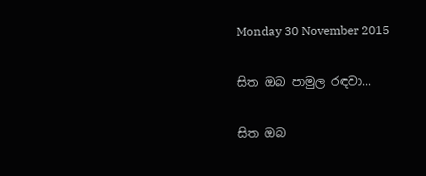Monday 30 November 2015

සිත ඔබ පාමුල රඳවා...

සිත ඔබ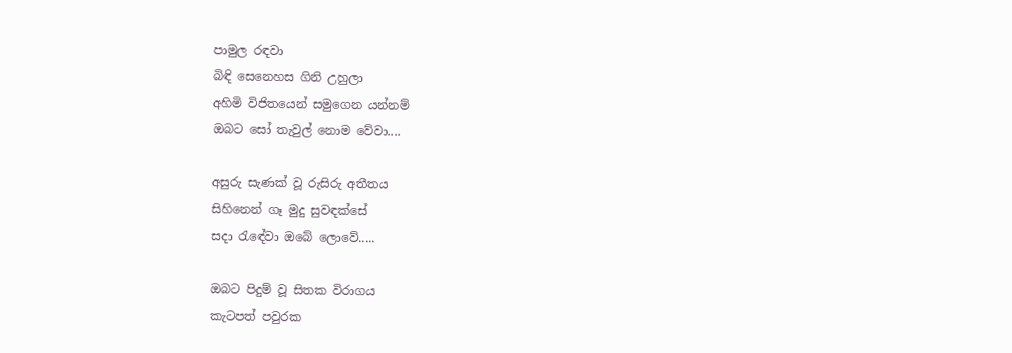පාමුල රඳවා
බිඳි සෙනෙහස ගිනි උහුලා
අහිමි විජිතයෙන් සමුගෙන යන්නම්
ඔබට සෝ තැවුල් නොම වේවා....

අසුරු සැණක් වූ රුසිරු අතීතය
සිහිනෙන් ගෑ මුදු සුවඳක්සේ
සදා රැඳේවා ඔබේ ලොවේ.....

ඔබට පිදුම් වූ සිතක විරාගය
කැටපත් පවුරක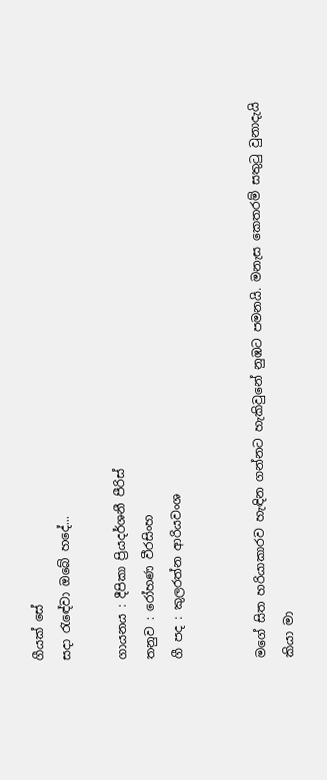ගීයක් සේ
සදා රැඳේවා ඔබේ හදේ...

ගායනය : දීපිකා ප්‍රියදර්ශනී පීරිස්
තනුව : රෝහණ වීරසිංහ
ගී පද : කුලරත්න ආරියවංශ


මගේ සිත හරියාකාරව හැඳින ගන්නට හැකිවුනේ නුඹට පමනයි. මනැස කෙතරම් සතුටු වුනාදැයි කියා මා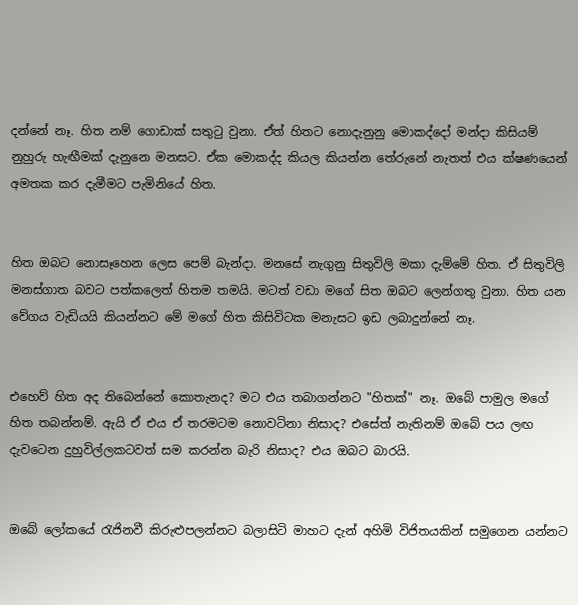දන්නේ නෑ. හිත නම් ගොඩාක් සතුටු වුනා. ඒත් හිතට නොදැනුනු මොකද්දෝ මන්දා කිසියම් නුහුරු හැඟීමක් දැනුනෙ මනසට. ඒක මොකද්ද කියල කියන්න තේරුනේ නැතත් එය ක්ෂණයෙන් අමතක කර දැමීමට පැමිනියේ හිත.


හිත ඔබට නොසෑහෙන ලෙස පෙම් බැන්දා. මනසේ නැගුනු සිතුවිලි මකා දැම්මේ හිත. ඒ සිතුවිලි මනස්ගාත බවට පත්කලෙත් හිතම තමයි. මටත් වඩා මගේ සිත ඔබට ලෙන්ගතු වුනා. හිත යන වේගය වැඩියයි කියන්නට මේ මගේ හිත කිසිවිටක මනැසට ඉඩ ලබාදුන්නේ නෑ.


එහෙව් හිත අද තිබෙන්නේ කොතැනද? මට එය තබාගන්නට "හිතක්" නෑ. ඔබේ පාමුල මගේ හිත තබන්නම්. ඇයි ඒ එය ඒ තරමටම නොවටිනා නිසාද? එසේත් නැතිනම් ඔබේ පය ලඟ දැවටෙන දුහුවිල්ලකටවත් සම කරන්න බැරි නිසාද? එය ඔබට බාරයි.


ඔබේ ලෝකයේ රැජිනවී කිරුළුපලන්නට බලාසිටි මාහට දැන් අහිමි විජිතයකින් සමුගෙන යන්නට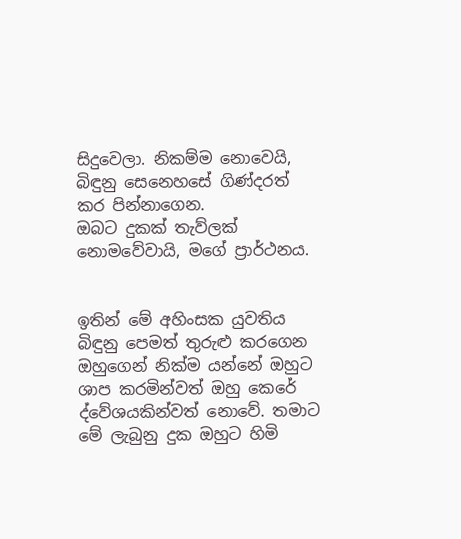සිදුවෙලා. නිකම්ම නොවෙයි, බිඳුනු සෙනෙහසේ ගිණ්දරත් කර පින්නාගෙන.
ඔබට දුකක් තැව්ලක් නොමවේවායි, මගේ ප්‍රාර්ථනය.


ඉතින් මේ අහිංසක යුවතිය බිඳුනු පෙමත් තුරුළු කරගෙන ඔහුගෙන් නික්ම යන්නේ ඔහුට ශාප කරමින්වත් ඔහු කෙරේ ද්වේශයකින්වත් නොවේ. තමාට මේ ලැබුනු දුක ඔහුට හිමි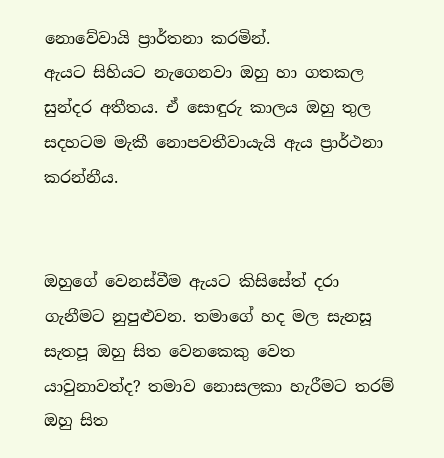නොවේවායි ප්‍රාර්තනා කරමින්.
ඇයට සිහියට නැගෙනවා ඔහු හා ගතකල සුන්දර අතීතය. ඒ සොඳුරු කාලය ඔහු තුල සදහටම මැකී නොපවතීවායැයි ඇය ප්‍රාර්ථනා කරන්නීය.


ඔහුගේ වෙනස්වීම ඇයට කිසිසේත් දරා ගැනීමට නුපුළුවන. තමාගේ හද මල සැනසූ සැතපූ ඔහු සිත වෙනකෙකු වෙත යාවුනාවත්ද? තමාව නොසලකා හැරීමට තරම් ඔහු සිත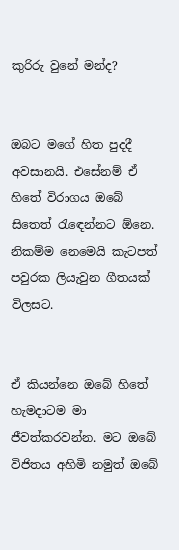කුරිරු වුනේ මන්ද?


ඔබට මගේ හිත පුදදී අවසානයි. එසේනම් ඒ හිතේ විරාගය ඔබේ සිතෙත් රැඳෙන්නට ඕනෙ. නිකම්ම නෙමෙයි කැටපත් පවුරක ලියැවුන ගීතයක් විලසට.


ඒ කියන්නෙ ඔබේ හිතේ හැමදාටම මා ජීවත්කරවන්න. මට ඔබේ විජිතය අහිමි නමුත් ඔබේ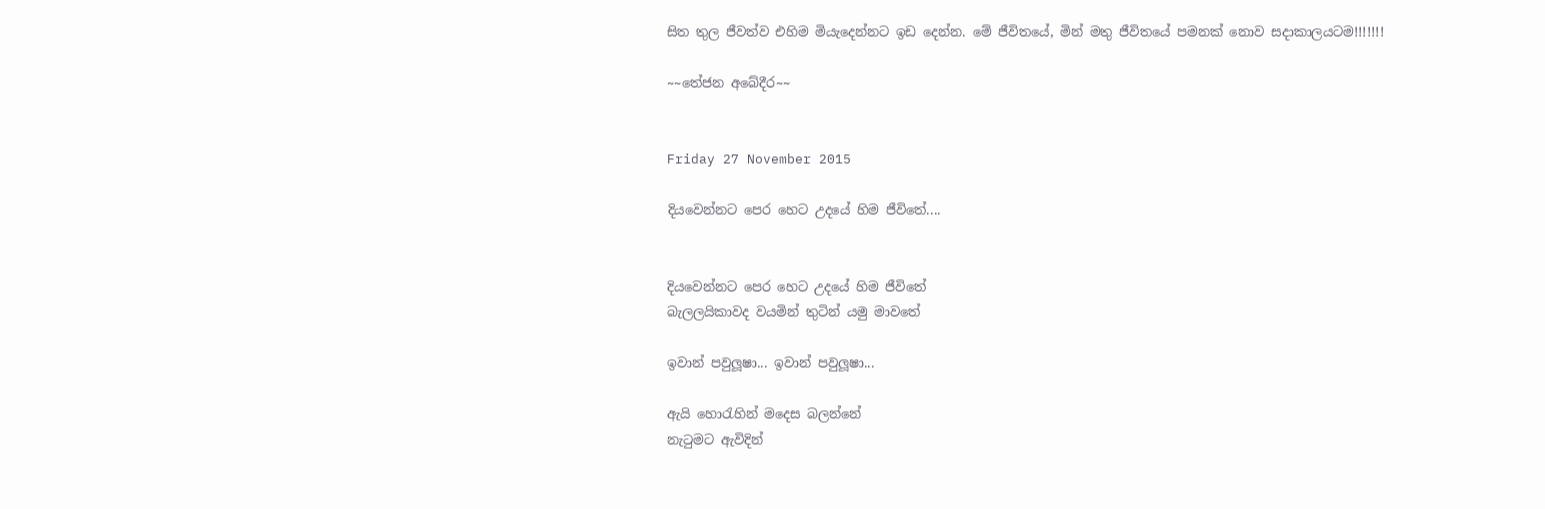සිත තුල ජීවත්ව එහිම මියැදෙන්නට ඉඩ දෙන්න. මේ ජීවිතයේ, මින් මතු ජීවිතයේ පමනක් නොව සදාකාලයටම!!!!!!!

~~තේජන අබේදීර~~


Friday 27 November 2015

දියවෙන්නට පෙර හෙට උදයේ හිම ජීවිතේ....


දියවෙන්නට පෙර හෙට උදයේ හිම ජීවිතේ
බැලලයිකාවද වයමින් තුටින් යමු මාවතේ

ඉවාන් පවුලූෂා... ඉවාන් පවුලූෂා...

ඇයි හොරැහින් මදෙස බලන්නේ
නැටුමට ඇවිදින්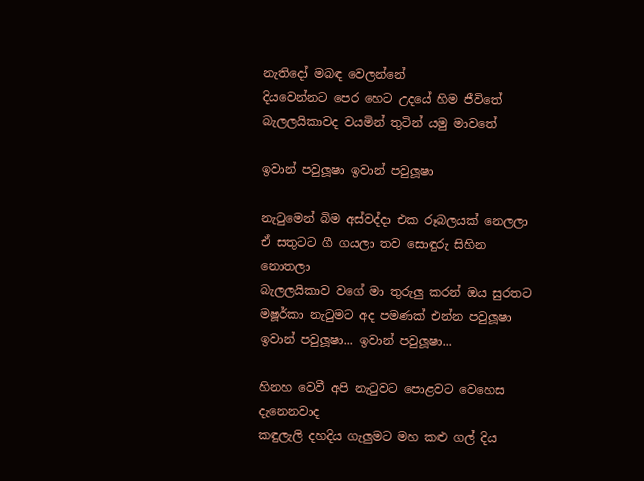නැතිදෝ මබඳ වෙලන්නේ
දියවෙන්නට පෙර හෙට උදයේ හිම ජීවිතේ
බැලලයිකාවද වයමින් තුටින් යමු මාවතේ

ඉවාන් පවුලූෂා ඉවාන් පවුලූෂා

නැටුමෙන් බිම අස්වද්දා එක රූබලයක් නෙලලා
ඒ සතුටට ගී ගයලා තව සොඳුරු සිහින නොතලා
බැලලයිකාව වගේ මා තුරුලු කරන් ඔය සුරතට
මෂූර්කා නැටුමට අද පමණක් එන්න පවුලූෂා
ඉවාන් පවුලූෂා... ඉවාන් පවුලූෂා...

හිනහ වෙවී අපි නැටුවට පොළවට වෙහෙස දැනෙනවාද
කඳුලැලි දහදිය ගැලුමට මහ කළු ගල් දිය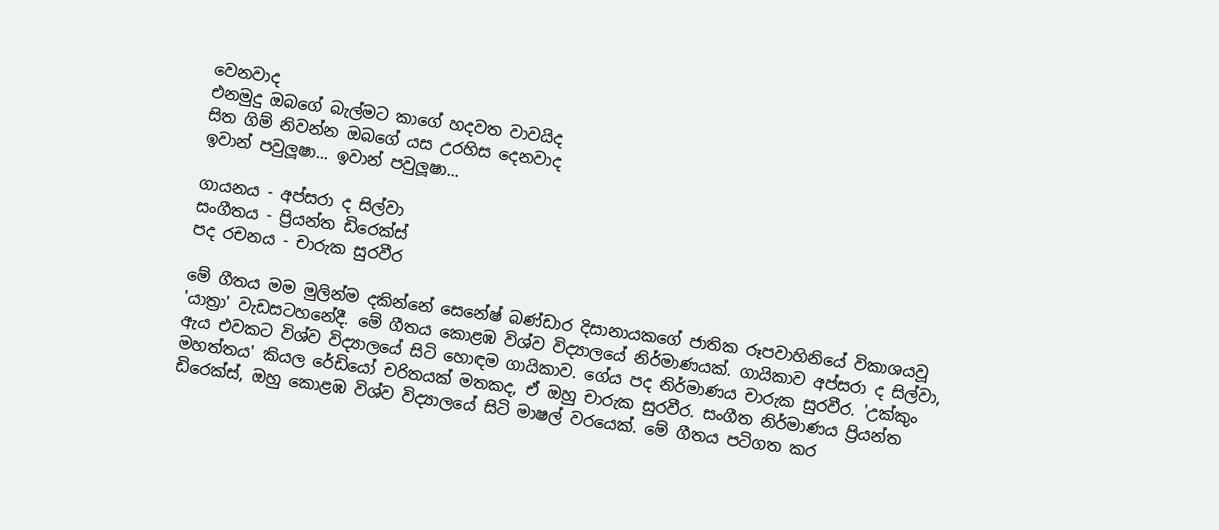වෙනවාද
එනමුදු ඔබගේ බැල්මට කාගේ හදවත වාවයිද
සිත ගිම් නිවන්න ඔබගේ යස උරහිස දෙනවාද
ඉවාන් පවුලූෂා... ඉවාන් පවුලූෂා...

ගායනය - අප්සරා ද සිල්වා
සංගීතය - ප්‍රියන්ත ඩිරෙක්ස්
පද රචනය - චාරුක සුරවීර

මේ ගීතය මම මුලින්ම දකින්නේ සෙනේෂ් බණ්ඩාර දිසානායකගේ ජාතික රූපවාහිනියේ විකාශයවූ 'යාත්‍රා' වැඩසටහනේදී. මේ ගීතය කොළඹ විශ්ව විද්‍යාලයේ නිර්මාණයක්. ගායිකාව අප්සරා ද සිල්වා, ඇය එවකට විශ්ව විද්‍යාලයේ සිටි හොඳම ගායිකාව. ගේය පද නිර්මාණය චාරුක සුරවීර. 'උක්කුං මහත්තය' කියල රේඩියෝ චරිතයක් මතකද, ඒ ඔහු චාරුක සුරවීර. සංගීත නිර්මාණය ප්‍රියන්ත ඩිරෙක්ස්, ඔහු කොළඹ විශ්ව විද්‍යාලයේ සිටි මාෂල් වරයෙක්. මේ ගීතය පටිගත කර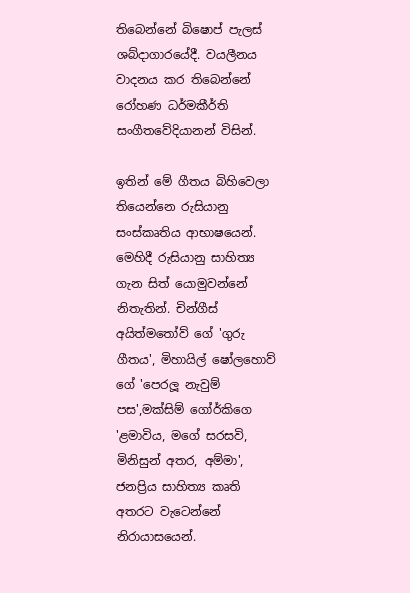තිබෙන්නේ බිෂොප් පැලස් ශබ්දාගාරයේදී. වයලීනය වාදනය කර තිබෙන්නේ රෝහණ ධර්මකීර්ති සංගීතවේදියානන් විසින්.

ඉතින් මේ ගීතය බිහිවෙලා තියෙන්නෙ රුසියානු සංස්කෘතිය ආභාෂයෙන්. මෙහිදී රුසියානු සාහිත්‍ය ගැන සිත් යොමුවන්නේ නිතැතින්. චින්ගීස් අයිත්මතෝව් ගේ 'ගුරු ගීතය', මිහායිල් ෂෝලහොව් ගේ 'පෙරලූ නැවුම් පස',මක්සිම් ගෝර්කිගෙ 'ළමාවිය, මගේ සරසවි, මිනිසුන් අතර, අම්මා', ජනප්‍රිය සාහිත්‍ය කෘති අතරට වැටෙන්නේ නිරායාසයෙන්.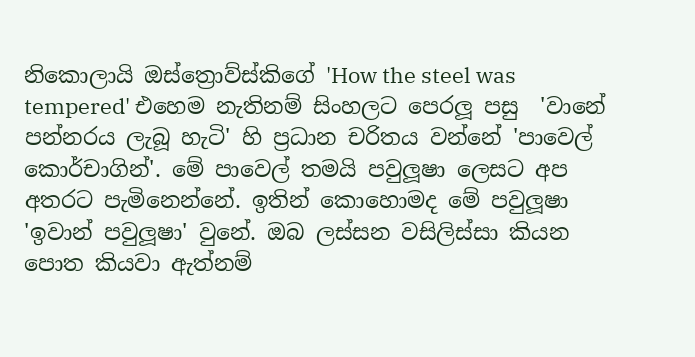නිකොලායි ඔස්ත්‍රොව්ස්කිගේ 'How the steel was tempered' එහෙම නැතිනම් සිංහලට පෙරලූ පසු  'වානේ පන්නරය ලැබූ හැටි' හි ප්‍රධාන චරිතය වන්නේ 'පාවෙල් කොර්චාගින්'. මේ පාවෙල් තමයි පවුලූෂා ලෙසට අප අතරට පැමිනෙන්නේ. ඉතින් කොහොමද මේ පවුලූෂා 'ඉවාන් පවුලූෂා' වුනේ. ඔබ ලස්සන වසිලිස්සා කියන පොත කියවා ඇත්නම්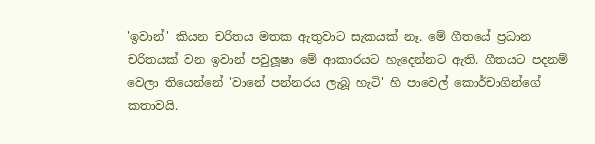'ඉවාන්' කියන චරිතය මතක ඇතුවාට සැකයක් නෑ. මේ ගීතයේ ප්‍රධාන චරිතයක් වන ඉවාන් පවුලූෂා මේ ආකාරයට හැදෙන්නට ඇති. ගීතයට පදනම් වෙලා තියෙන්නේ 'වානේ පන්නරය ලැබූ හැටි' හි පාවෙල් කොර්චාගින්ගේ කතාවයි.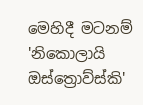මෙහිදී මටනම් 'නිකොලායි ඔස්ත්‍රොව්ස්කි'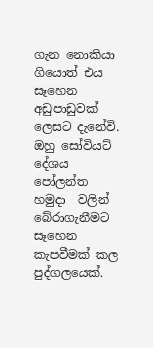ගැන නොකියා ගියොත් එය සෑහෙන අඩුපාඩුවක් ලෙසට දැනේවි. ඔහු සෝවියට් දේශය පෝලන්ත හමුදා  වලින් බේරාගැනීමට සෑහෙන කැපවීමක් කල පුද්ගලයෙක්.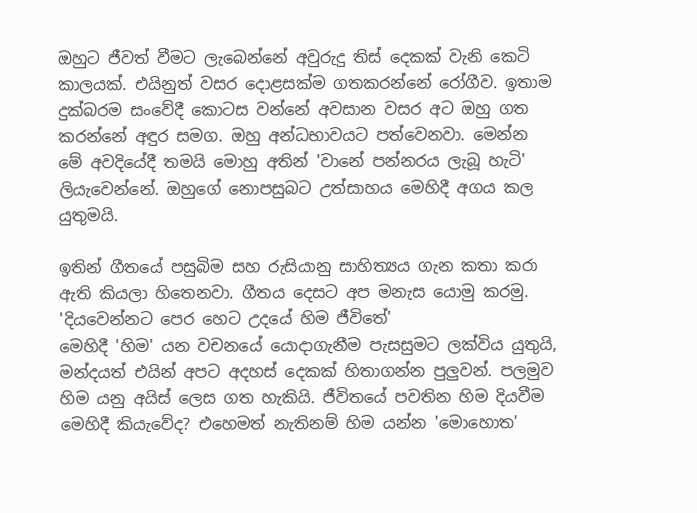ඔහුට ජීවත් වීමට ලැබෙන්නේ අවුරුදු තිස් දෙකක් වැනි කෙටි කාලයක්. එයිනුත් වසර දොළසක්ම ගතකරන්නේ රෝගීව. ඉතාම දුක්බරම සංවේදී කොටස වන්නේ අවසාන වසර අට ඔහු ගත කරන්නේ අඳුර සමග. ඔහු අන්ධභාවයට පත්වෙනවා. මෙන්න මේ අවදියේදී තමයි මොහු අතින් 'වානේ පන්නරය ලැබූ හැටි' ලියැවෙන්නේ. ඔහුගේ නොපසුබට උත්සාහය මෙහිදී අගය කල යුතුමයි.

ඉතින් ගීතයේ පසුබිම සහ රුසියානු සාහිත්‍යය ගැන කතා කරා ඇති කියලා හිතෙනවා. ගීතය දෙසට අප මනැස යොමු කරමු. 'දියවෙන්නට පෙර හෙට උදයේ හිම ජීවිතේ'
මෙහිදී 'හිම' යන වචනයේ යොදාගැනීම පැසසුමට ලක්විය යුතුයි, මන්දයත් එයින් අපට අදහස් දෙකක් හිතාගන්න පුලුවන්. පලමුව හිම යනු අයිස් ලෙස ගත හැකියි. ජීවිතයේ පවතින හිම දියවීම මෙහිදී කියැවේද? එහෙමත් නැතිනම් හිම යන්න 'මොහොත'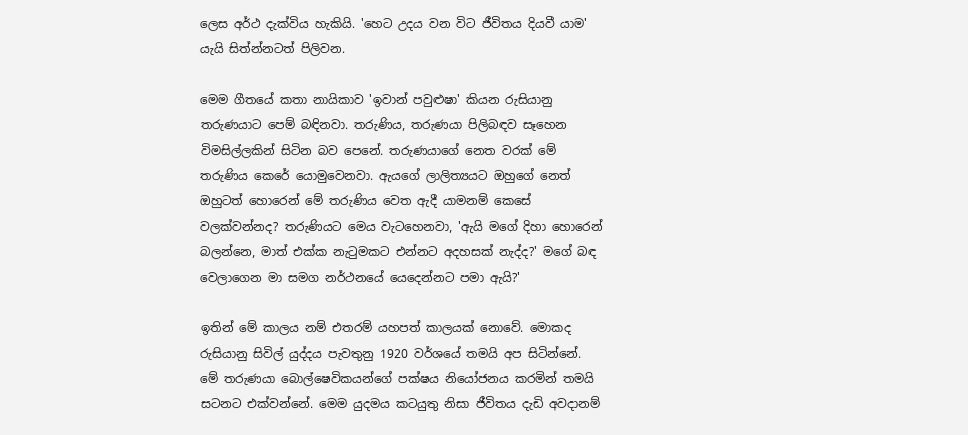ලෙස අර්ථ දැක්විය හැකියි. 'හෙට උදය වන විට ජීවිතය දියවී යාම' යැයි සිත්න්නටත් පිලිවන.

මෙම ගීතයේ කතා නායිකාව 'ඉවාන් පවුළුෂා' කියන රුසියානු තරුණයාට පෙම් බඳිනවා. තරුණිය, තරුණයා පිලිබඳව සෑහෙන විමසිල්ලකින් සිටින බව පෙනේ. තරුණයාගේ නෙත වරක් මේ තරුණිය කෙරේ යොමුවෙනවා. ඇයගේ ලාලිත්‍යයට ඔහුගේ නෙත් ඔහුටත් හොරෙන් මේ තරුණිය වෙත ඇදී යාමනම් කෙසේ වලක්වන්නද? තරුණියට මෙය වැටහෙනවා, 'ඇයි මගේ දිහා හොරෙන් බලන්නෙ, මාත් එක්ක නැටුමකට එන්නට අදහසක් නැද්ද?' මගේ බඳ වෙලාගෙන මා සමග නර්ථනයේ යෙදෙන්නට පමා ඇයි?'

ඉතින් මේ කාලය නම් එතරම් යහපත් කාලයක් නොවේ. මොකද රුසියානු සිවිල් යුද්දය පැවතුනු 1920 වර්ශයේ තමයි අප සිටින්නේ. මේ තරුණයා බොල්ෂෙවිකයන්ගේ පක්ෂය නියෝජනය කරමින් තමයි සටනට එක්වන්නේ. මෙම යුදමය කටයුතු නිසා ජීවිතය දැඩි අවදානම්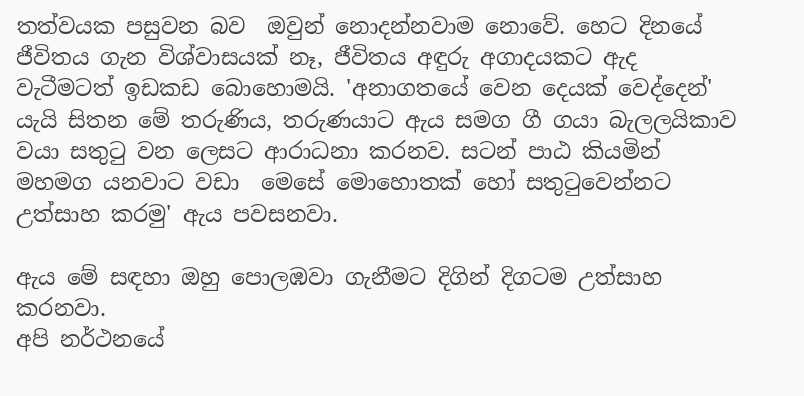තත්වයක පසුවන බව  ඔවුන් නොදන්නවාම නොවේ. හෙට දිනයේ ජීවිතය ගැන විශ්වාසයක් නෑ, ජීවිතය අඳුරු අගාදයකට ඇද වැටීමටත් ඉඩකඩ බොහොමයි. 'අනාගතයේ වෙන දෙයක් වෙද්දෙන්' යැයි සිතන මේ තරුණිය, තරුණයාට ඇය සමග ගී ගයා බැලලයිකාව වයා සතුටු වන ලෙසට ආරාධනා කරනව. සටන් පාඨ කියමින් මහමග යනවාට වඩා  මෙසේ මොහොතක් හෝ සතුටුවෙන්නට උත්සාහ කරමු' ඇය පවසනවා.

ඇය මේ සඳහා ඔහු පොලඹවා ගැනීමට දිගින් දිගටම උත්සාහ කරනවා.
අපි නර්ථනයේ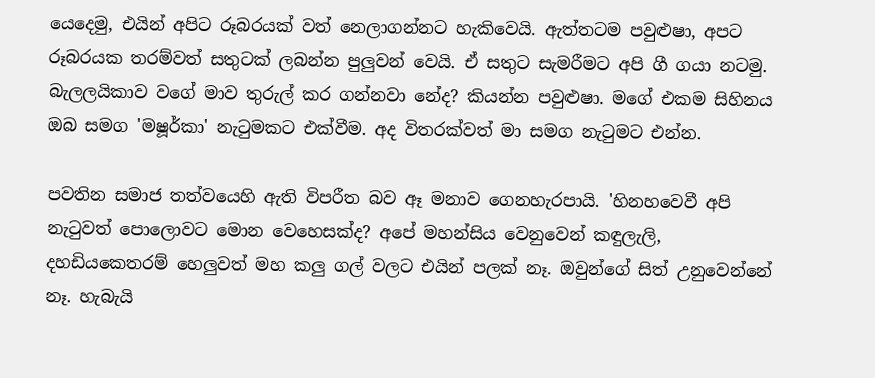යෙදෙමු, එයින් අපිට රූබරයක් වත් නෙලාගන්නට හැකිවෙයි. ඇත්තටම පවුළුෂා, අපට රූබරයක තරම්වත් සතුටක් ලබන්න පුලුවන් වෙයි. ඒ සතුට සැමරීමට අපි ගී ගයා නටමු. බැලලයිකාව වගේ මාව තුරුල් කර ගන්නවා නේද? කියන්න පවුළුෂා. මගේ එකම සිහිනය ඔබ සමග 'මෂූර්කා' නැටුමකට එක්වීම. අද විතරක්වත් මා සමග නැටුමට එන්න.

පවතින සමාජ තත්වයෙහි ඇති විපරීත බව ඈ මනාව ගෙනහැරපායි. 'හිනහවෙවී අපි නැටුවත් පොලොවට මොන වෙහෙසක්ද? අපේ මහන්සිය වෙනුවෙන් කඳුලැලි, දහඩියකෙතරම් හෙලුවත් මහ කලු ගල් වලට එයින් පලක් නෑ. ඔවුන්ගේ සිත් උනුවෙන්නේ නෑ. හැබැයි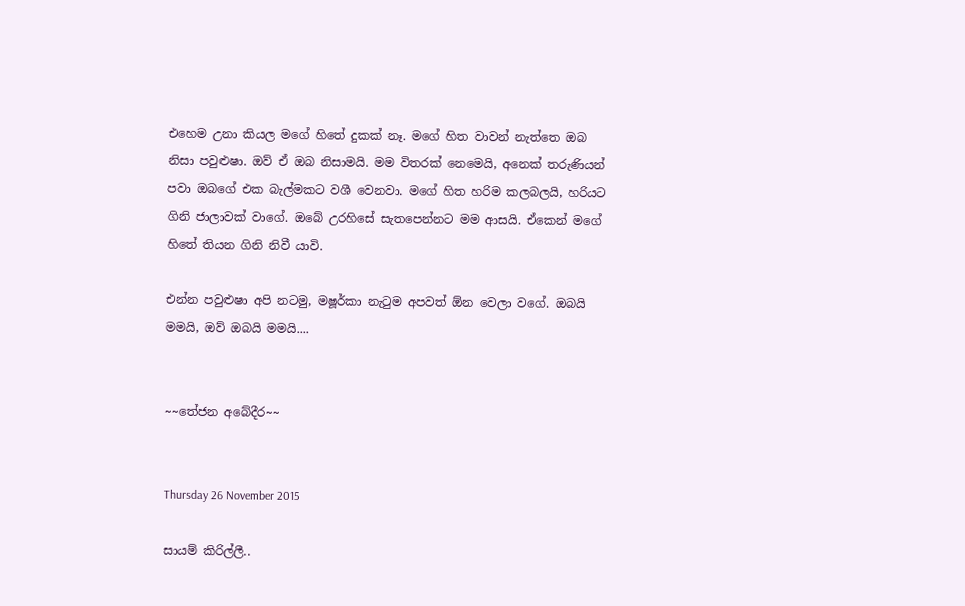එහෙම උනා කියල මගේ හිතේ දුකක් නෑ. මගේ හිත වාවන් නැත්තෙ ඔබ නිසා පවුළුෂා. ඔව් ඒ ඔබ නිසාමයි. මම විතරක් නෙමෙයි, අනෙක් තරුණියන් පවා ඔබගේ එක බැල්මකට වශී වෙනවා. මගේ හිත හරිම කලබලයි, හරියට ගිනි ජාලාවක් වාගේ. ඔබේ උරහිසේ සැතපෙන්නට මම ආසයි. ඒකෙන් මගේ හිතේ තියන ගිනි නිවී යාවි.

එන්න පවුළුෂා අපි නටමු, මෂූර්කා නැටුම අපවත් ඕන වෙලා වගේ. ඔබයි මමයි, ඔව් ඔබයි මමයි....


~~තේජන අබේදීර~~


Thursday 26 November 2015

සායම් කිරිල්ලී..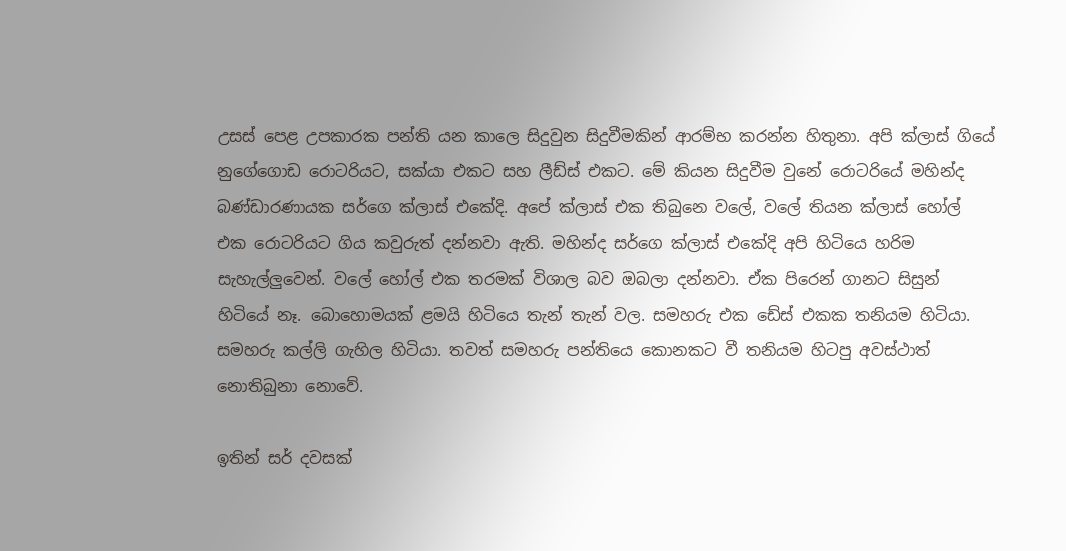උසස් පෙළ උපකාරක පන්ති යන කාලෙ සිදුවුන සිදුවීමකින් ආරම්භ කරන්න හිතුනා. අපි ක්ලාස් ගියේ
නුගේගොඩ රොටරියට, සක්යා එකට සහ ලීඩ්ස් එකට. මේ කියන සිදුවීම වුනේ රොටරියේ මහින්ද බණ්ඩාරණායක සර්ගෙ ක්ලාස් එකේදි. අපේ ක්ලාස් එක තිබුනෙ වලේ, වලේ තියන ක්ලාස් හෝල් එක රොටරියට ගිය කවුරුත් දන්නවා ඇති. මහින්ද සර්ගෙ ක්ලාස් එකේදි අපි හිටියෙ හරිම සැහැල්ලුවෙන්. වලේ හෝල් එක තරමක් විශාල බව ඔබලා දන්නවා. ඒක පිරෙන් ගානට සිසුන් හිටියේ නෑ. බොහොමයක් ළමයි හිටියෙ තැන් තැන් වල. සමහරු එක ඩේස් එකක තනියම හිටියා. සමහරු කල්ලි ගැහිල හිටියා. තවත් සමහරු පන්තියෙ කොනකට වී තනියම හිටපු අවස්ථාත් නොතිබුනා නොවේ.

ඉතින් සර් දවසක්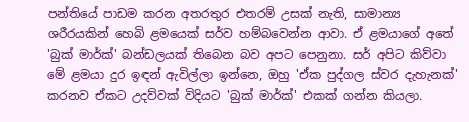පන්තියේ පාඩම කරන අතරතුර එතරම් උසක් නැති, සාමාන්‍ය ශරීරයකින් හෙබි ළමයෙක් සර්ව හම්බවෙන්න ආවා. ඒ ළමයාගේ අතේ 'බුක් මාර්ක්' බන්ඩලයක් තිබෙන බව අපට පෙනුනා. සර් අපිට කිව්වා මේ ළමයා දුර ඉඳන් ඇවිල්ලා ඉන්නෙ, ඔහු 'ඒක පුද්ගල ස්වර දැහැනක්' කරනව ඒකට උදව්වක් විදියට 'බුක් මාර්ක්' එකක් ගන්න කියලා.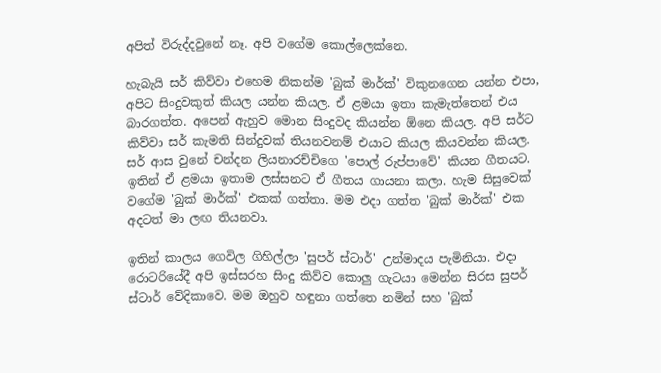අපිත් විරුද්දවුනේ නෑ. අපි වගේම කොල්ලෙක්නෙ.

හැබැයි සර් කිව්වා එහෙම නිකන්ම 'බුක් මාර්ක්' විකුනගෙන යන්න එපා, අපිට සිංදුවකුත් කියල යන්න කියල. ඒ ළමයා ඉතා කැමැත්තෙන් එය බාරගත්ත. අපෙන් ඇහුව මොන සිංදුවද කියන්න ඕනෙ කියල. අපි සර්ට කිව්වා සර් කැමති සින්දුවක් තියනවනම් එයාට කියල කියවන්න කියල. සර් ආස වුනේ චන්දන ලියනාරච්චිගෙ 'පොල් රුප්පාවේ' කියන ගීතයට. ඉතින් ඒ ළමයා ඉතාම ලස්සනට ඒ ගීතය ගායනා කලා. හැම සිසුවෙක් වගේම 'බුක් මාර්ක්' එකක් ගත්තා. මම එදා ගත්ත 'බුක් මාර්ක්' එක අදටත් මා ලඟ තියනවා.

ඉතින් කාලය ගෙවිල ගිහිල්ලා 'සුපර් ස්ටාර්' උන්මාදය පැමිනියා. එදා රොටරියේදී අපි ඉස්සරහ සිංදු කිව්ව කොලු ගැටයා මෙන්න සිරස සුපර් ස්ටාර් වේදිකාවෙ. මම ඔහුව හඳුනා ගත්තෙ නමින් සහ 'බුක්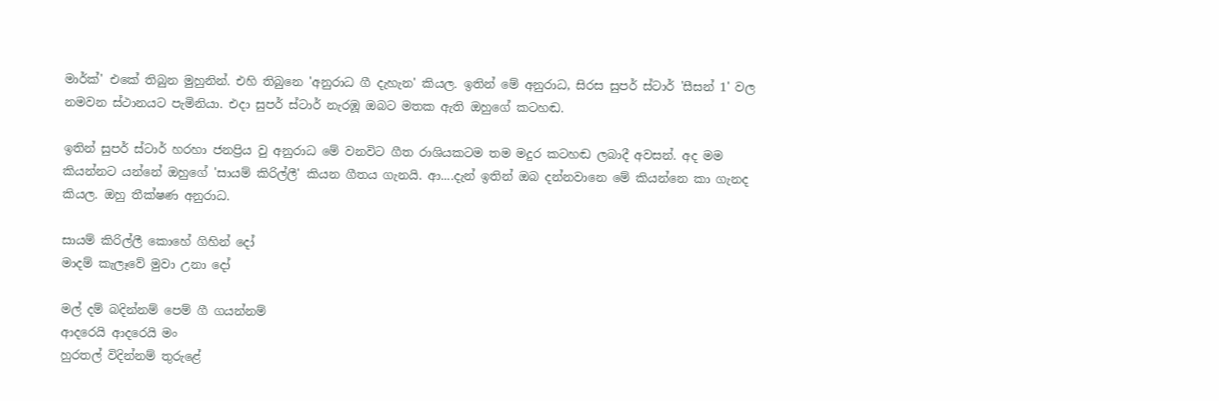මාර්ක්' එකේ තිබුන මුහුනින්. එහි තිබුනෙ 'අනුරාධ ගී දැහැන' කියල. ඉතින් මේ අනුරාධ, සිරස සුපර් ස්ටාර් 'සීසන් 1' වල නමවන ස්ථානයට පැමිනියා. එදා සුපර් ස්ටාර් නැරඹූ ඔබට මතක ඇති ඔහුගේ කටහඬ.

ඉතින් සුපර් ස්ටාර් හරහා ජනප්‍රිය වු අනුරාධ මේ වනවිට ගීත රාශියකටම තම මදුර කටහඬ ලබාදී අවසන්. අද මම කියන්නට යන්නේ ඔහුගේ 'සායම් කිරිල්ලී' කියන ගීතය ගැනයි. ආ....දැන් ඉතින් ඔබ දන්නවානෙ මේ කියන්නෙ කා ගැනද කියල. ඔහු තීක්ෂණ අනුරාධ.

සායම් කිරිල්ලී කොහේ ගිහින් දෝ
මාදම් කැලෑවේ මුවා උනා දෝ

මල් දම් බදින්නම් පෙම් ගී ගයන්නම්
ආදරෙයි ආදරෙයි මං
හුරතල් විදින්නම් තුරුළේ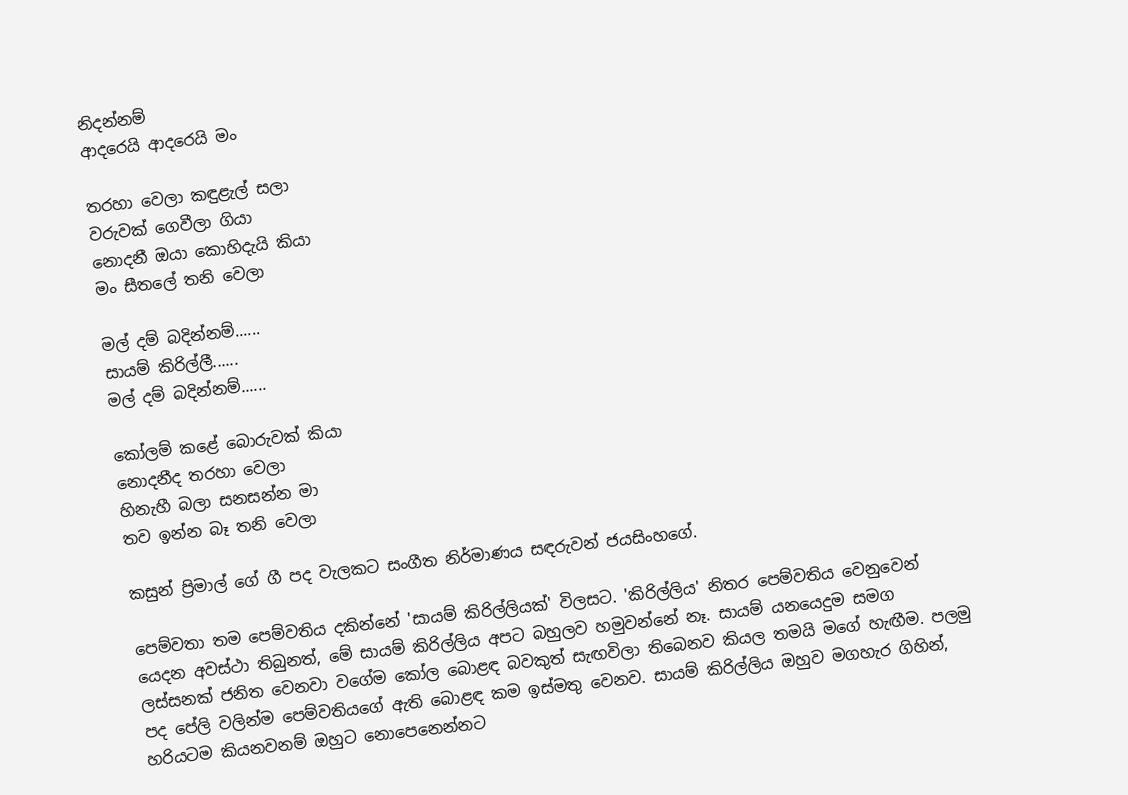නිදන්නම්
ආදරෙයි ආදරෙයි මං

තරහා වෙලා කඳුළැල් සලා
වරුවක් ගෙවීලා ගියා
නොදනී ඔයා කොහිදැයි කියා
මං සීතලේ තනි වෙලා

මල් දම් බදින්නම්......
සායම් කිරිල්ලී......
මල් දම් බදින්නම්......

කෝලම් කළේ බොරුවක් කියා
නොදනීද තරහා වෙලා
හිනැහී බලා සනසන්න මා
තව ඉන්න බෑ තනි වෙලා

කසුන් ප්‍රිමාල් ගේ ගී පද වැලකට සංගීත නිර්මාණය සඳරුවන් ජයසිංහගේ.

පෙම්වතා තම පෙම්වතිය දකින්නේ 'සායම් කිරිල්ලියක්' විලසට. 'කිරිල්ලිය' නිතර පෙම්වතිය වෙනුවෙන් යෙදන අවස්ථා තිබුනත්, මේ සායම් කිරිල්ලිය අපට බහුලව හමුවන්නේ නෑ. සායම් යනයෙදුම සමග ලස්සනක් ජනිත වෙනවා වගේම කෝල බොළඳ බවකුත් සැඟවිලා තිබෙනව කියල තමයි මගේ හැඟීම. පලමු පද පේලි වලින්ම පෙම්වතියගේ ඇති බොළඳ කම ඉස්මතු වෙනව. සායම් කිරිල්ලිය ඔහුව මගහැර ගිහින්, හරියටම කියනවනම් ඔහුට නොපෙනෙන්නට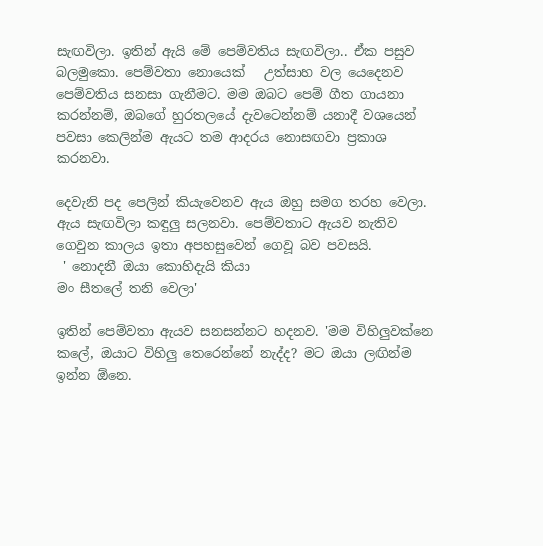සැඟවිලා. ඉතින් ඇයි මේ පෙම්වතිය සැඟවිලා.. ඒක පසුව බලමුකො. පෙම්වතා නොයෙක්   උත්සාහ වල යෙදෙනව පෙම්වතිය සනසා ගැනීමට. මම ඔබට පෙම් ගීත ගායනා කරන්නම්, ඔබගේ හුරතලයේ දැවටෙන්නම් යනාදී වශයෙන් පවසා කෙලින්ම ඇයට තම ආදරය නොසඟවා ප්‍රකාශ කරනවා.

දෙවැනි පද පෙලින් කියැවෙනව ඇය ඔහු සමග තරහ වෙලා. ඇය සැඟවිලා කඳුලු සලනවා. පෙම්වතාට ඇයව නැතිව ගෙවුන කාලය ඉතා අපහසුවෙන් ගෙවූ බව පවසයි.
 ' නොදනී ඔයා කොහිදැයි කියා
මං සීතලේ තනි වෙලා'

ඉතින් පෙම්වතා ඇයව සනසන්නට හදනව. 'මම විහිලුවක්නෙ කලේ, ඔයාට විහිලු තෙරෙන්නේ නැද්ද? මට ඔයා ලඟින්ම ඉන්න ඕනෙ.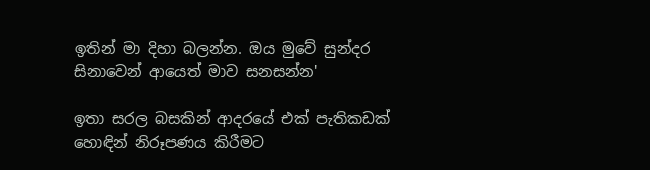ඉතින් මා දිහා බලන්න. ඔය මුවේ සුන්දර සිනාවෙන් ආයෙත් මාව සනසන්න'

ඉතා සරල බසකින් ආදරයේ එක් පැතිකඩක් හොඳින් නිරූපණය කිරීමට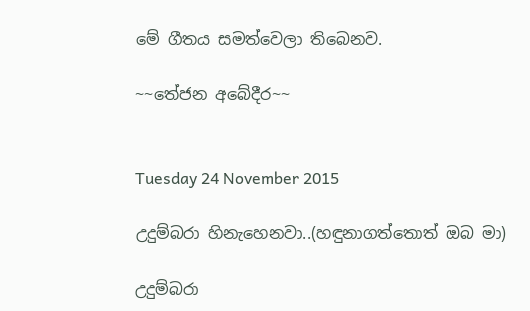මේ ගීතය සමත්වෙලා තිබෙනව.

~~තේජන අබේදීර~~


Tuesday 24 November 2015

උදුම්බරා හිනැහෙනවා..(හඳුනාගත්තොත් ඔබ මා)

උදුම්බරා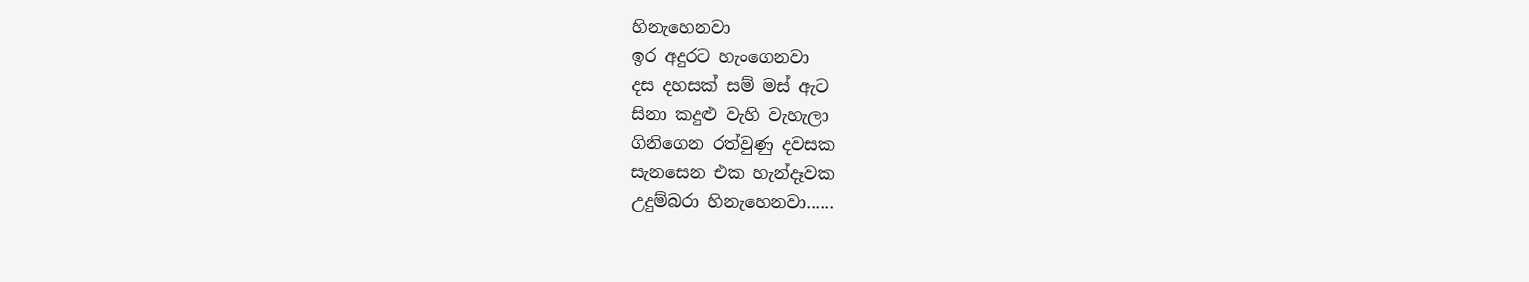හිනැහෙනවා
ඉර අදුරට හැංගෙනවා
දස දහසක් සම් මස් ඇට
සිනා කදුළු වැහි වැහැලා
ගිනිගෙන රත්වුණු දවසක
සැනසෙන එක හැන්දෑවක
උදුම්බරා හිනැහෙනවා......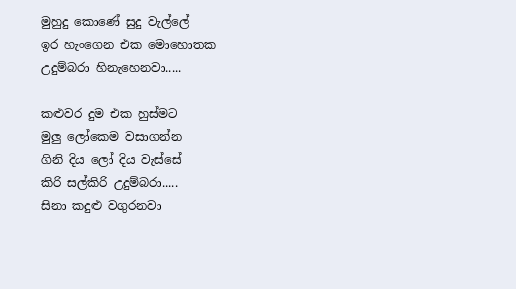මුහුදු කොණේ සුදු වැල්ලේ
ඉර හැංගෙන එක මොහොතක
උදුම්බරා හිනැහෙනවා.....

කළුවර දුම එක හුස්මට
මුලු ලෝකෙම වසාගන්න
ගිනි දිය ලෝ දිය වැස්සේ
කිරි සල්කිරි උදුම්බරා.....
සිනා කදුළු වගුරනවා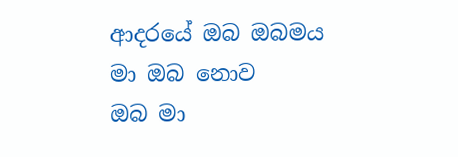ආදරයේ ඔබ ඔබමය
මා ඔබ නොව
ඔබ මා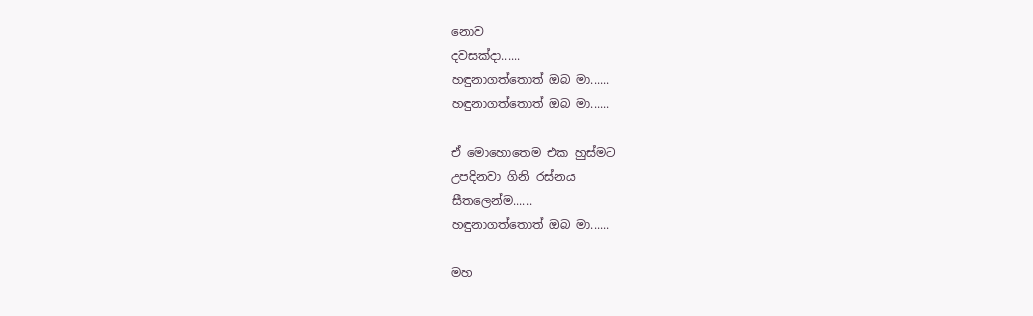නොව
දවසක්දා......
හඳුනාගත්තොත් ඔබ මා......
හඳුනාගත්තොත් ඔබ මා......

ඒ මොහොතෙම එක හුස්මට
උපදිනවා ගිනි රස්නය
සීතලෙන්ම......
හඳුනාගත්තොත් ඔබ මා......

මහ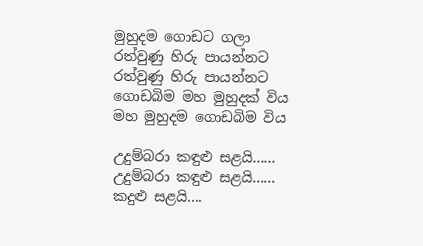මුහුදම ගොඩට ගලා
රත්වුණු හිරු පායන්නට
රත්වුණු හිරු පායන්නට
ගොඩබිම මහ මුහුදක් විය
මහ මුහුදම ගොඩබිම විය

උදුම්බරා කඳුළු සළයි......
උදුම්බරා කඳුළු සළයි......
කදුළු සළයි....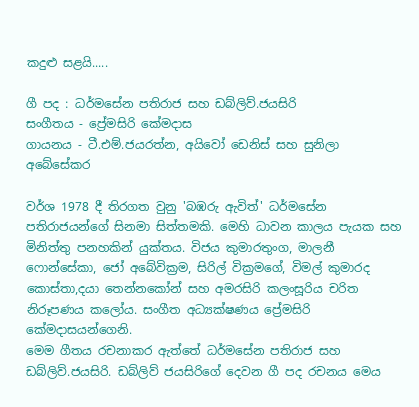කදුළු සළයි.....

ගී පද : ධර්මසේන පතිරාජ සහ ඩබ්ලිව්.ජයසිරි
සංගීතය - ප්‍රේමසිරි කේමදාස
ගායනය - ටී.එම්.ජයරත්න, අයිවෝ ඩෙනිස් සහ සුනිලා අබේසේකර

වර්ශ 1978 දී තිරගත වුනු 'බඹරු ඇවිත්' ධර්මසේන පතිරාජයන්ගේ සිනමා සිත්තමකි. මෙහි ධාවන කාලය පැයක සහ මිනිත්තු පනහකින් යුක්තය. විජය කුමාරතුංග, මාලනී ෆොන්සේකා, ජෝ අබේවික්‍රම, සිරිල් වික්‍රමගේ, විමල් කුමාරද කොස්තා,දයා තෙන්නකෝන් සහ අමරසිරි කලංසූරිය චරිත නිරූපණය කලෝය. සංගීත අධ්‍යක්ෂණය ප්‍රේමසිරි කේමදාසයන්ගෙනි.
මෙම ගීතය රචනාකර ඇත්තේ ධර්මසේන පතිරාජ සහ ඩබ්ලිව්.ජයසිරි. ඩබ්ලිව් ජයසිරිගේ දෙවන ගී පද රචනය මෙය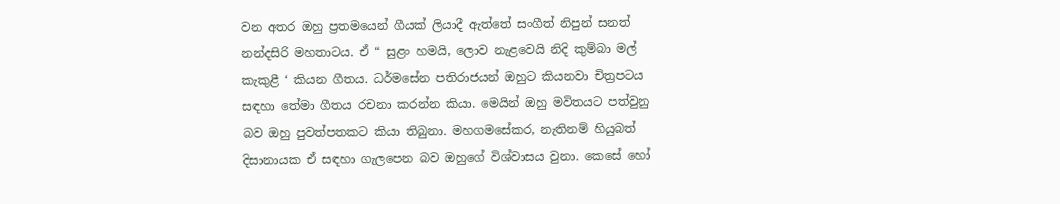වන අතර ඔහු ප්‍රතමයෙන් ගීයක් ලියාදී ඇත්තේ සංගීත් නිපුන් සනත් නන්දසිරි මහතාටය. ඒ “ සුළං හමයි, ලොව නැළවෙයි නිදි කුම්බා මල් කැකුළී ‘ කියන ගීතය. ධර්මසේන පතිරාජයන් ඔහුට කියනවා චිත්‍රපටය සඳහා තේමා ගීතය රචනා කරන්න කියා. මෙයින් ඔහු මවිතයට පත්වුනු බව ඔහු පුවත්පතකට කියා තිබුනා. මහගමසේකර, නැතිනම් හියුබත් දිසානායක ඒ සඳහා ගැලපෙන බව ඔහුගේ විශ්වාසය වුනා. කෙසේ හෝ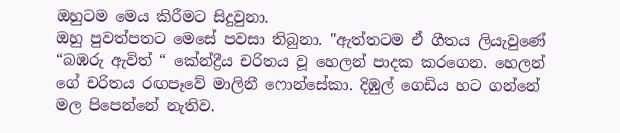ඔහුටම මෙය කිරීමට සිදුවුනා.
ඔහු පුවත්පතට මෙසේ පවසා තිබුනා. "ඇත්තටම ඒ ගීතය ලියැවුණේ “බඹරු ඇවිත් “ කේන්ද්‍රීය චරිතය වූ හෙලන් පාදක කරගෙන. හෙලන් ගේ චරිතය රඟපෑවේ මාලිනී ෆොන්සේකා. දිඹුල් ගෙඩිය හට ගන්නේ මල පිපෙන්නේ නැතිව.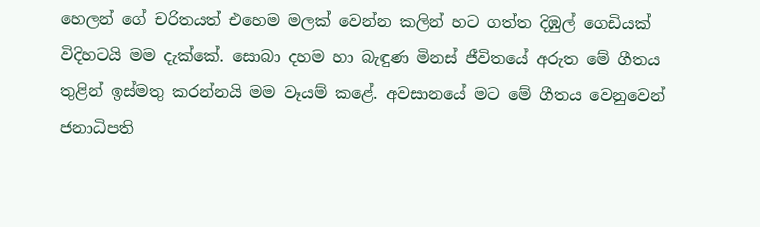හෙලන් ගේ චරිතයත් එහෙම මලක් වෙන්න කලින් හට ගත්ත දිඹුල් ගෙඩියක් විදිහටයි මම දැක්කේ. සොබා දහම හා බැඳුණ මිනස් ජීවිතයේ අරුත මේ ගීතය තුළින් ඉස්මතු කරන්නයි මම වෑයම් කළේ. අවසානයේ මට මේ ගීතය වෙනුවෙන් ජනාධිපති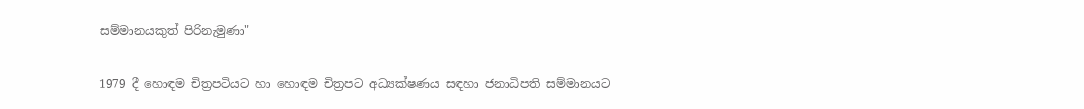සම්මානයකුත් පිරිනැමුණා"

1979 දී හොඳම චිත්‍රපටියට හා හොඳම චිත්‍රපට අධ්‍යක්ෂණය සඳහා ජනාධිපති සම්මානයට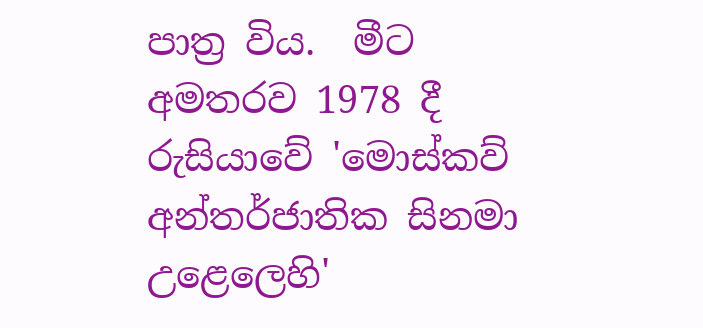පාත්‍ර විය.  මීට අමතරව 1978 දී රුසියාවේ 'මොස්කව් අන්තර්ජාතික සිනමා උළෙලෙහි'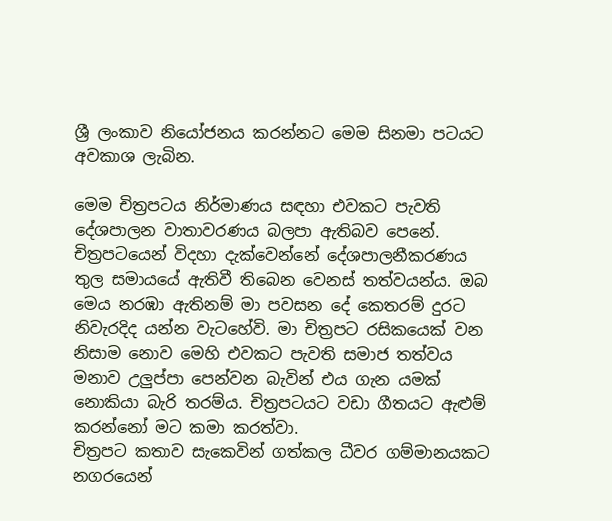ශ්‍රී ලංකාව නියෝජනය කරන්නට මෙම සිනමා පටයට අවකාශ ලැබින.

මෙම චිත්‍රපටය නිර්මාණය සඳහා එවකට පැවති දේශපාලන වාතාවරණය බලපා ඇතිබව පෙනේ. චිත්‍රපටයෙන් විදහා දැක්වෙන්නේ දේශපාලනීකරණය තුල සමායයේ ඇතිවී තිබෙන වෙනස් තත්වයන්ය. ඔබ මෙය නරඹා ඇතිනම් මා පවසන දේ කෙතරම් දුරට නිවැරදිද යන්න වැටහේවි. මා චිත්‍රපට රසිකයෙක් වන නිසාම නොව මෙහි එවකට පැවති සමාජ තත්වය මනාව උලුප්පා පෙන්වන බැවින් එය ගැන යමක් නොකියා බැරි තරම්ය. චිත්‍රපටයට වඩා ගීතයට ඇළුම් කරන්නෝ මට කමා කරත්වා.
චිත්‍රපට කතාව සැකෙවින් ගත්කල ධීවර ගම්මානයකට නගරයෙන්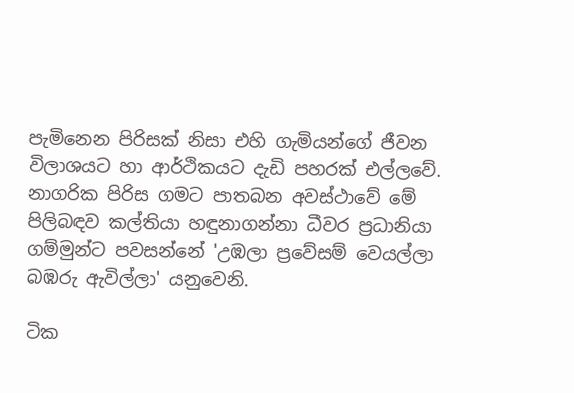පැමිනෙන පිරිසක් නිසා එහි ගැමියන්ගේ ජීවන විලාශයට හා ආර්ථිකයට දැඩි පහරක් එල්ලවේ. නාගරික පිරිස ගමට පාතබන අවස්ථාවේ මේ පිලිබඳව කල්තියා හඳුනාගන්නා ධීවර ප්‍රධානියා ගම්මුන්ට පවසන්නේ 'උඹලා ප්‍රවේසම් වෙයල්ලා බඹරු ඇවිල්ලා' යනුවෙනි.

ටික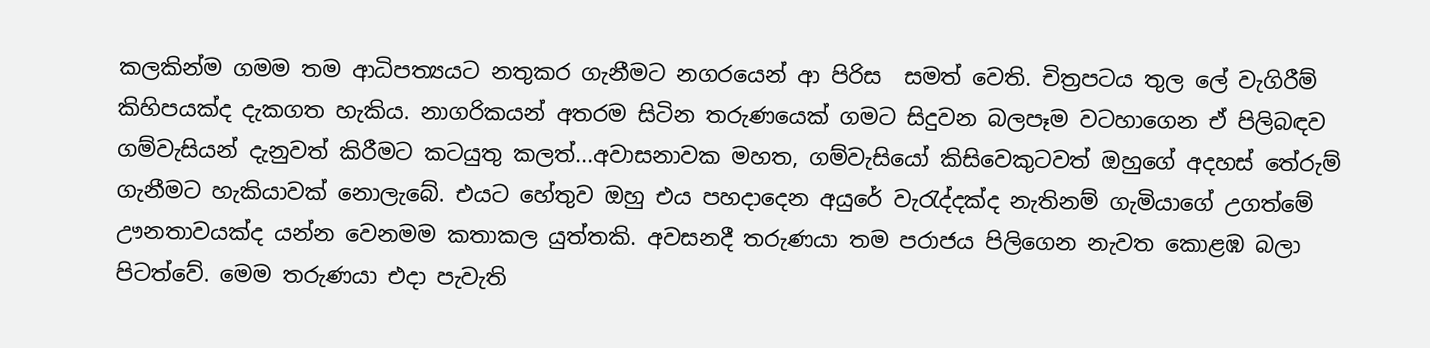කලකින්ම ගමම තම ආධිපත්‍යයට නතුකර ගැනීමට නගරයෙන් ආ පිරිස  සමත් වෙති. චිත්‍රපටය තුල ලේ වැගිරීම් කිහිපයක්ද දැකගත හැකිය. නාගරිකයන් අතරම සිටින තරුණයෙක් ගමට සිදුවන බලපෑම වටහාගෙන ඒ පිලිබඳව ගම්වැසියන් දැනුවත් කිරීමට කටයුතු කලත්...අවාසනාවක මහත, ගම්වැසියෝ කිසිවෙකුටවත් ඔහුගේ අදහස් තේරුම් ගැනීමට හැකියාවක් නොලැබේ. එයට හේතුව ඔහු එය පහදාදෙන අයුරේ වැරැද්දක්ද නැතිනම් ගැමියාගේ උගත්මේ ඌනතාවයක්ද යන්න වෙනමම කතාකල යුත්තකි. අවසනදී තරුණයා තම පරාජය පිලිගෙන නැවත කොළඹ බලා පිටත්වේ. මෙම තරුණයා එදා පැවැති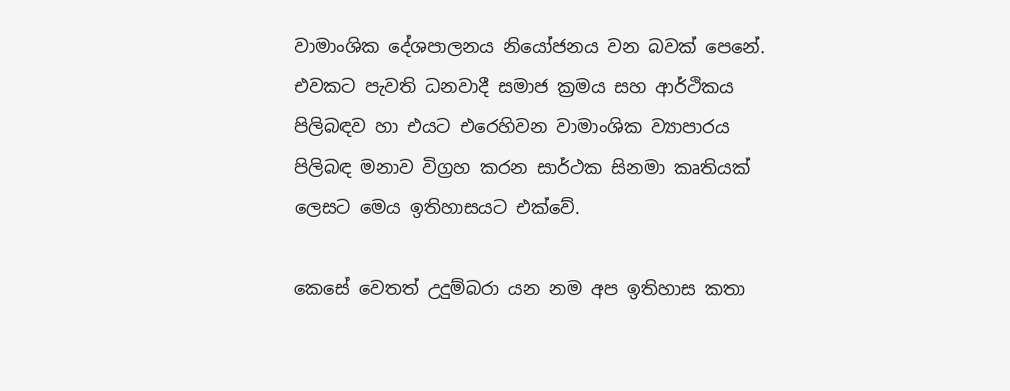වාමාංශික දේශපාලනය නියෝජනය වන බවක් පෙනේ. එවකට පැවති ධනවාදී සමාජ ක්‍රමය සහ ආර්ථිකය පිලිබඳව හා එයට එරෙහිවන වාමාංශික ව්‍යාපාරය පිලිබඳ මනාව විග්‍රහ කරන සාර්ථක සිනමා කෘතියක් ලෙසට මෙය ඉතිහාසයට එක්වේ.

කෙසේ වෙතත් උදුම්බරා යන නම අප ඉතිහාස කතා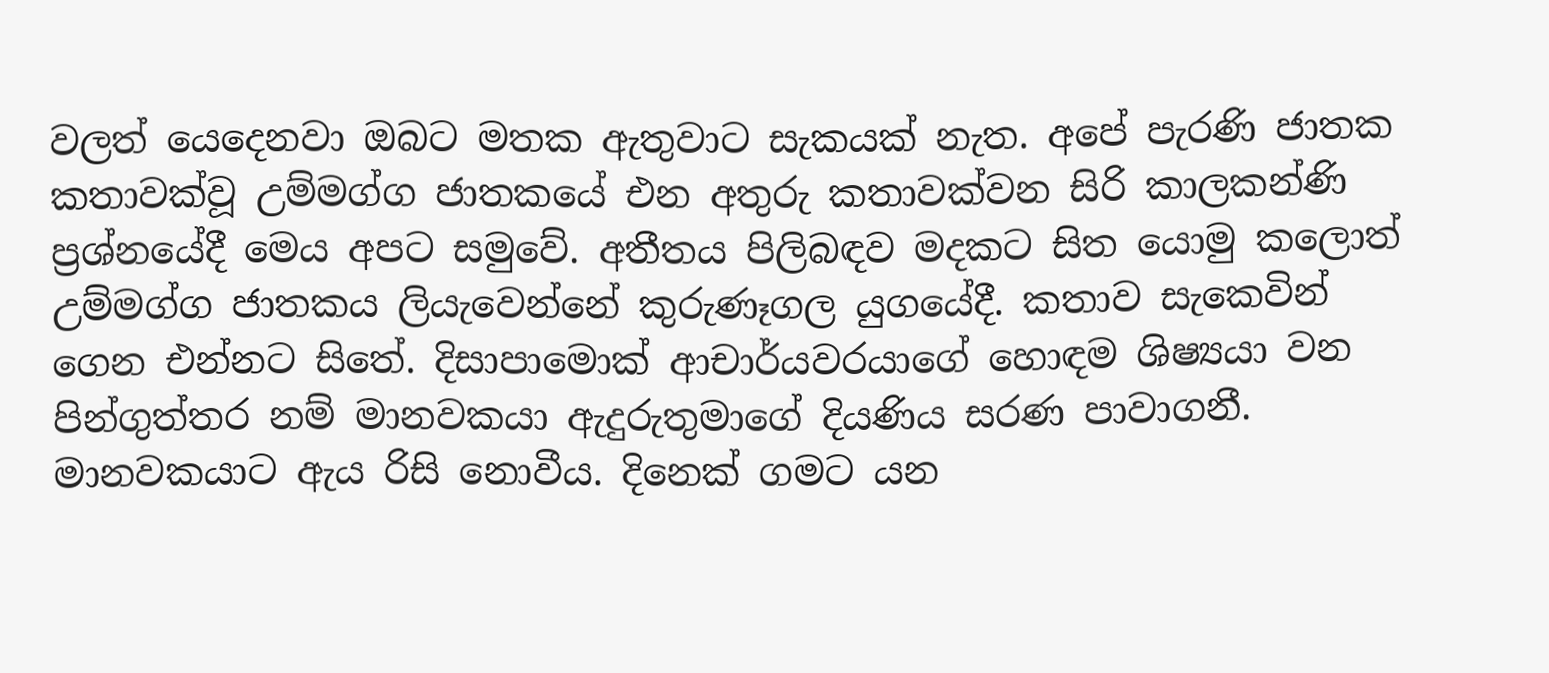වලත් යෙදෙනවා ඔබට මතක ඇතුවාට සැකයක් නැත. අපේ පැරණි ජාතක කතාවක්වූ උම්මග්ග ජාතකයේ එන අතුරු කතාවක්වන සිරි කාලකන්ණි ප්‍රශ්නයේදී මෙය අපට සමුවේ. අතීතය පිලිබඳව මදකට සිත යොමු කලොත් උම්මග්ග ජාතකය ලියැවෙන්නේ කුරුණෑගල යුගයේදී. කතාව සැකෙවින් ගෙන එන්නට සිතේ. දිසාපාමොක් ආචාර්යවරයාගේ හොඳම ශිෂ්‍යයා වන පින්ගුත්තර නම් මානවකයා ඇදුරුතුමාගේ දියණිය සරණ පාවාගනී.
මානවකයාට ඇය රිසි නොවීය. දිනෙක් ගමට යන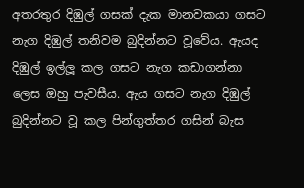අතරතුර දිඹුල් ගසක් දැක මානවකයා ගසට නැග දිඹුල් තනිවම බුදින්නට වූවේය. ඇයද දිඹුල් ඉල්ලූ කල ගසට නැග කඩාගන්නා ලෙස ඔහු පැවසීය. ඇය ගසට නැග දිඹුල් බුදින්නට වූ කල පින්ගුත්තර ගසින් බැස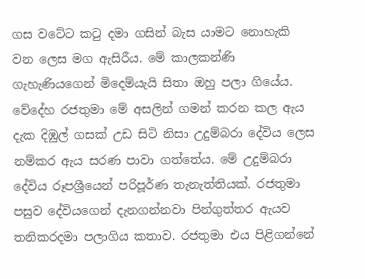ගස වටේට කටු දමා ගසින් බැස යාමට නොහැකි වන ලෙස මග ඇසිරීය. මේ කාලකන්ණි ගැහැණියගෙන් මිදෙම්යැයි සිතා ඔහු පලා ගියේය. වේදේහ රජතුමා මේ අසලින් ගමන් කරන කල ඇය දැක දිඹුල් ගසක් උඩ සිටි නිසා උදුම්බරා දේවිය ලෙස නම්කර ඇය සරණ පාවා ගත්තේය. මේ උදුම්බරා දේවිය රූපශ්‍රීයෙන් පරිපූර්ණ තැනැත්තියක්. රජතුමා පසුව දේවියගෙන් දැනගන්නවා පින්ගුත්තර ඇයව තනිකරදමා පලාගිය කතාව. රජතුමා එය පිළිගන්නේ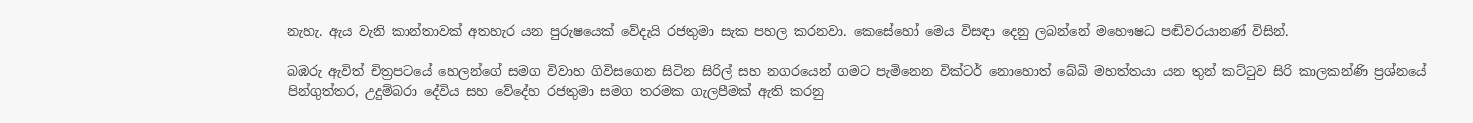නැහැ. ඇය වැනි කාන්තාවක් අතහැර යන පුරුෂයෙක් වේදැයි රජතුමා සැක පහල කරනවා. කෙසේහෝ මෙය විසඳා දෙනු ලබන්නේ මහෞෂධ පඬිවරයානණ් විසින්.

බඹරු ඇවිත් චිත්‍රපටයේ හෙලන්ගේ සමග විවාහ ගිවිසගෙන සිටින සිරිල් සහ නගරයෙන් ගමට පැමිනෙන වික්ටර් නොහොත් බේබි මහත්තයා යන තුන් කට්ටුව සිරි කාලකන්ණි ප්‍රශ්නයේ පින්ගුත්තර, උදුම්බරා දේවිය සහ වේදේහ රජතුමා සමග තරමක ගැලපීමක් ඇති කරනු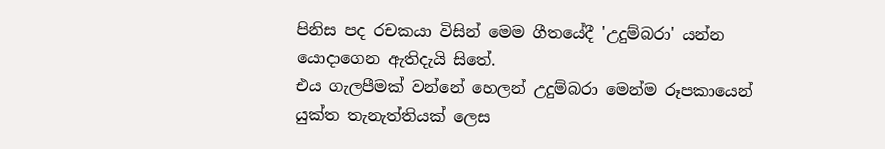පිනිස පද රචකයා විසින් මෙම ගීතයේදී 'උදුම්බරා' යන්න යොදාගෙන ඇතිදැයි සිතේ.
එය ගැලපීමක් වන්නේ හෙලන් උදුම්බරා මෙන්ම රූපකායෙන් යුක්ත තැනැත්තියක් ලෙස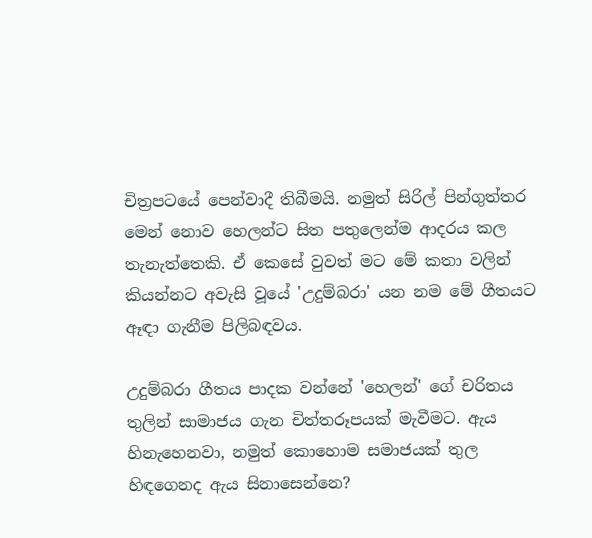චිත්‍රපටයේ පෙන්වාදී තිබීමයි. නමුත් සිරිල් පින්ගුත්තර මෙන් නොව හෙලන්ට සිත පතුලෙන්ම ආදරය කල තැනැත්තෙකි. ඒ කෙසේ වුවත් මට මේ කතා වලින් කියන්නට අවැසි වූයේ 'උදුම්බරා' යන නම මේ ගීතයට ඈඳා ගැනීම පිලිබඳවය.

උදුම්බරා ගීතය පාදක වන්නේ 'හෙලන්' ගේ චරිතය තුලින් සාමාජය ගැන චිත්තරූපයක් මැවීමට. ඇය හිනැහෙනවා, නමුත් කොහොම සමාජයක් තුල හිඳගෙනද ඇය සිනාසෙන්නෙ?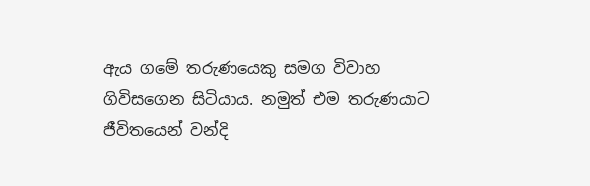ඇය ගමේ තරුණයෙකු සමග විවාහ ගිවිසගෙන සිටියාය. නමුත් එම තරුණයාට ජීවිතයෙන් වන්දි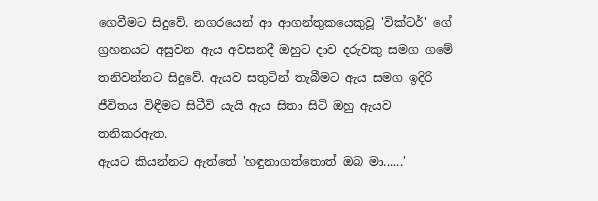ගෙවීමට සිදුවේ. නගරයෙන් ආ ආගන්තුකයෙකුවූ 'වික්ටර්' ගේ ග්‍රහනයට අසුවන ඇය අවසනදී ඔහුට දාව දරුවකු සමග ගමේ තනිවන්නට සිදුවේ. ඇයව සතුටින් තැබීමට ඇය සමග ඉදිරි ජීවිතය විඳීමට සිටීවි යැයි ඇය සිතා සිටි ඔහු ඇයව තනිකරඇත.
ඇයට කියන්නට ඇත්තේ 'හඳුනාගත්තොත් ඔබ මා......'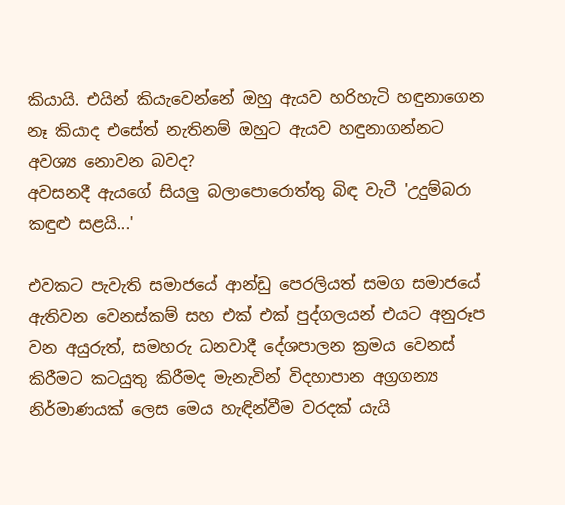කියායි. එයින් කියැවෙන්නේ ඔහු ඇයව හරිහැටි හඳුනාගෙන නෑ කියාද එසේත් නැතිනම් ඔහුට ඇයව හඳුනාගන්නට අවශ්‍ය නොවන බවද?
අවසනදී ඇයගේ සියලු බලාපොරොත්තු බිඳ වැටී 'උදුම්බරා කඳුළු සළයි...'

එවකට පැවැති සමාජයේ ආන්ඩු පෙරලියත් සමග සමාජයේ ඇතිවන වෙනස්කම් සහ එක් එක් පුද්ගලයන් එයට අනුරූප වන අයුරුත්, සමහරු ධනවාදී දේශපාලන ක්‍රමය වෙනස් කිරීමට කටයුතු කිරීමද මැනැවින් විදහාපාන අග්‍රගන්‍ය නිර්මාණයක් ලෙස මෙය හැඳින්වීම වරදක් යැයි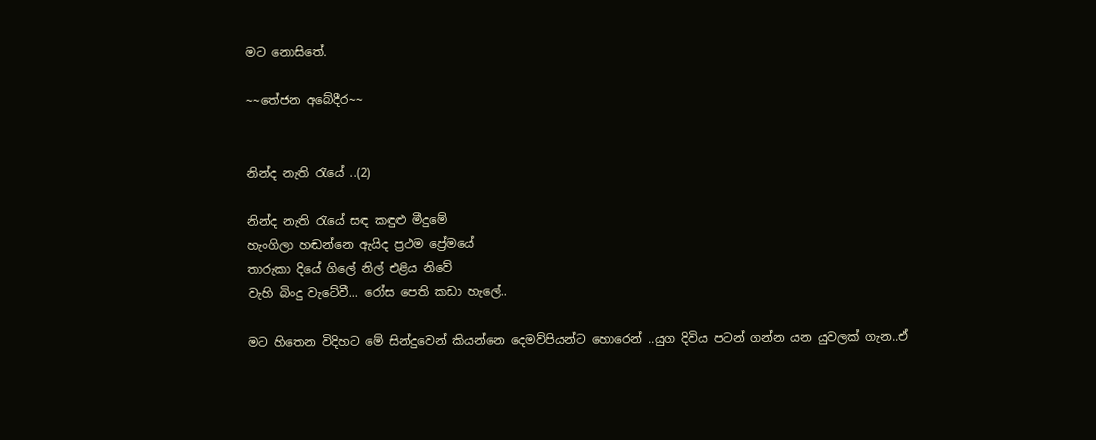මට නොසිතේ.

~~තේජන අබේදීර~~


නින්ද නැති රැයේ ..(2)

නින්ද නැති රැයේ සඳ කඳුළු මීදුමේ
හැංගිලා හඬන්නෙ ඇයිද ප්‍රථම ප්‍රේමයේ
තාරුකා දියේ ගිලේ නිල් එළිය නිවේ
වැහි බිංදු වැටේවී... රෝස පෙති කඩා හැලේ..

මට හිතෙන විදිහට මේ සින්දුවෙන් කියන්නෙ දෙමව්පියන්ට හොරෙන් ..යුග දිවිය පටන් ගන්න යන යුවලක් ගැන..ඒ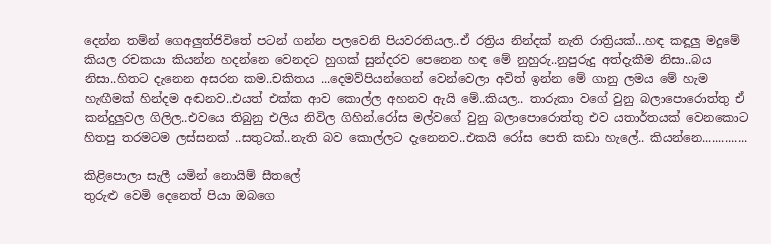දෙන්න තම්න් ගෙඅලුත්ජිවිතේ පටන් ගන්න පලවෙනි පියවරතියල..ඒ රත්‍රිය නින්දක් නැති රාත්‍රියක්...හඳ කඳූලු මදුමේ කියල රචකයා කියන්න හදන්නෙ වෙනදට හුගක් සුන්දරව පෙනෙන හඳ මේ නුහුරු..නුපුරුදු අත්දැකීම නිසා..බය නිසා..හිතට දැනෙන අසරන කම..චකිතය ...දෙමව්පියන්ගෙන් වෙන්වෙලා අවිත් ඉන්න මේ ගානු ලමය මේ හැම හැඟීමක් හින්දම අඬනව..එයත් එක්ක ආව කොල්ල අහනව ඇයි මේ..කියල.. තාරුකා වගේ වුනු බලාපොරොත්තු ඒ කන්දුලුවල ගිලිල..එවයෙ තිබුනු එලිය නිවිල ගිහින්.රෝස මල්වගේ වුනු බලාපොරොත්තු එව යතාර්තයක් වෙනකොට හිතපු තරමටම ලස්සනක් ..සතුටක්..නැති බව කොල්ලට දැනෙනව..එකයි රෝස පෙති කඩා හැලේ.. කියන්නෙ..............

කිළිපොලා සැලී යමින් නොයිම් සීතලේ
තුරුළු වෙමි දෙනෙත් පියා ඔබගෙ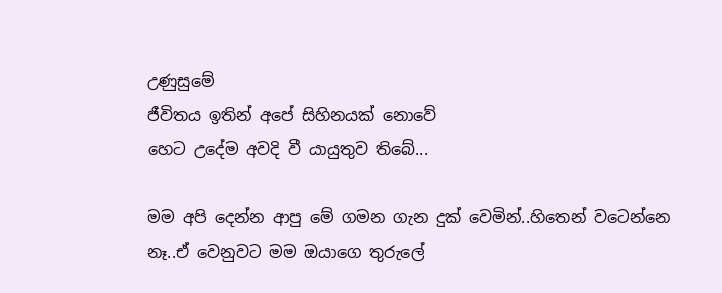උණුසුමේ
ජීවිතය ඉතින් අපේ සිහිනයක් නොවේ
හෙට උදේම අවදි වී යායුතුව තිබේ...

මම අපි දෙන්න ආපු මේ ගමන ගැන දුක් වෙමින්..හිතෙන් වටෙන්නෙ නෑ..ඒ වෙනුවට මම ඔයාගෙ තුරුලේ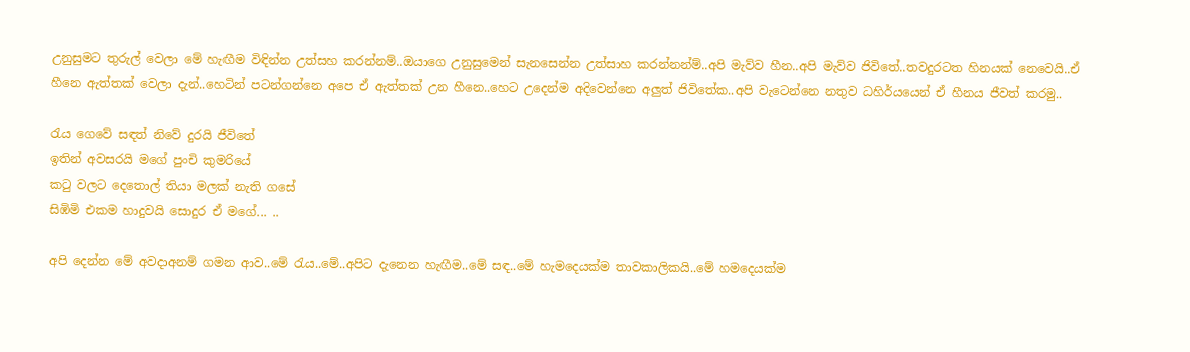උනුසුමට තුරුල් වෙලා මේ හැඟීම විඳින්න උත්සහ කරන්නම්..ඔයාගෙ උනුසුමෙන් සැනසෙන්න උත්සාහ කරන්නන්ම්..අපි මැව්ව හීන..අපි මැව්ව ජිවිතේ..තවදුරටත හිනයක් නෙවෙයි..ඒ හීනෙ ඇත්තක් වෙලා දැන්..හෙටින් පටන්ගන්නෙ අපෙ ඒ ඇත්තක් උන හීනෙ..හෙට උදෙන්ම අදිවෙන්නෙ අලුත් ජිවිතේක..අපි වැටෙන්නෙ නතුව ධහිර්යයෙන් ඒ හීනය ජීවත් කරමු..

රැය ගෙවේ සඳත් නිවේ දුරයි ජීවිතේ
ඉතින් අවසරයි මගේ පුංචි කුමරියේ
කටු වලට දෙතොල් තියා මලක් නැති ගසේ
සිඹිමි එකම හාදුවයි සොදුර ඒ මගේ... ..

අපි දෙන්න මේ අවදාඅනම් ගමන ආව..මේ රැය..මේ..අපිට දැනෙන හැඟීම..මේ සඳ..මේ හැමදෙයක්ම තාවකාලිකයි..මේ හමදෙයක්ම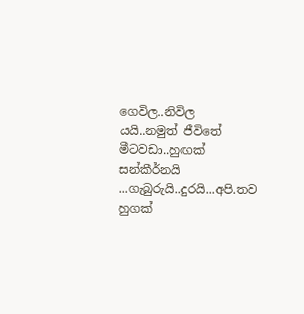ගෙවිල..නිවිල යයි..නමුත් ජීවිතේ මීටවඩා..හුඟක් සන්කීර්නයි ...ගැබුරුයි..දුරයි...අපි.තව හුගක්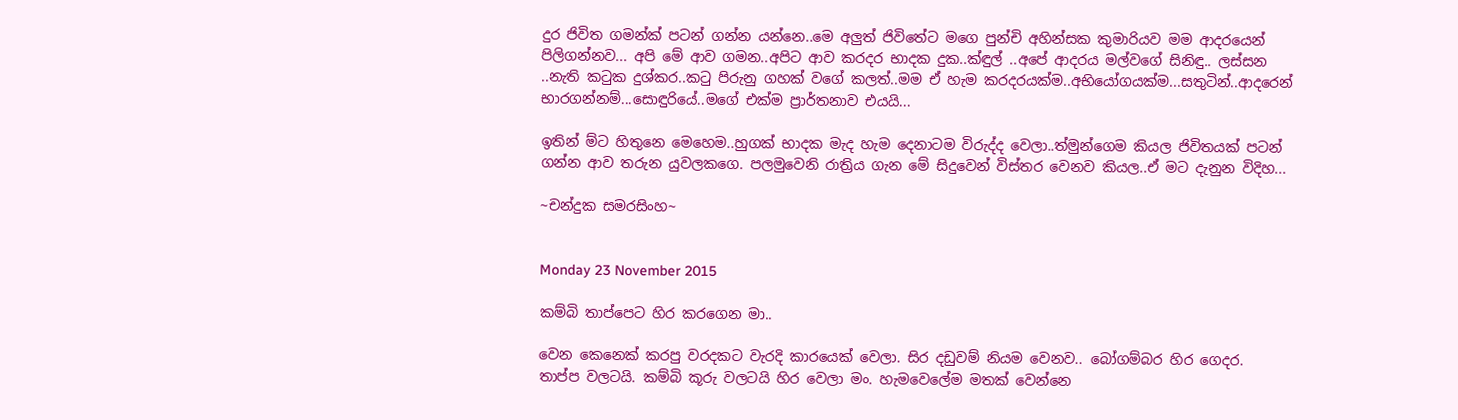දුර ජිවිත ගමන්ක් පටන් ගන්න යන්නෙ..මෙ අලුත් ජිවිතේට මගෙ පුන්චි අහින්සක කුමාරියව මම ආදරයෙන් පිලිගන්නව... අපි මේ ආව ගමන..අපිට ආව කරදර භාදක දුක..ක්ඳුල් ..අපේ ආදරය මල්වගේ සිනිඳු.. ලස්සන ..නැති කටුක දුශ්කර..කටු පිරුනු ගහක් වගේ කලත්..මම ඒ හැම කරදරයක්ම..අභියෝගයක්ම...සතුටින්..ආදරෙන් භාරගන්නම්...සොඳුරියේ..මගේ එක්ම ප්‍රාර්තනාව එයයි...

ඉතින් ම්ට හිතුනෙ මෙහෙම..හුගක් භාදක මැද හැම දෙනාටම විරුද්ද වෙලා..ත්මුන්ගෙම කියල ජිවිතයක් පටන් ගන්න ආව තරුන යුවලකගෙ. පලමුවෙනි රාත්‍රිය ගැන මේ සිදුවෙන් විස්තර වෙනව කියල..ඒ මට දැනුන විදිහ...

~චන්දුක සමරසිංහ~


Monday 23 November 2015

කම්බි තාප්පෙට හිර කරගෙන මා..

වෙන කෙනෙක් කරපු වරදකට වැරදි කාරයෙක් වෙලා. සිර දඩුවම් නියම වෙනව.. බෝගම්බර හිර ගෙදර.
තාප්ප වලටයි. කම්බි කූරු වලටයි හිර වෙලා මං. හැමවෙලේම මතක් වෙන්නෙ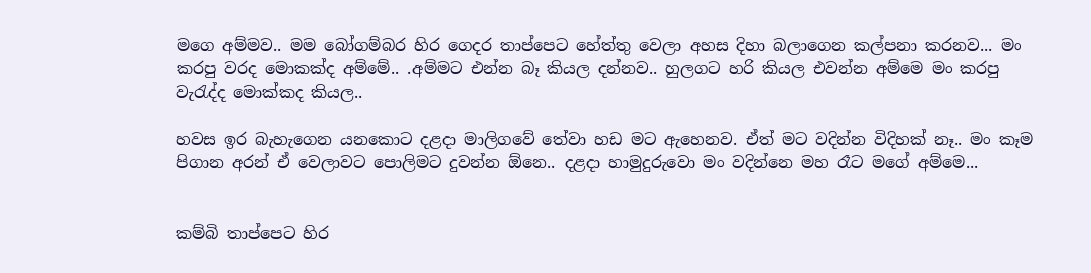මගෙ අම්මව.. මම බෝගම්බර හිර ගෙදර තාප්පෙට හේත්තු වෙලා අහස දිහා බලාගෙන කල්පනා කරනව... මං කරපු වරද මොකක්ද අම්මේ.. .අම්මට එන්න බෑ කියල දන්නව.. හුලගට හරි කියල එවන්න අම්මෙ මං කරපු වැරැද්ද මොක්කද කියල..

හවස ඉර බැහැගෙන යනකොට දළදා මාලිගවේ තේවා හඩ මට ඇහෙනව. ඒත් මට වදින්න විදිහක් නෑ.. මං කෑම පිගාන අරන් ඒ වෙලාවට පොලිමට දුවන්න ඕනෙ.. දළදා හාමුදුරුවො මං වදින්නෙ මහ රෑට මගේ අම්මෙ...


කම්බි තාප්පෙට හිර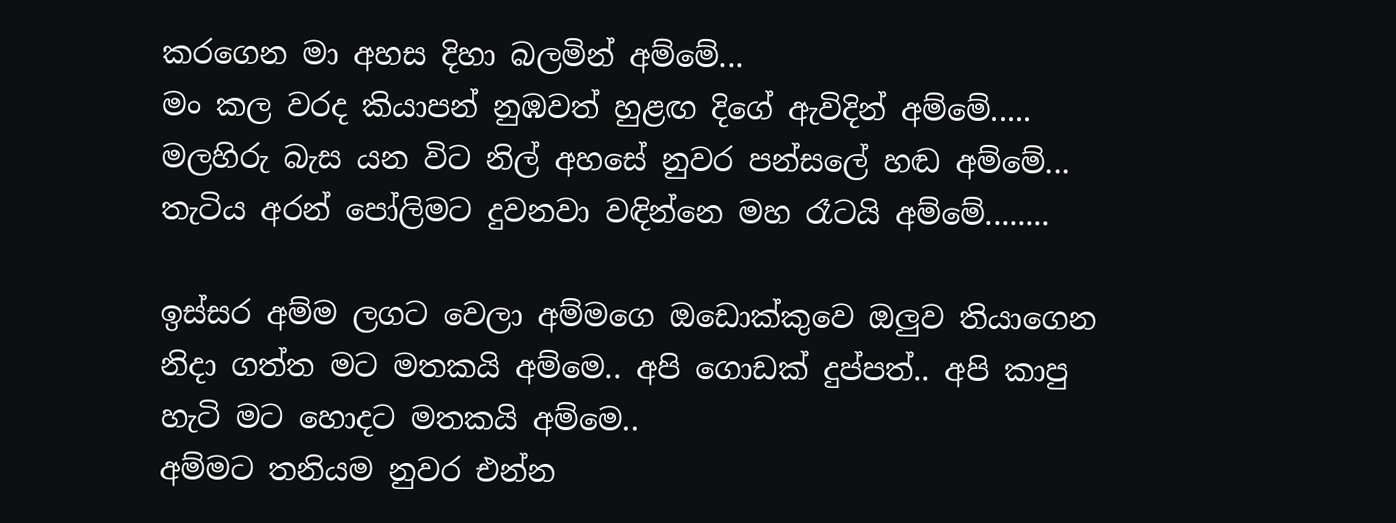කරගෙන මා අහස දිහා බලමින් අම්මේ...
මං කල වරද කියාපන් නුඹවත් හුළඟ දිගේ ඇවිදින් අම්මේ.....
මලහිරු බැස යන විට නිල් අහසේ නුවර පන්සලේ හඬ අම්මේ...
තැටිය අරන් පෝලිමට දුවනවා වඳින්නෙ මහ රෑටයි අම්මේ........

ඉස්සර අම්ම ලගට වෙලා අම්මගෙ ඔඩොක්කුවෙ ඔලුව තියාගෙන නිදා ගත්ත මට මතකයි අම්මෙ.. අපි ගොඩක් දුප්පත්.. අපි කාපු හැටි මට හොදට මතකයි අම්මෙ..
අම්මට තනියම නුවර එන්න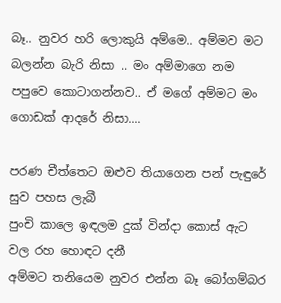බෑ.. නුවර හරි ලොකුයි අම්මෙ.. අම්මව මට බලන්න බැරි නිසා .. මං අම්මාගෙ නම පපුවෙ කොටාගන්නව.. ඒ මගේ අම්මට මං ගොඩක් ආදරේ නිසා....

පරණ චීත්තෙට ඔළුව තියාගෙන පන් පැඳුරේ සුව පහස ලැබී
පුංචි කාලෙ ඉඳලම දුක් වින්දා කොස් ඇට වල රහ හොඳට දනී
අම්මට තනියෙම නුවර එන්න බෑ බෝගම්බර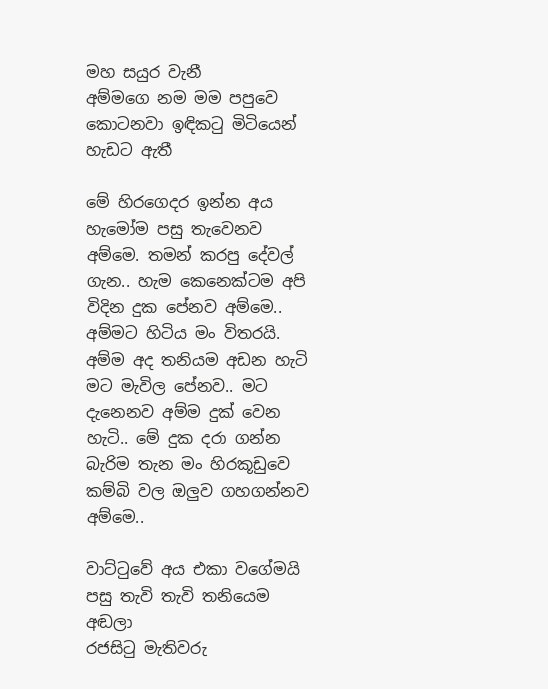මහ සයුර වැනී
අම්මගෙ නම මම පපුවෙ කොටනවා ඉඳිකටු මිටියෙන් හැඩට ඇතී

මේ හිරගෙදර ඉන්න අය හැමෝම පසු තැවෙනව අම්මෙ. තමන් කරපු දේවල් ගැන.. හැම කෙනෙක්ටම අපි විදින දුක පේනව අම්මෙ.. අම්මට හිටිය මං විතරයි. අම්ම අද තනියම අඩන හැටි මට මැවිල පේනව.. මට දැනෙනව අම්ම දුක් වෙන හැටි.. මේ දුක දරා ගන්න බැරිම තැන මං හිරකූඩුවෙ කම්බි වල ඔලුව ගහගන්නව අම්මෙ..

වාට්ටුවේ අය එකා වගේමයි පසු තැවි තැවි තනියෙම අඬලා
රජසිටු මැතිවරු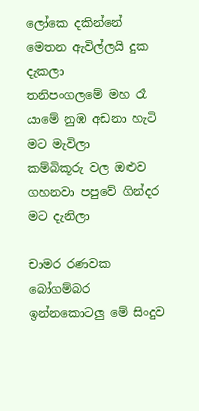ලෝකෙ දකින්නේ මෙතන ඇවිල්ලයි දුක දැකලා
තනිපංගලමේ මහ රෑ යාමේ නුඹ අඩනා හැටි මට මැවිලා
කම්බිකූරු වල ඔළුව ගහනවා පපුවේ ගින්දර මට දැනිලා

චාමර රණවක බෝගම්බර ඉන්නකොටලු මේ සිංදුව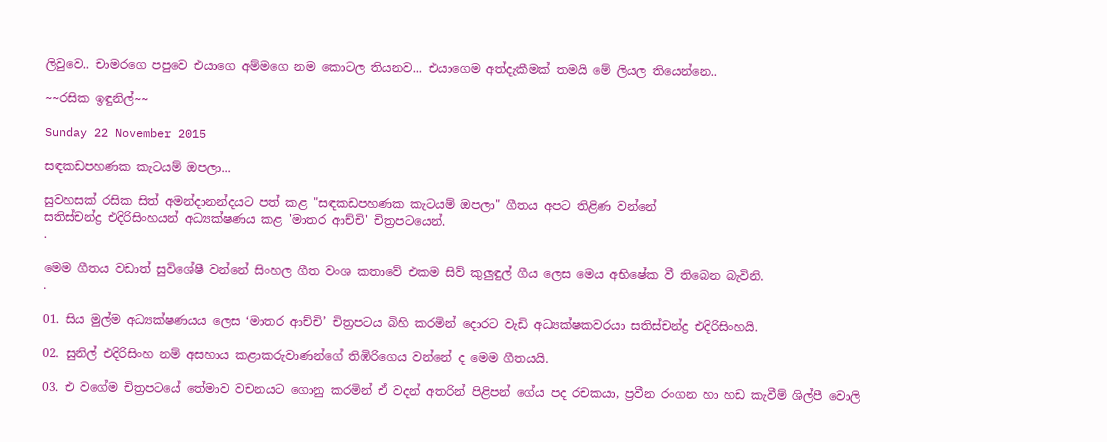ලිවුවෙ.. චාමරගෙ පපුවෙ එයාගෙ අම්මගෙ නම කොටල තියනව... එයාගෙම අත්දැකීමක් තමයි මේ ලියල තියෙන්නෙ..

~~රසික ඉඳුනිල්~~

Sunday 22 November 2015

සඳකඩපහණක කැටයම් ඔපලා...

සුවහසක් රසික සිත් අමන්දානන්දයට පත් කළ "සඳකඩපහණක කැටයම් ඔපලා" ගීතය අපට තිළිණ වන්නේ
සතිස්චන්ද්‍ර එදිරිසිංහයන් අධ්‍යක්ෂණය කළ 'මාතර ආච්චි' චිත්‍රපටයෙන්.
.

මෙම ගීතය වඩාත් සුවිශේෂී වන්නේ සිංහල ගීත වංශ කතාවේ එකම සිව් කුලුඳුල් ගීය ලෙස මෙය අභිෂේක වී තිබෙන බැවිනි.
.

01. සිය මුල්ම අධ්‍යක්ෂණයය ලෙස ‘මාතර ආච්චි’ චිත්‍රපටය බිහි කරමින් දොරට වැඩි අධ්‍යක්ෂකවරයා සතිස්චන්ද්‍ර එදිරිසිංහයි.

02. සුනිල් එදිරිසිංහ නම් අසහාය කළාකරුවාණන්ගේ තිඹිරිගෙය වන්නේ ද මෙම ගීතයයි.

03. එ වගේම චිත්‍රපටයේ තේමාව වචනයට ගොනු කරමින් ඒ වදන් අතරින් පිළිපන් ගේය පද රචකයා, ප්‍රවීන රංගන හා හඩ කැවීම් ශිල්පී වොලි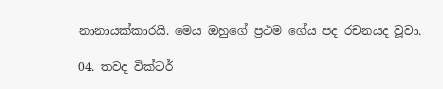නානායක්කාරයි. මෙය ඔහුගේ ප්‍රථම ගේය පද රචනයද වූවා.

04. තවද වික්ටර්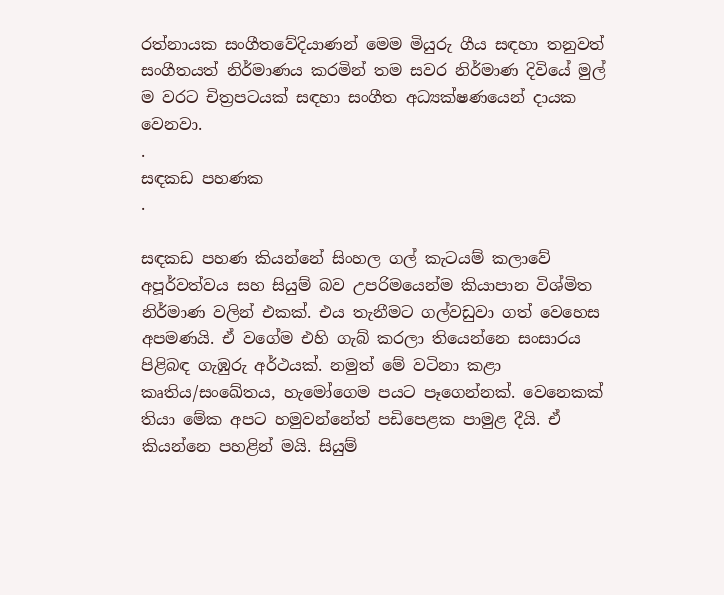රත්නායක සංගීතවේදියාණන් මෙම මියුරු ගීය සඳහා තනුවත් සංගීතයත් නිර්මාණය කරමින් තම සවර නිර්මාණ දිවියේ මුල් ම වරට චිත්‍රපටයක් සඳහා සංගීත අධ්‍යක්ෂණයෙන් දායක වෙනවා.
.
සඳකඩ පහණක
.

සඳකඩ පහණ කියන්නේ සිංහල ගල් කැටයම් කලාවේ අපූර්වත්වය සහ සියුම් බව උපරිමයෙන්ම කියාපාන විශ්මිත නිර්මාණ වලින් එකක්. එය තැනීමට ගල්වඩුවා ගත් වෙහෙස අපමණයි. ඒ වගේම එහි ගැබ් කරලා තියෙන්නෙ සංසාරය පිළිබඳ ගැඹුරු අර්ථයක්. නමුත් මේ වටිනා කළා කෘතිය/සංඛේතය, හැමෝගෙම පයට පෑගෙන්නක්. වෙනෙකක් තියා මේක අපට හමුවන්නේත් පඩිපෙළක පාමුළ දීයි. ඒ කියන්නෙ පහළින් මයි. සියුම්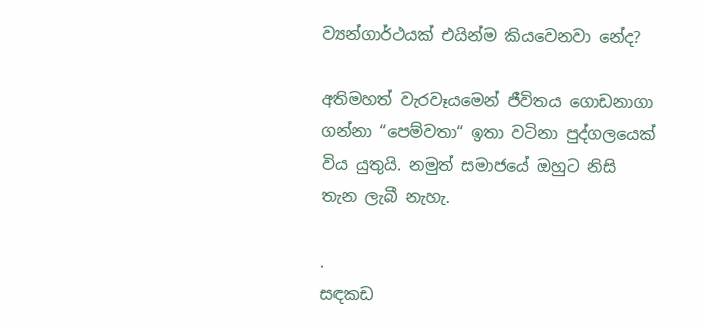ව්‍යන්ගාර්ථයක් එයින්ම කියවෙනවා නේද?

අතිමහත් වැරවෑයමෙන් ජීවිතය ගොඩනාගා ගන්නා “පෙම්වතා“ ඉතා වටිනා පුද්ගලයෙක් විය යුතුයි. නමුත් සමාජයේ ඔහුට නිසි තැන ලැබී නැහැ.

.
සඳකඩ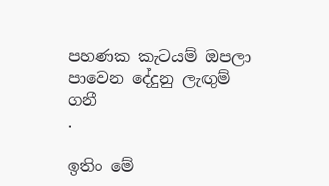පහණක කැටයම් ඔපලා
පාවෙන දේදුනු ලැඟුම් ගනී
.

ඉතිං මේ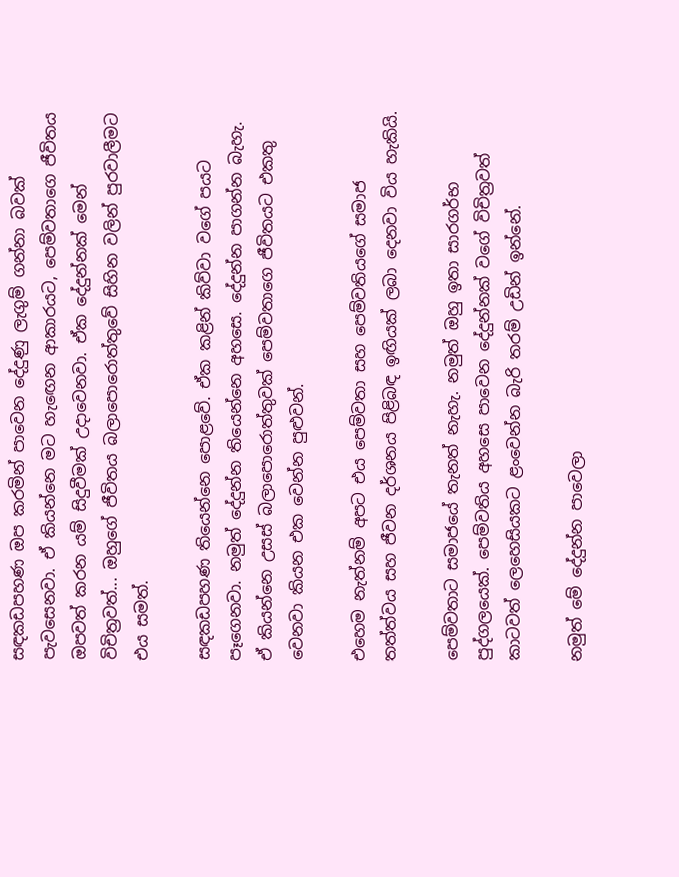සඳකඩපහණ ඔප කරමින් පාවෙන දේදුණු ලැගුම් ගන්නා බවක් පැවසෙනවා. ඒ කියන්නෙ මට හැඟෙන ආකාරයට, පෙම්වතාගෙ ජීවිතය ඔපවත් කරන යම් සිදුවීමක් උදාවෙනවා. ඒක දේදුන්නක් මෙන් විචිත්‍රවත්... ඔහුගේ ජීවිතය බලාපොරොත්තුවේ සිහින වලින් පුරවාලීමට එය සමත්.

සඳකඩපහණ තියෙන්නෙ පොළවේ. ඒක කළින් කිව්වා වගේ පයට පෑගෙනවා. නමුත් දේදුන්න තියෙන්නෙ අහසෙ. දේදුන්න පාගන්න බැහැ. ඒ කියන්නෙ උසස් බලාපොරොත්තුවක් පෙම්වතාගෙ ජීවිතයට එකතු වෙනවා කියන එක වෙන්න පුළුවන්.

එහෙම නැත්නම් අපට එය පෙම්වතා සහ පෙම්වතියගේ සමාජ තත්ත්වය සහ ජීවන දර්ශනය පිළිබඳ ඉඟියක් ලබා දෙනවා විය හැකියි.

පෙම්වතාට සමාජයේ තැනත් නැහැ. නමුත් ඔහු ඉතා සාරගර්භ පුද්ගලයෙක්. පෙම්වතිය අහසෙ පාවෙන දේදුන්නක් වගේ විචිත්‍රවත් කාටවත් ලෙහෙසියකට ළංවෙන්න බැරි තරම් උඩින් ඉන්නේ.

නමුත් මේ දේදුන්න පාවෙලා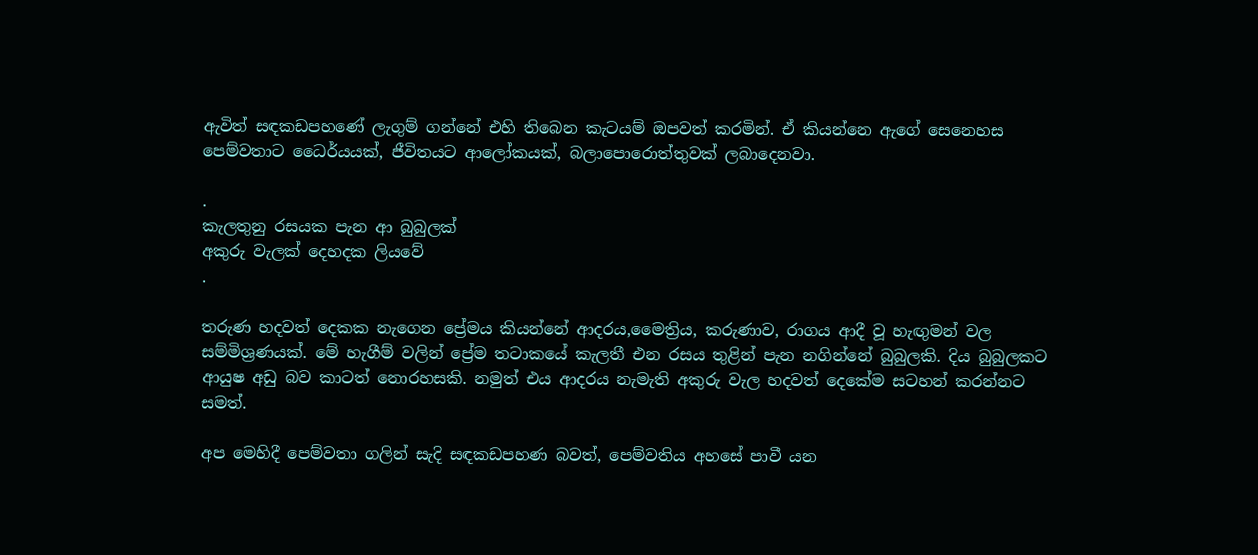ඇවිත් සඳකඩපහණේ ලැගුම් ගන්නේ එහි තිබෙන කැටයම් ඔපවත් කරමින්. ඒ කියන්නෙ ඇගේ සෙනෙහස පෙම්වතාට ධෛර්යයක්, ජීවිතයට ආලෝකයක්, බලාපොරොත්තුවක් ලබාදෙනවා.

.
කැලතුනු රසයක පැන ආ බුබුලක්
අකුරු වැලක් දෙහදක ලියවේ
.

තරුණ හදවත් දෙකක නැගෙන ප්‍රේමය කියන්නේ ආදරය,මෛත්‍රිය, කරුණාව, රාගය ආදී වූ හැඟුමන් වල සම්මිශ්‍රණයක්. මේ හැගීම් වලින් ප්‍රේම තටාකයේ කැලතී එන රසය තුළින් පැන නගින්නේ බුබුලකි. දිය බුබුලකට ආයුෂ අඩු බව කාටත් නොරහසකි. නමුත් එය ආදරය නැමැති අකුරු වැල හදවත් දෙකේම සටහන් කරන්නට සමත්.

අප මෙහිදී පෙම්වතා ගලින් සැදි සඳකඩපහණ බවත්, පෙම්වතිය අහසේ පාවී යන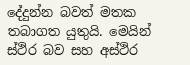දේදුන්න බවත් මතක තබාගත යුතුයි. මෙයින් ස්ථිර බව සහ අස්ථිර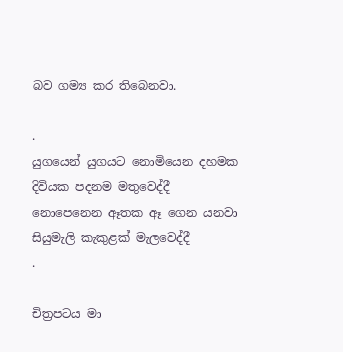බව ගම්‍ය කර තිබෙනවා.

.
යුගයෙන් යුගයට නොමියෙන දහමක
දිවියක පදනම මතුවෙද්දී
නොපෙනෙන ඈතක ඈ ගෙන යනවා
සියුමැලි කැකුළක් මැලවෙද්දී
.

චිත්‍රපටය මා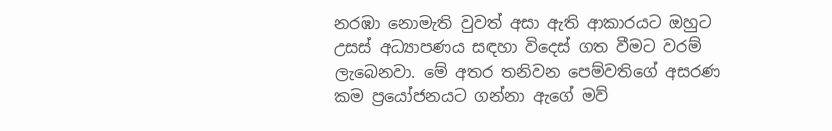නරඹා නොමැති වුවත් අසා ඇති ආකාරයට ඔහුට උසස් අධ්‍යාපණය සඳහා විදෙස් ගත වීමට වරම් ලැබෙනවා. මේ අතර තනිවන පෙම්වතිගේ අසරණ කම ප්‍රයෝජනයට ගන්නා ඇගේ මව්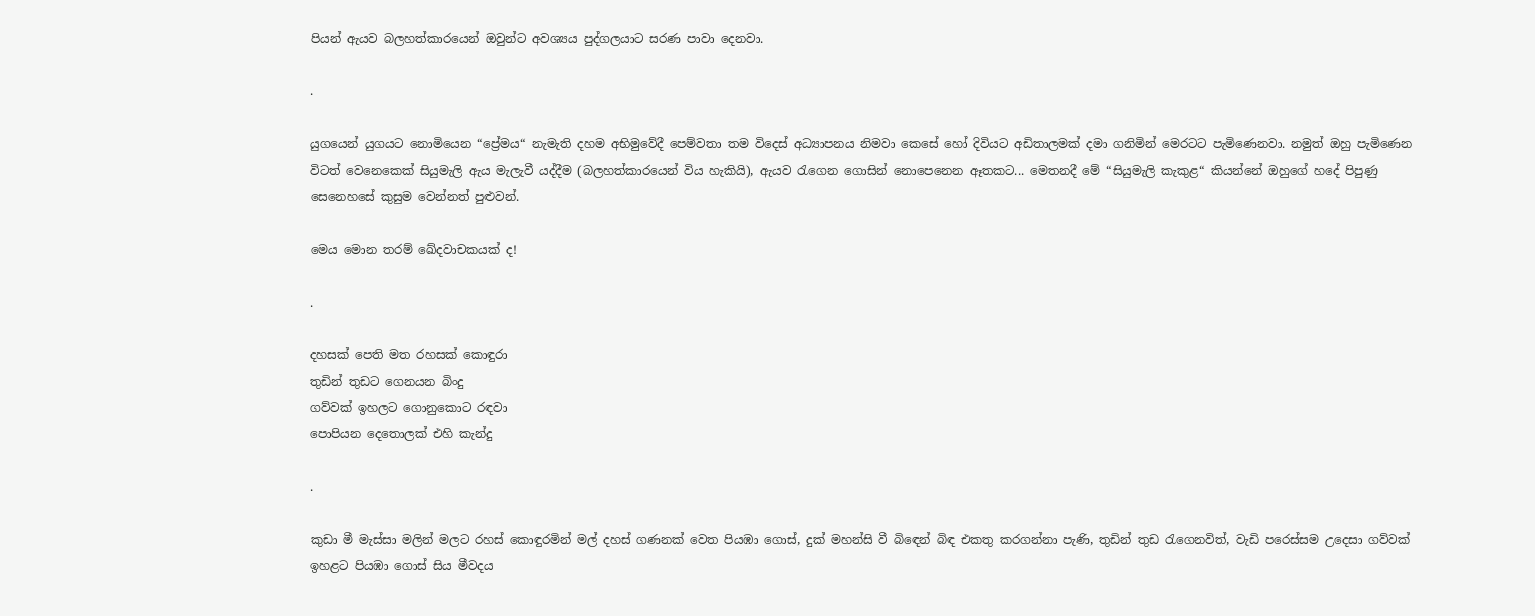පියන් ඇයව බලහත්කාරයෙන් ඔවුන්ට අවශ්‍යය පුද්ගලයාට සරණ පාවා දෙනවා.

.

යුගයෙන් යුගයට නොමියෙන “ප්‍රේමය“ නැමැති දහම අභිමුවේදී පෙම්වතා තම විදෙස් අධ්‍යාපනය නිමවා කෙසේ හෝ දිවියට අඩිතාලමක් දමා ගනිමින් මෙරටට පැමිණෙනවා. නමුත් ඔහු පැමිණෙන විටත් වෙනෙකෙක් සියුමැලි ඇය මැලැවී යද්දීම (බලහත්කාරයෙන් විය හැකියි), ඇයව රැගෙන ගොසින් නොපෙනෙන ඈතකට... මෙතනදී මේ “සියුමැලි කැකුළ“ කියන්නේ ඔහුගේ හදේ පිපුණු සෙනෙහසේ කුසුම වෙන්නත් පුළුවන්.

මෙය මොන තරම් ඛේදවාචකයක් ද!

.

දහසක් පෙති මත රහසක් කොඳුරා
තුඩින් තුඩට ගෙනයන බිංදු
ගව්වක් ඉහලට ගොනුකොට රඳවා
පොපියන දෙතොලක් එහි කැන්දු

.

කුඩා මී මැස්සා මලින් මලට රහස් කොඳුරමින් මල් දහස් ගණනක් වෙත පියඹා ගොස්, දුක් මහන්සි වී බිඳෙන් බිඳ එකතු කරගන්නා පැණි, තුඩින් තුඩ රැගෙනවිත්, වැඩි පරෙස්සම උදෙසා ගව්වක් ඉහළට පියඹා ගොස් සිය මීවදය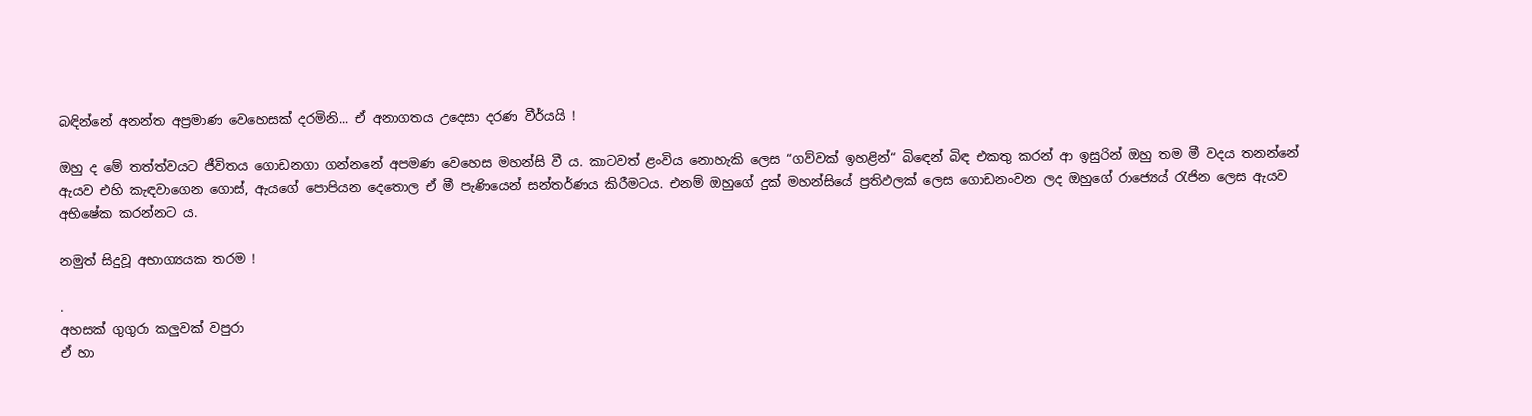බඳින්නේ අනන්ත අප්‍රමාණ වෙහෙසක් දරමිනි... ඒ අනාගතය උදෙසා දරණ වීර්යයි !

ඔහු ද මේ තත්ත්වයට ජීවිතය ගොඩනගා ගන්නනේ අපමණ වෙහෙස මහන්සි වී ය. කාටවත් ළංවිය නොහැකි ලෙස “ගව්වක් ඉහළින්“ බිඳෙන් බිඳ එකතු කරන් ආ ඉසුරින් ඔහු තම මී වදය තනන්නේ ඇයව එහි කැඳවාගෙන ගොස්, ඇයගේ පොපියන දෙතොල ඒ මී පැණියෙන් සන්තර්ණය කිරීමටය. එනම් ඔහුගේ දුක් මහන්සියේ ප්‍රතිඵලක් ලෙස ‍ගොඩනංවන ලද ඔහුගේ රාජ්‍යෙය් රැජින ලෙස ඇයව අභිෂේක කරන්නට ය.

නමුත් සිදුවූ අභාග්‍යයක තරම !

.
අහසක් ගුගුරා කලුවක් වපුරා
ඒ හා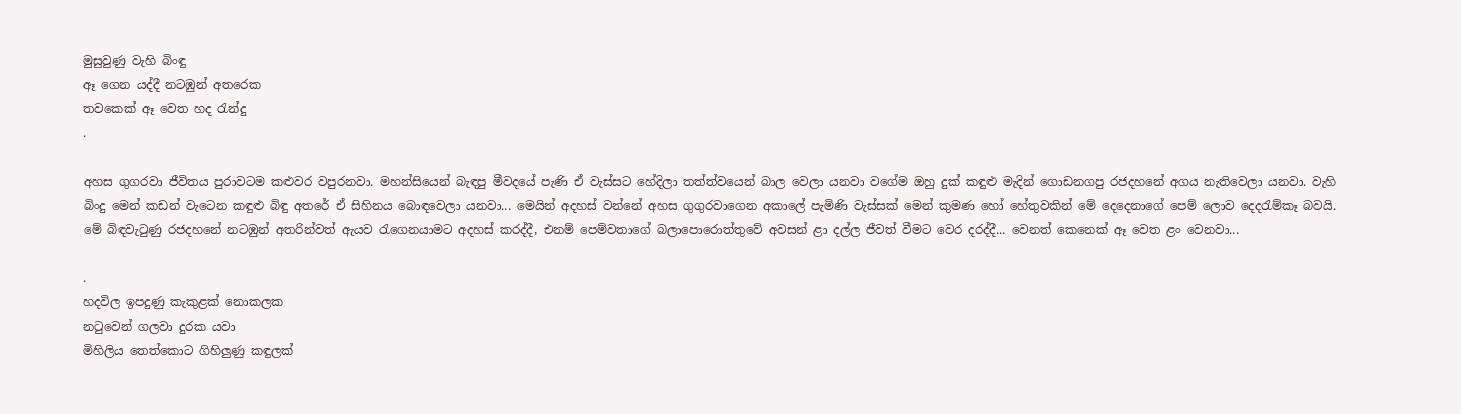මුසුවුණු වැහි බිංඳු
ඈ ගෙන යද්දී නටඹුන් අතරෙක
තවකෙක් ඈ වෙත හද රැන්දු
.

අහස ගුගරවා ජීවිතය පුරාවටම කළුවර වපුරනවා. මහන්සියෙන් බැඳපු මීවදයේ පැණි ඒ වැස්සට හේදිලා තත්ත්වයෙන් බාල වෙලා යනවා වගේම ඔහු දුක් කඳුළු මැදින් ගොඩනගපු රජදහනේ අගය නැතිවෙලා යනවා. වැහි බිංදු මෙන් කඩන් වැටෙන කඳුළු බිඳු අතරේ ඒ සිහිනය බොඳවෙලා යනවා... මෙයින් අදහස් වන්නේ අහස ගුගුරවාගෙන අකාලේ පැමිණි වැස්සක් මෙන් කුමණ හෝ හේතුවකින් මේ දෙදෙනාගේ පෙම් ලොව දෙදරැම්කෑ බවයි. මේ බිඳවැටුණු රජදහනේ නටඹුන් අතරින්වත් ඇයව රැගෙනයාමට අදහස් කරද්දී, එනම් පෙම්වතාගේ බලාපොරොත්තුවේ අවසන් ළා දල්ල ජීවත් වීමට වෙර දරද්දී... වෙනත් කෙනෙක් ඈ වෙත ළං වෙනවා...

.
හදවිල ඉපදුණු කැකුළක් නොකලක
නටුවෙන් ගලවා දුරක යවා
මිහිලිය තෙත්කොට ගිහිලුණු කඳුලක්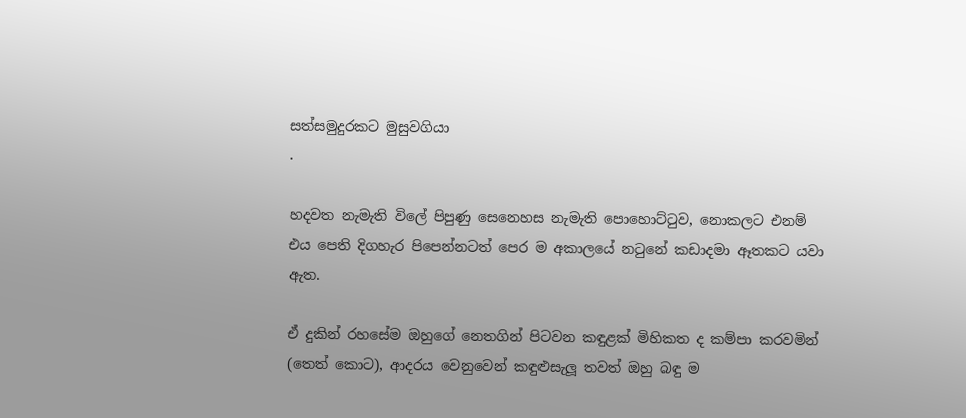සත්සමුදුරකට මුසුවගියා
.

හදවත නැමැති විලේ පිපුණු සෙනෙහස නැමැති පොහොට්ටුව, නොකලට එනම් එය පෙති දිගහැර පිපෙන්නටත් පෙර ම අකාලයේ නටුනේ කඩාදමා ඈතකට යවා ඇත.

ඒ දුකින් රහසේම ඔහුගේ නෙතගින් පිටවන කඳුළක් මිහිකත ද කම්පා කරවමින් (තෙත් කොට), ආදරය වෙනුවෙන් කඳුළුසැලූ තවත් ඔහු බඳු ම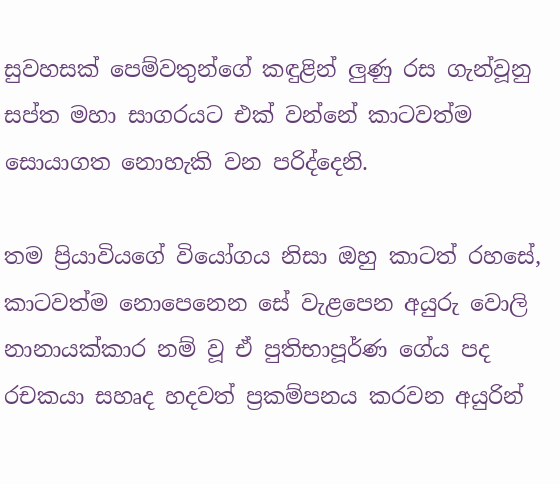සුවහ‍සක් පෙම්වතුන්ගේ කඳුළින් ලුණු රස ගැන්වූනු සප්ත මහා සාගරයට එක් වන්නේ කාටවත්ම සොයාගත නොහැකි වන පරිද්දෙනි.

තම ප්‍රියාවියගේ වියෝගය නිසා ඔහු කාටත් රහසේ, කාටවත්ම නොපෙනෙන සේ වැළපෙන අයුරු වොලි නානායක්කාර නම් වූ ඒ පුතිභාපූර්ණ ගේය පද රචකයා සහෘද හදවත් ප්‍රකම්පනය කරවන අයුරින්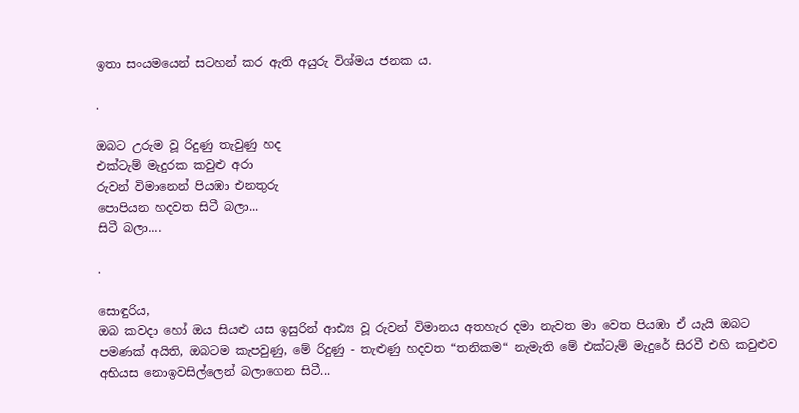ඉතා සංයමයෙන් සටහන් කර ඇති අයුරු විශ්මය ජනක ය.

.

ඔබට උරුම වූ රිදුණු තැවුණු හද
එක්ටැම් මැදුරක කවුළු අරා
රුවන් විමානෙන් පියඹා එනතුරු
පොපියන හදවත සිටී බලා...
සිටී බලා....

.

සොඳුරිය,
ඔබ කවදා හෝ ඔය සියළු යස ඉසුරින් ආඪ්‍ය වූ රුවන් විමානය අතහැර දමා නැවත මා වෙත පියඹා ඒ යැයි ඔබට පමණක් අයිති, ඔබටම කැපවුණු, මේ රිදුණු - තැළුණු හදවත “තනිකම“ නැමැති මේ එක්ටැම් මැදුරේ සිරවී එහි කවුළුව අභියස නොඉවසිල්ලෙන් බලාගෙන සිටී...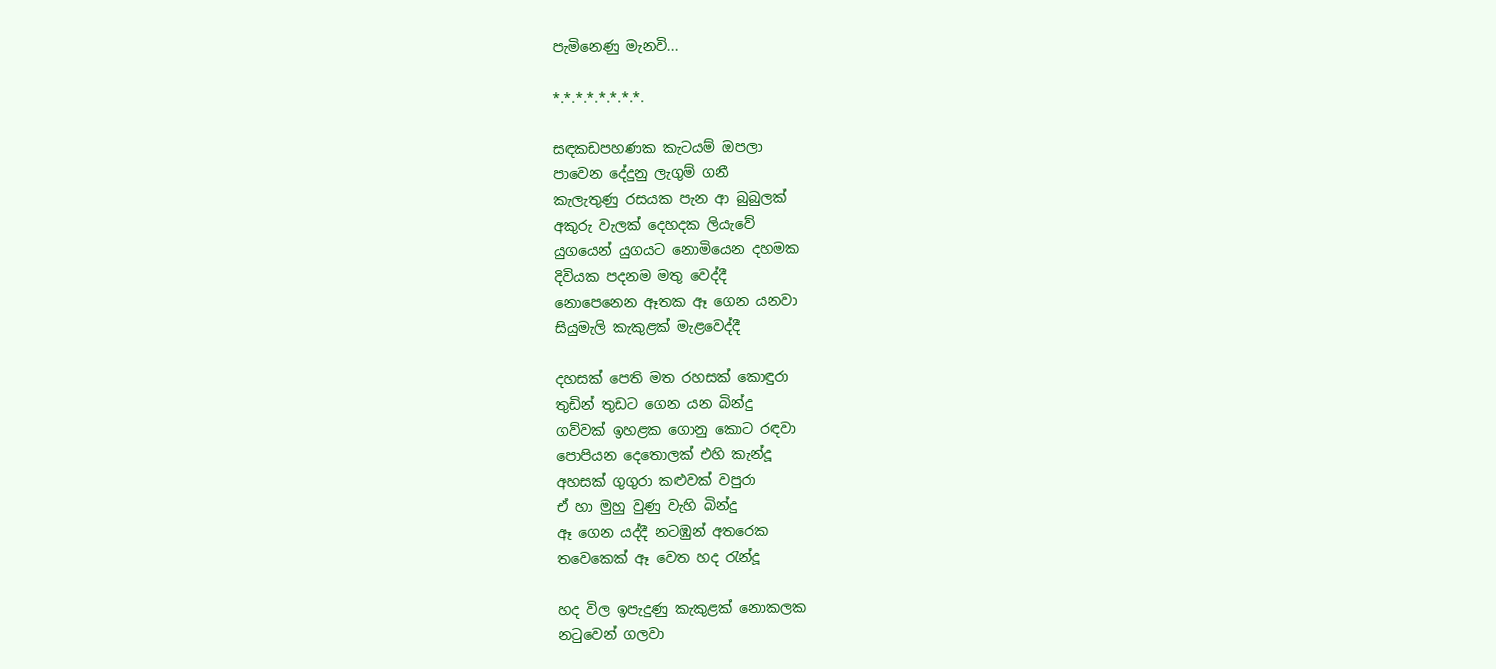පැමිනෙණු මැනවි...

*.*.*.*.*.*.*.*.

සඳකඩපහණක කැටයම් ඔපලා
පාවෙන දේදුනු ලැගුම් ගනී
කැලැතුණු රසයක පැන ආ බුබුලක්
අකුරු වැලක් දෙහදක ලියැවේ
යුගයෙන් යුගයට නොමියෙන දහමක
දිවියක පදනම මතු වෙද්දී
නොපෙනෙන ඈතක ඈ ගෙන යනවා
සියුමැලි කැකුළක් මැළවෙද්දී

දහසක් පෙති මත රහසක් කොඳුරා
තුඩින් තුඩට ගෙන යන බින්දු
ගව්වක් ඉහළක ගොනු කොට රඳවා
පොපියන දෙතොලක් එහි කැන්දූ
අහසක් ගුගුරා කළුවක් වපුරා
ඒ හා මුහු වුණු වැහි බින්දු
ඈ ගෙන යද්දී නටඹුන් අතරෙක
තවෙකෙක් ඈ වෙත හද රැන්දූ

හද විල ඉපැදුණු කැකුළක් නොකලක
නටුවෙන් ගලවා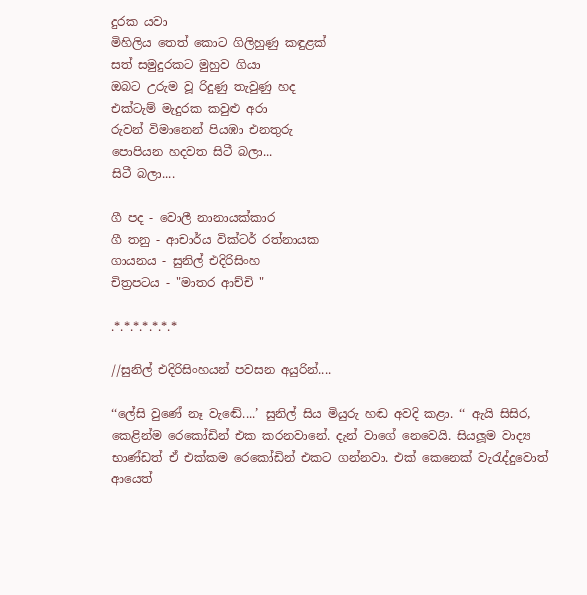දුරක යවා
මිහිලිය තෙත් කොට ගිලිහුණු කඳුළක්
සත් සමුදුරකට මුහුව ගියා
ඔබට උරුම වූ රිදුණු තැවුණු හද
එක්ටැම් මැදුරක කවුළු අරා
රුවන් විමානෙන් පියඹා එනතුරු
පොපියන හදවත සිටී බලා...
සිටී බලා....

ගී පද - වොලී නානායක්කාර
ගී තනු - ආචාර්ය වික්ටර් රත්නායක
ගායනය - සුනිල් එදිරිසිංහ
චිත්‍රපටය - "මාතර ආච්චි "

.*.*.*.*.*.*.*

//සුනිල් එදිරිසිංහයන් පවසන අයුරින්....

‘‘ලේසි වුණේ නෑ වැඬේ....’ සුනිල් සිය මියුරු හඬ අවදි කළා. ‘‘ ඇයි සිසිර, කෙළින්ම රෙකෝඩින් එක කරනවානේ. දැන් වාගේ නෙවෙයි. සියලූම වාද්‍ය භාණ්ඩත් ඒ එක්කම රෙකෝඩින් එකට ගන්නවා. එක් කෙනෙක් වැරැද්දුවොත් ආයෙත්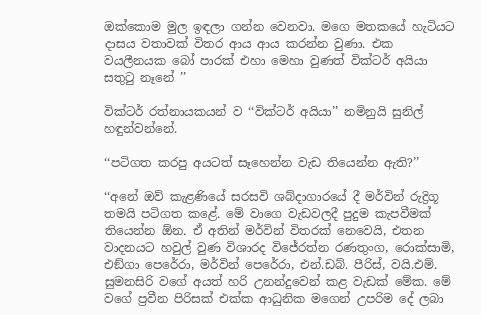ඔක්කොම මුල ඉඳලා ගන්න වෙනවා. මගෙ මතකයේ හැටියට දාසය වතාවක් විතර ආය ආය කරන්න වුණා. එක වයලීනයක බෝ පාරක් එහා මෙහා වුණත් වික්ටර් අයියා සතුටු නෑනේ ’’

වික්ටර් රත්නායකයන් ව ‘‘වික්ටර් අයියා’’ නමිනුයි සුනිල් හඳුන්වන්නේ.

‘‘පටිගත කරපු අයටත් සෑහෙන්න වැඩ තියෙන්න ඇති?’’

‘‘අනේ ඔව් කැළණියේ සරසවි ශබ්දාගාරයේ දී මර්වින් රුද්‍රිගූ තමයි පටිගත කළේ. මේ වාගෙ වැඩවලදී පුදුම කැපවීමක් තියෙන්න ඕන. ඒ අතින් මර්වින් විතරක් නෙවෙයි, එතන වාදනයට හවුල් වුණ විශාරද විජේරත්න රණතුංග, රොක්සාමි, එඞ්ගා පෙරේරා, මර්වින් පෙරේරා, එන්.ඩබ්. පීරිස්, වයි.එම්. සුමනසිරි වගේ අයත් හරි උනන්දුවෙන් කළ වැඩක් මේක. මේ වගේ ප්‍රවීන පිරිසක් එක්ක ආධුනික මගෙන් උපරිම දේ ලබා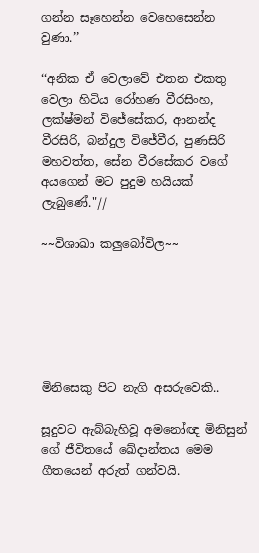ගන්න සෑහෙන්න වෙහෙසෙන්න වුණා.’’

‘‘අනික ඒ වෙලාවේ එතන එකතු වෙලා හිටිය රෝහණ වීරසිංහ, ලක්ෂ්මන් විජේසේකර, ආනන්ද වීරසිරි, බන්දුල විජේවීර, පුණසිරි මහවත්ත, සේන වීරසේකර වගේ අයගෙන් මට පුදුම හයියක් ලැබුණේ."//

~~විශාඛා කලුබෝවිල~~






මිනිසෙකු පිට නැගි අසරුවෙකි..

සූදුවට ඇබ්බැහිවූ අමනෝඥ මිනිසුන් ගේ ජීවිතයේ ඛේදාන්තය මෙම ගීතයෙන් අරුත් ගන්වයි.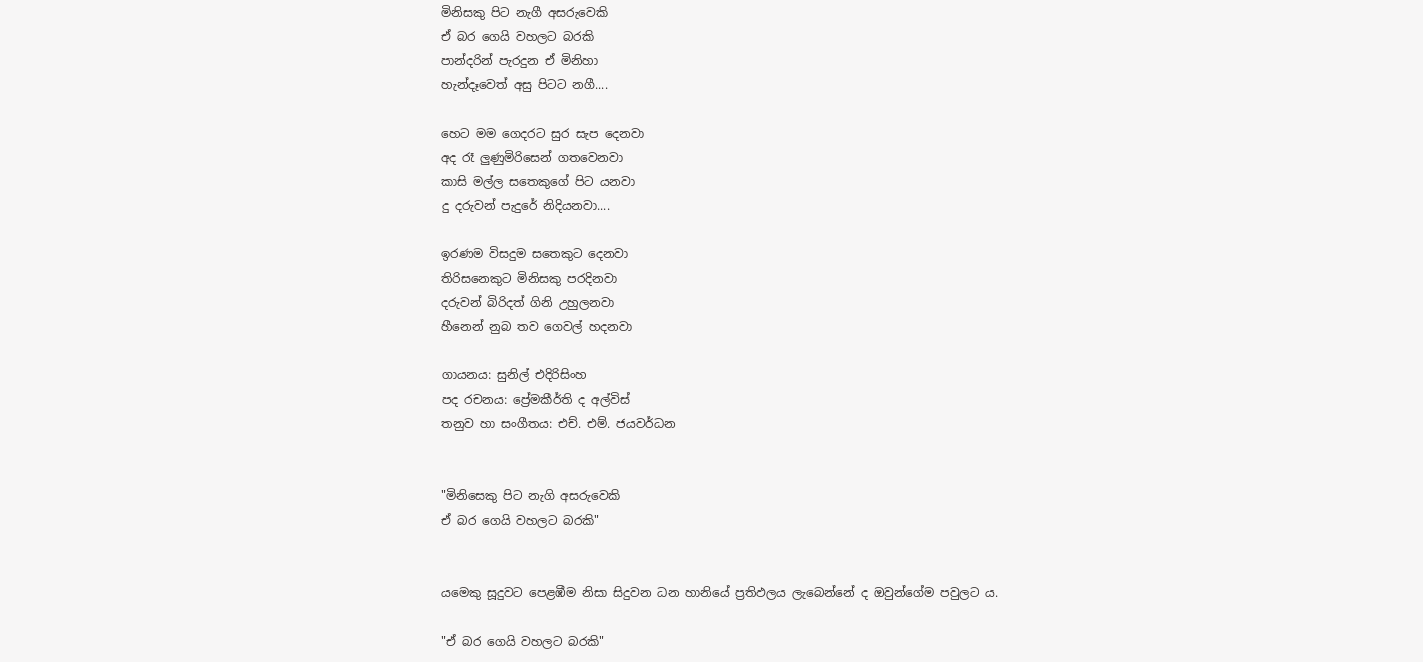මිනිසකු පිට නැගී අසරුවෙකි
ඒ බර ගෙයි වහලට බරකි
පාන්දරින් පැරදුන ඒ මිනිහා
හැන්දෑවෙත් අසු පිටට නගී....

හෙට මම ගෙදරට සුර සැප දෙනවා
අද රෑ ලුණුමිරිසෙන් ගතවෙනවා
කාසි මල්ල සතෙකුගේ පිට යනවා
දු දරුවන් පැදුරේ නිදියනවා....

ඉරණම විසදුම සතෙකුට දෙනවා
තිරිසනෙකුට මිනිසකු පරදිනවා
දරුවන් බිරිදත් ගිනි උහුලනවා
හීනෙන් නුබ තව ගෙවල් හදනවා

ගායනය: සුනිල් එදිරිසිංහ
පද රචනය: ප්‍රේමකීර්ති ද අල්විස්
තනුව හා සංගීතය: එච්. එම්. ජයවර්ධන


"මිනිසෙකු පිට නැගි අසරුවෙකි
ඒ බර ගෙයි වහලට බරකි"


යමෙකු සූදුවට පෙළඹීම නිසා සිදුවන ධන හානියේ ප්‍රතිඵලය ලැබෙන්නේ ද ඔවුන්ගේම පවුලට ය.

"ඒ බර ගෙයි වහලට බරකි"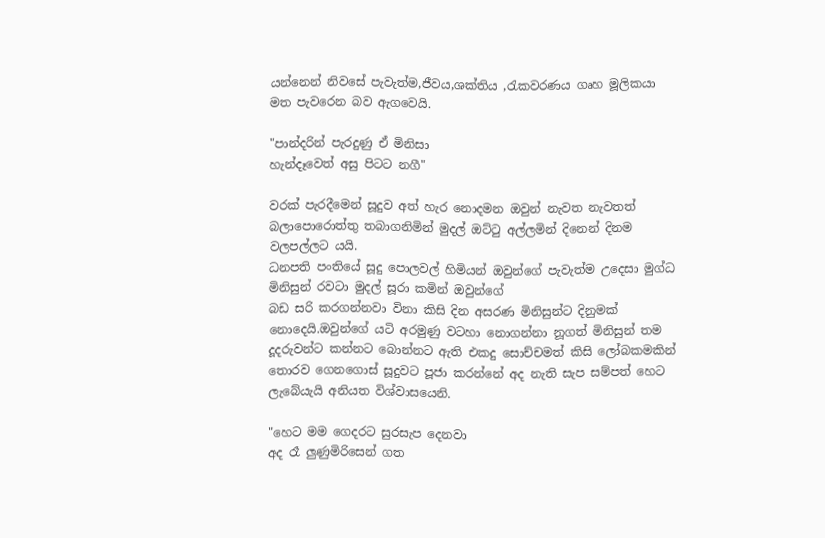යන්නෙන් නිවසේ පැවැත්ම,ජීවය,ශක්තිය ,රැකවරණය ගෘහ මූලිකයා මත පැවරෙන බව ඇගවෙයි.

"පාන්දරින් පැරදුණු ඒ මිනිසා
හැන්දෑවෙත් අසු පිටට නගී"

වරක් පැරදීමෙන් සූදුව අත් හැර නොදමන ඔවුන් නැවත නැවතත් බලාපොරොත්තු තබාගනිමින් මුදල් ඔට්ටු අල්ලමින් දිනෙන් දිනම වලපල්ලට යයි.
ධනපති පංතියේ සූදු පොලවල් හිමියන් ඔවුන්ගේ පැවැත්ම උදෙසා මුග්ධ මිනිසුන් රවටා මුදල් සූරා කමින් ඔවුන්ගේ
බඩ සරි කරගන්නවා විනා කිසි දින අසරණ මිනිසුන්ට දිනුමක් නොදෙයි.ඔවුන්ගේ යටි අරමුණු වටහා නොගන්නා නූගත් මිනිසුන් තම දූදරුවන්ට කන්නට බොන්නට ඇති එකදු සොච්චමත් කිසි ලෝබකමකින් තොරව ගෙනගොස් සූදුවට පූජා කරන්නේ අද නැති සැප සම්පත් හෙට ලැබේයැයි අනියත විශ්වාසයෙනි.

"හෙට මම ගෙදරට සුරසැප දෙනවා
අද රෑ ලුණුමිරිසෙන් ගත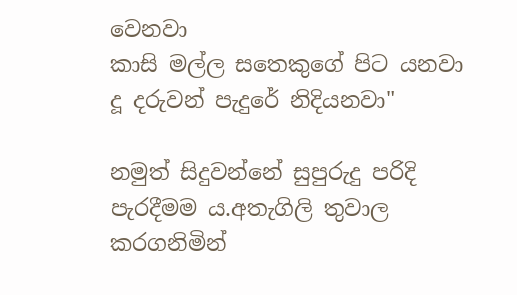වෙනවා
කාසි මල්ල සතෙකුගේ පිට යනවා
දූ දරුවන් පැදුරේ නිදියනවා"

නමුත් සිදුවන්නේ සුපුරුදු පරිදි පැරදීමම ය.අතැගිලි තුවාල කරගනිමින්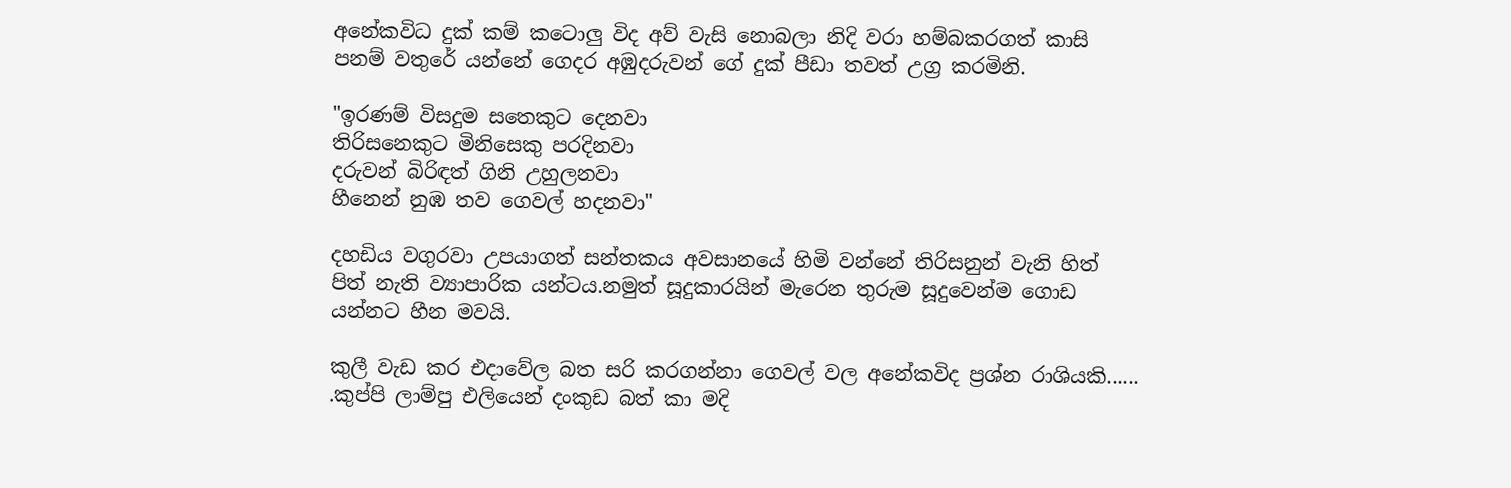අනේකවිධ දුක් කම් කටොලු විද අව් වැසි නොබලා නිදි වරා හම්බකරගත් කාසි පනම් වතුරේ යන්නේ ගෙදර අඹුදරුවන් ගේ දුක් පීඩා තවත් උග්‍ර කරමිනි.

"ඉරණම් විසදුම සතෙකුට දෙනවා
තිරිසනෙකුට මිනිසෙකු පරදිනවා
දරුවන් බිරිඳත් ගිනි උහුලනවා
හීනෙන් නුඹ තව ගෙවල් හදනවා"

දහඩිය වගුරවා උපයාගත් සන්තකය අවසානයේ හිමි වන්නේ තිරිසනුන් වැනි හිත් පිත් නැති ව්‍යාපාරික යන්ටය.නමුත් සූදුකාරයින් මැරෙන තුරුම සූදුවෙන්ම ගොඩ යන්නට හීන මවයි.

කුලී වැඩ කර එදාවේල බත සරි කරගන්නා ගෙවල් වල අනේකවිද ප්‍රශ්න රාශියකි...... .කුප්පි ලාම්පු එලියෙන් දංකුඩ බත් කා මදි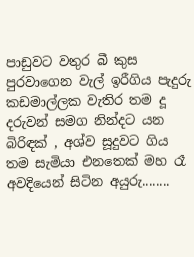පාඩුවට වතුර බී කුස පුරවාගෙන වැල් ඉරීගිය පැදුරු කඩමාල්ලක වැතිර තම දූ දරුවන් සමග නින්දට යන බිරිඳක් , අශ්ව සූදුවට ගිය තම සැමියා එනතෙක් මහ රෑ අවදියෙන් සිටින අයුරු........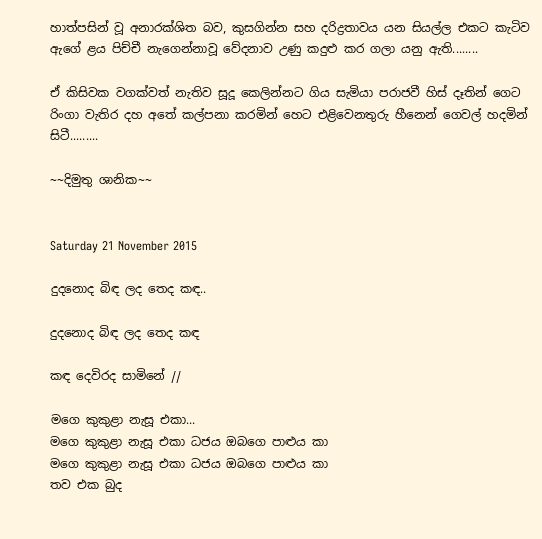හාත්පසින් වූ අනාරක්ශිත බව, කුසගින්න සහ දරිද්‍රතාවය යන සියල්ල එකට කැටිව ඇගේ ළය පිච්චී නැගෙන්නාවූ වේදනාව උණු කදුළු කර ගලා යනු ඇති........

ඒ කිසිවක වගක්වත් නැතිව සූදූ කෙලින්නට ගිය සැමියා පරාජවී හිස් දෑතින් ගෙට රිංගා වැතිර දහ අතේ කල්පනා කරමින් හෙට එළිවෙනතුරු හීනෙන් ගෙවල් හදමින් සිටී.........

~~දිමුතු ශානික~~


Saturday 21 November 2015

දුදනොද බිඳ ලද තෙද කඳ..

දුදනොද බිඳ ලද තෙද කඳ

කඳ දෙවිරද සාමිනේ //

මගෙ කුකුළා නැසූ එකා...
මගෙ කුකුළා නැසූ එකා ධජය ඔබගෙ පාළුය කා
මගෙ කුකුළා නැසූ එකා ධජය ඔබගෙ පාළුය කා
තව එක බුද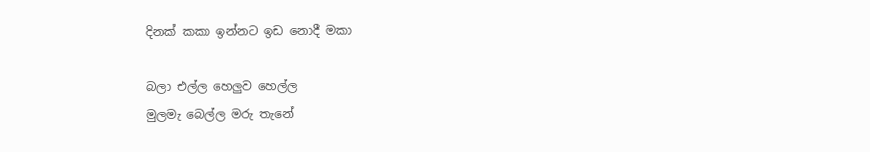දිනක් කකා ඉන්නට ඉඩ නොදී මකා

බලා එල්ල හෙලුව හෙල්ල
මුලමැ බෙල්ල මරු තැනේ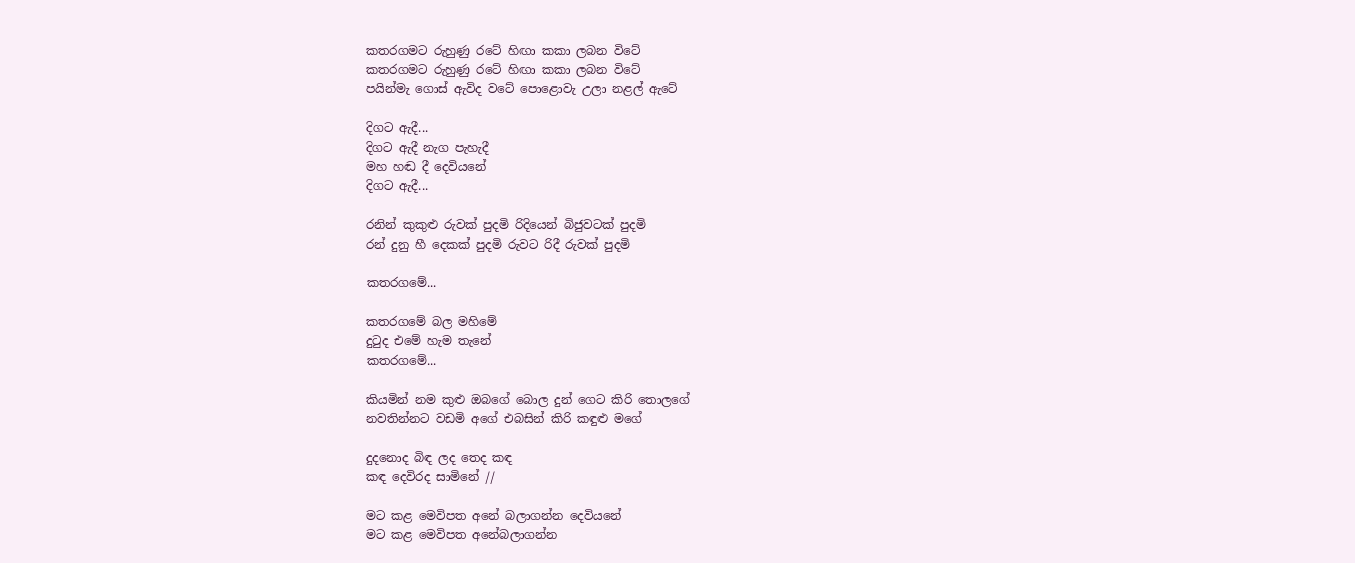කතරගමට රුහුණු රටේ හිඟා කකා ලබන විටේ
කතරගමට රුහුණු රටේ හිඟා කකා ලබන විටේ
පයින්මැ ගොස් ඇවිද වටේ පොළොවැ උලා නළල් ඇටේ

දිගට ඇදී...
දිගට ඇදී නැග පැහැදී
මහ හඬ දී දෙවියනේ
දිගට ඇදී...

රනින් කුකුළු රුවක් පුදමි රිදියෙන් බිජුවටක් පුදමි
රන් දුනු හී දෙකක් පුදමි රුවට රිදී රුවක් පුදමි

කතරගමේ...

කතරගමේ බල මහිමේ
දුටුද එමේ හැම තැනේ
කතරගමේ...

කියමින් නම කුළු ඔබගේ බොල දුන් ගෙට කිරි තොලගේ
නවතින්නට වඩමි අගේ එබසින් කිරි කඳුළු මගේ

දුදනොද බිඳ ලද තෙද කඳ
කඳ දෙවිරද සාමිනේ //

මට කළ මෙවිපත අනේ බලාගන්න දෙවියනේ
මට කළ මෙවිපත අනේබලාගන්න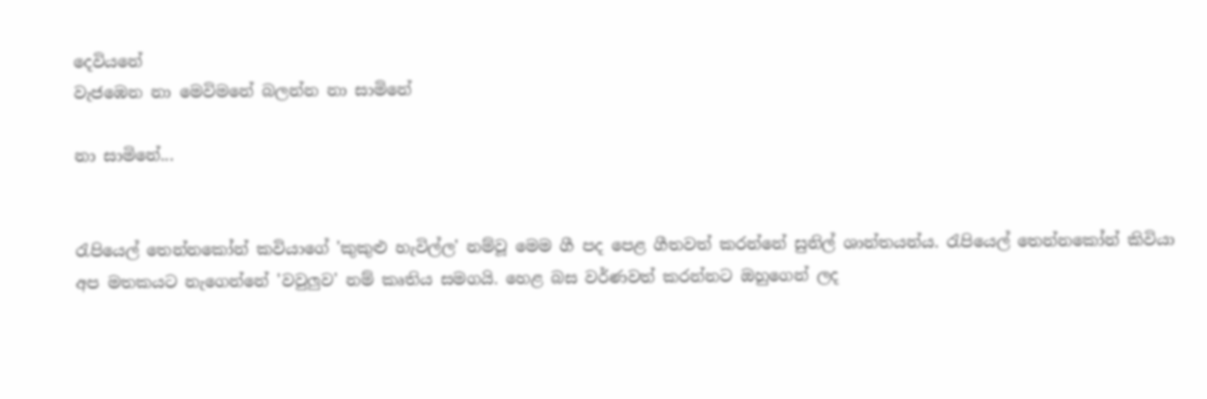දෙවියනේ
වැජඹෙන නා මෙවිමනේ බලන්න නා සාමිනේ

නා සාමිනේ...


රැපියෙල් තෙන්නකෝන් කවියාගේ 'කුකුළු හැවිල්ල' නම්වූ මෙම ගී පද පෙළ ගීතවත් කරන්නේ සුනිල් ශාන්තයන්ය. රැපියෙල් තෙන්නකෝන් කිවියා අප මතකයට නැගෙන්නේ 'වවුලුව' නම් කෘතිය සමගයි. හෙළ බස වර්ණවත් කරන්නට ඔහුගෙන් ලද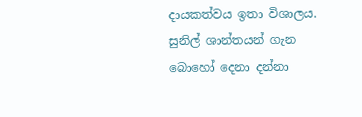දායකත්වය ඉතා විශාලය. සුනිල් ශාන්තයන් ගැන බොහෝ දෙනා දන්නා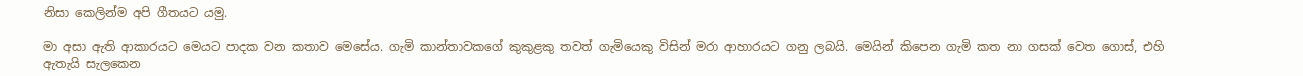නිසා කෙලින්ම අපි ගීතයට යමු.

මා අසා ඇති ආකාරයට මෙයට පාදක වන කතාව මෙසේය. ගැමි කාන්තාවකගේ කුකුළකු තවත් ගැමියෙකු විසින් මරා ආහාරයට ගනු ලබයි. මෙයින් කිපෙන ගැමි කත නා ගසක් වෙත ගොස්, එහි ඇතැයි සැලකෙන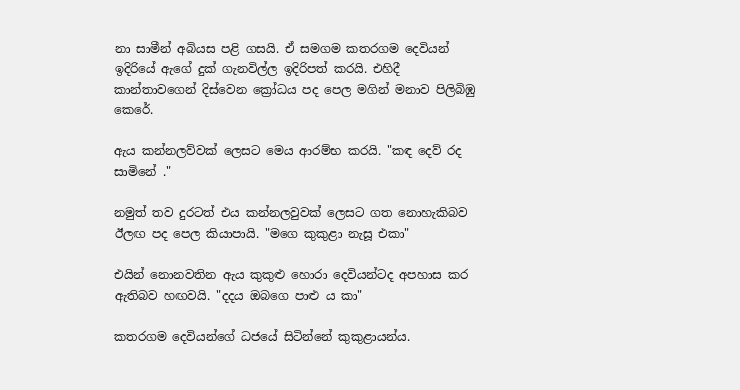නා සාමීන් අබියස පළි ගසයි. ඒ සමගම කතරගම දෙවියන් ඉදිරියේ ඇගේ දුක් ගැනවිල්ල ඉදිරිපත් කරයි. එහිදී කාන්තාවගෙන් දිස්වෙන ක්‍රෝධය පද පෙල මගින් මනාව පිලිබිඹු කෙරේ.

ඇය කන්නලව්වක් ලෙසට මෙය ආරම්භ කරයි. "කඳ දෙව් රද සාමිනේ ."

නමුත් තව දුරටත් එය කන්නලවුවක් ලෙසට ගත නොහැකිබව ඊලඟ පද පෙල කියාපායි. "මගෙ කුකුළා නැසූ එකා"

එයින් නොනවතින ඇය කුකුළු හොරා දෙවියන්ටද අපහාස කර ඇතිබව හඟවයි. "දදය ඔබගෙ පාළු ය කා"

කතරගම දෙවියන්ගේ ධජයේ සිටින්නේ කුකුළායන්ය.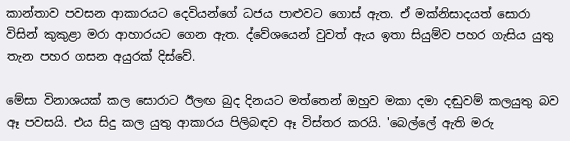කාන්තාව පවසන ආකාරයට දෙවියන්ගේ ධජය පාළුවට ගොස් ඇත. ඒ මක්නිසාදයත් සොරා විසින් කුකුළා මරා ආහාරයට ගෙන ඇත. ද්වේශයෙන් වුවත් ඇය ඉතා සියුම්ව පහර ගැසිය යුතු තැන පහර ගසන අයුරක් දිස්වේ.

මේසා විනාශයක් කල සොරාට ඊලඟ බුද දිනයට මත්තෙන් ඔහුව මකා දමා දඬුවම් කලයුතු බව ඈ පවසයි. එය සිදු කල යුතු ආකාරය පිලිබඳව ඈ විස්තර කරයි. 'බෙල්ලේ ඇති මරු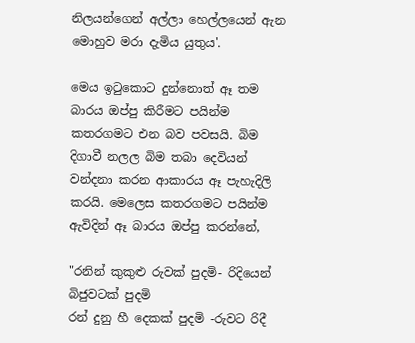නිලයන්ගෙන් අල්ලා හෙල්ලයෙන් ඇන මොහුව මරා දැමිය යුතුය'.

මෙය ඉටුකොට දුන්නොත් ඈ තම බාරය ඔප්පු කිරීමට පයින්ම කතරගමට එන බව පවසයි. බිම දිගාවී නලල බිම තබා දෙවියන් වන්දනා කරන ආකාරය ඈ පැහැදිලි කරයි. මෙලෙස කතරගමට පයින්ම ඇවිදින් ඈ බාරය ඔප්පු කරන්නේ,

"රනින් කුකුළු රුවක් පුදමි- රිදියෙන් බිජුවටක් පුදමි
රන් දුනු හී දෙකක් පුදමි -රුවට රිදී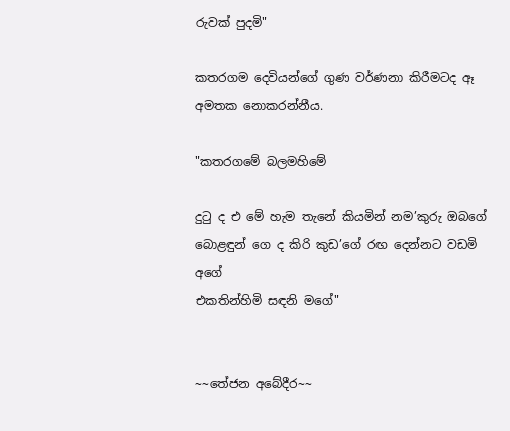රුවක් පුදමි"

කතරගම දෙවියන්ගේ ගුණ වර්ණනා කිරීමටද ඈ අමතක නොකරන්නීය.

"කතරගමේ බලමහිමේ

දුටු ද එ මේ හැම තැනේ කියමින් නම’කුරු ඔබගේ
බොළඳුන් ගෙ ද කිරි කුඩ’ගේ රඟ දෙන්නට වඩමි අගේ
එකතින්හිමි සඳනි මගේ"


~~තේජන අබේදීර~~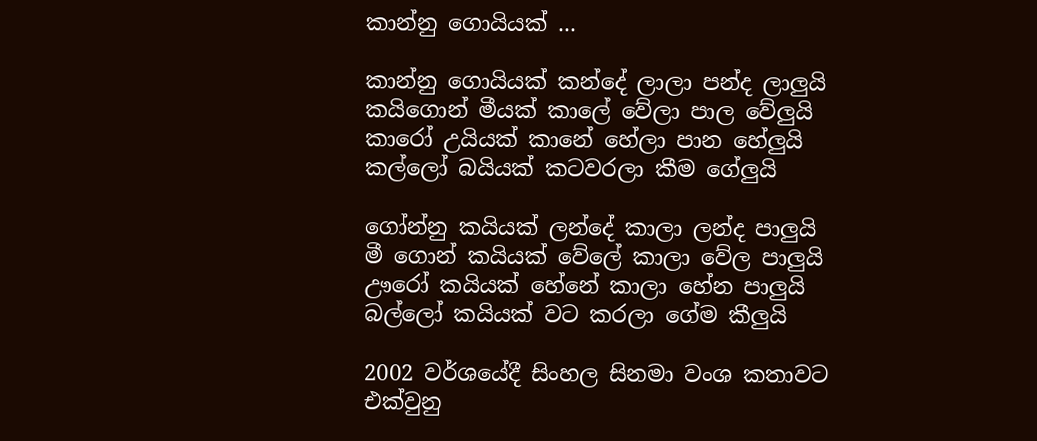කාන්නු ගොයියක් ...

කාන්නු ගොයියක් කන්දේ ලාලා පන්ද ලාලුයි
කයිගොන් මීයක් කාලේ වේලා පාල වේලුයි
කාරෝ උයියක් කානේ හේලා පාන හේලුයි
කල්ලෝ බයියක් කටවරලා කීම ගේලුයි

ගෝන්නු කයියක් ලන්දේ කාලා ලන්ද පාලුයි
මී ගොන් කයියක් වේලේ කාලා වේල පාලුයි
ඌරෝ කයියක් හේනේ කාලා හේන පාලුයි
බල්ලෝ කයියක් වට කරලා ගේම කීලුයි

2002 වර්ශයේදී සිංහල සිනමා වංශ කතාවට එක්වුනු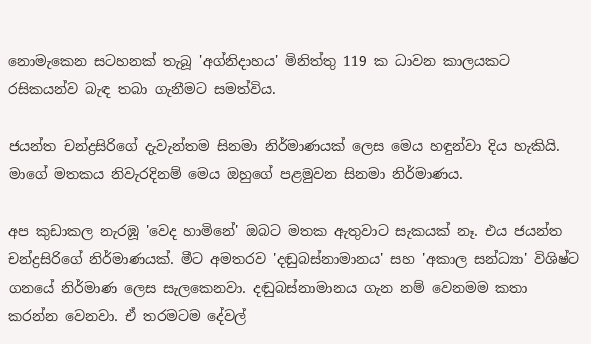නොමැකෙන සටහනක් තැබූ 'අග්නිදාහය' මිනිත්තු 119 ක ධාවන කාලයකට රසිකයන්ව බැඳ තබා ගැනීමට සමත්විය.

ජයන්ත චන්ද්‍රසිරිගේ දැවැන්තම සිනමා නිර්මාණයක් ලෙස මෙය හඳුන්වා දිය හැකියි. මාගේ මතකය නිවැරදිනම් මෙය ඔහුගේ පළමුවන සිනමා නිර්මාණය.

අප කුඩාකල නැරඹූ 'වෙද හාමිනේ' ඔබට මතක ඇතුවාට සැකයක් නෑ. එය ජයන්ත චන්ද්‍රසිරිගේ නිර්මාණයක්. මීට අමතරව 'දඬුබස්නාමානය' සහ 'අකාල සන්ධ්‍යා' විශිෂ්ට ගනයේ නිර්මාණ ලෙස සැලකෙනවා. දඬුබස්නාමානය ගැන නම් වෙනමම කතා කරන්න වෙනවා. ඒ තරමටම දේවල්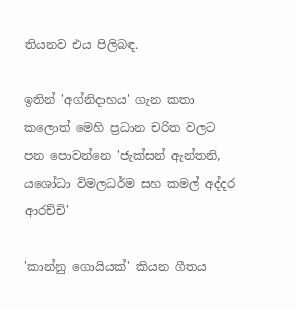තියනව එය පිලිබඳ.

ඉතින් 'අග්නිදාහය' ගැන කතා කලොත් මෙහි ප්‍රධාන චරිත වලට පන පොවන්නෙ 'ජැක්සන් ඇන්තනි, යශෝධා විමලධර්ම සහ කමල් අද්දර ආරච්චි'

'කාන්නු ගොයියක්' කියන ගීතය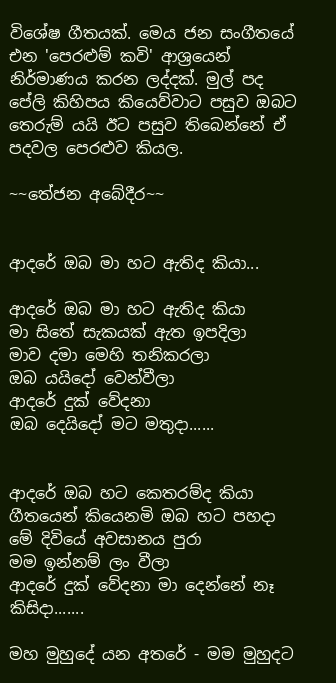විශේෂ ගීතයක්. මෙය ජන සංගීතයේ එන 'පෙරළුම් කවි' ආශ්‍රයෙන් නිර්මාණය කරන ලද්දක්. මුල් පද පේලි කිහිපය කියෙව්වාට පසුව ඔබට තෙරුම් යයි ඊට පසුව තිබෙන්නේ ඒ පදවල පෙරළුව කියල.

~~තේජන අබේදීර~~


ආදරේ ඔබ මා හට ඇතිද කියා...

ආදරේ ඔබ මා හට ඇතිද කියා
මා සිතේ සැකයක් ඇත ඉපදිලා
මාව දමා මෙහි තනිකරලා
ඔබ යයිදෝ වෙන්වීලා
ආදරේ දුක් වේදනා
ඔබ දෙයිදෝ මට මතුදා......


ආදරේ ඔබ හට කෙතරම්ද කියා
ගීතයෙන් කියෙනමි ඔබ හට පහදා
මේ දිවියේ අවසානය පුරා
මම ඉන්නම් ලං වීලා
ආදරේ දුක් වේදනා මා දෙන්නේ නෑ කිසිදා.......

මහ මුහුදේ යන අතරේ - මම මුහුදට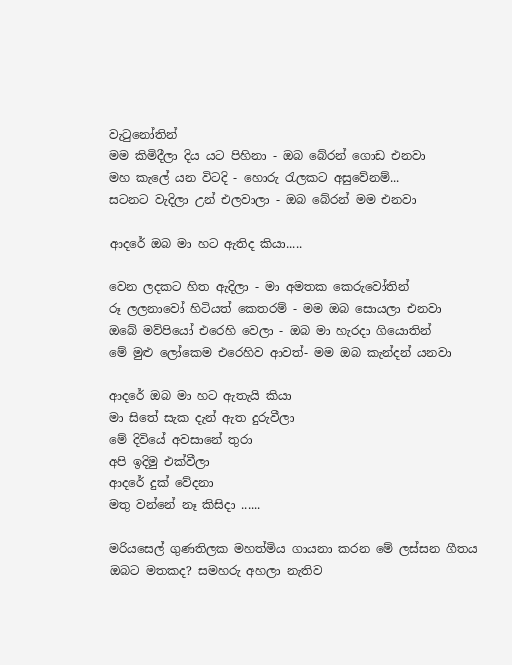වැටුනෝතින්
මම කිමිදීලා දිය යට පිහිනා - ඔබ බේරන් ගොඩ එනවා
මහ කැලේ යන විටදි - හොරු රැලකට අසුවේනම්...
සටනට වැදිලා උන් එලවාලා - ඔබ බේරන් මම එනවා

ආදරේ ඔබ මා හට ඇතිද කියා.....

වෙන ලදකට හිත ඇදිලා - මා අමතක කෙරුවෝතින්
රූ ලලනාවෝ හිටියත් කෙතරම් - මම ඔබ සොයලා එනවා
ඔබේ මව්පියෝ එරෙහි වෙලා - ඔබ මා හැරදා ගියොතින්
මේ මුළු ලෝකෙම එරෙහිව ආවත්- මම ඔබ කැන්දන් යනවා

ආදරේ ඔබ මා හට ඇතැයි කියා
මා සිතේ සැක දැන් ඇත දුරුවීලා
මේ දිවියේ අවසානේ තුරා
අපි ඉදිමු එක්වීලා
ආදරේ දුක් වේදනා
මතු වන්නේ නෑ කිසිදා ......

මරියසෙල් ගුණතිලක මහත්මිය ගායනා කරන මේ ලස්සන ගීතය ඔබට මතකද? සමහරු අහලා නැතිව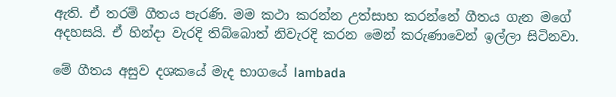ඇති. ඒ තරම් ගීතය පැරණි. මම කථා කරන්න උත්සාහ කරන්නේ ගීතය ගැන මගේ අදහසයි. ඒ හින්දා වැරදි තිබ්බොත් නිවැරදි කරන මෙන් කරුණාවෙන් ඉල්ලා සිටිනවා.

මේ ගීතය අසුව දශකයේ මැද භාගයේ lambada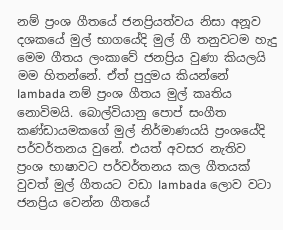නම් ප්‍රංශ ගීතයේ ජනප්‍රියත්වය නිසා අනූව දශකයේ මුල් භාගයේදි මුල් ගී තනුවටම හැදු මෙම ගීතය ලංකාවේ ජනප්‍රිය වුණා කියලයි මම හිතන්නේ. ඒත් පුදුමය කියන්නේ lambada නම් ප්‍රංශ ගීතය මුල් කෘතිය නොවිමයි. බොල්වියානු පොප් සංගීත කණ්ඩායමකගේ මුල් නිර්මාණයයි ප්‍රංශයේදි පර්වර්තනය වුනේ. එයත් අවසර නැතිව ප්‍රංශ භාෂාවට පර්වර්තනය කල ගීතයක් වුවත් මුල් ගීතයට වඩා lambada ලොව වටා ජනප්‍රිය වෙන්න ගීතයේ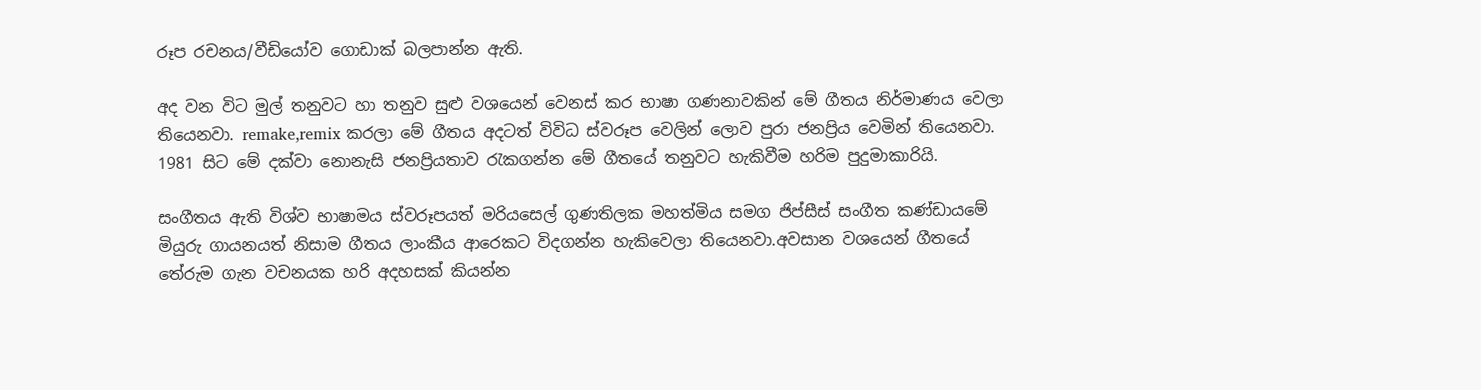රූප රචනය/වීඩියෝව ගොඩාක් බලපාන්න ඇති.

අද වන විට මුල් තනුවට හා තනුව සුළු වශයෙන් වෙනස් කර භාෂා ගණනාවකින් මේ ගීතය නිර්මාණය වෙලා තියෙනවා. remake,remix කරලා මේ ගීතය අදටත් විවිධ ස්වරූප වෙලින් ලොව පුරා ජනප්‍රිය වෙමින් තියෙනවා. 1981 සිට මේ දක්වා නොනැසි ජනප්‍රියතාව රැකගන්න මේ ගීතයේ තනුවට හැකිවීම හරිම පුදුමාකාරියි.

සංගීතය ඇති විශ්ව භාෂාමය ස්වරූපයත් මරියසෙල් ගුණතිලක මහත්මිය සමග ජිප්සීස් සංගීත කණ්ඩායමේ මියුරු ගායනයත් නිසාම ගීතය ලාංකීය ආරෙකට විදගන්න හැකිවෙලා තියෙනවා.අවසාන වශයෙන් ගීතයේ තේරුම ගැන වචනයක හරි අදහසක් කියන්න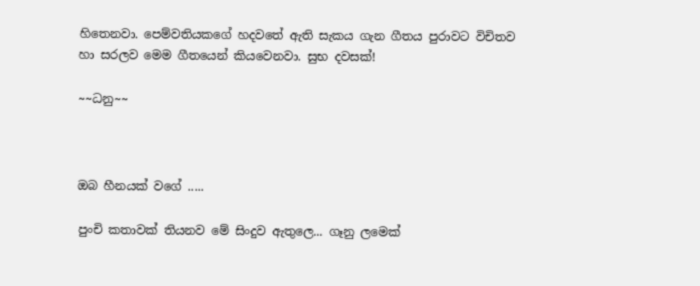හිතෙනවා. පෙම්වතියකගේ හදවතේ ඇති සැකය ගැන ගීතය පුරාවට විචිතව හා සරලව මෙම ගීතයෙන් කියවෙනවා. සුභ දවසක්!

~~ධනු~~



ඔබ හීනයක් වගේ .....

පුංචි කතාවක් තියනව මේ සිංදුව ඇතුලෙ... ගෑනු ලමෙක්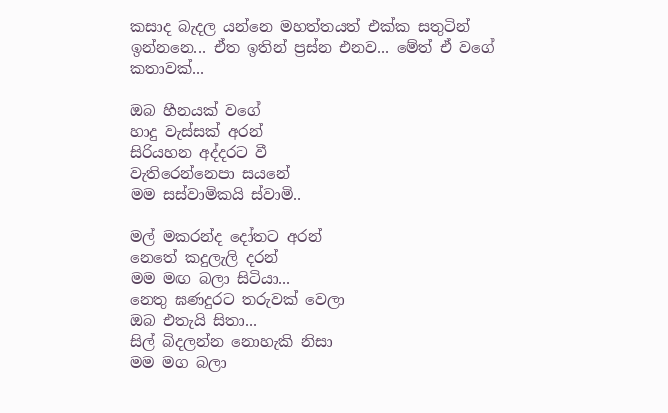කසාද බැදල යන්නෙ මහත්තයත් එක්ක සතුටින්
ඉන්නනෙ... ඒත ඉතින් ප්‍ර‍ස්න එනව... මේත් ඒ වගේ කතාවක්...

ඔබ හීනයක් වගේ
හාදු වැස්සක් අරන්
සිරියහන අද්දරට වී
වැතිරෙන්නෙපා සයනේ
මම සස්වාමිකයි ස්වාමි..

මල් මකරන්ද දෝතට අරන්
නෙතේ කදුලැලි දරන්
මම මඟ බලා සිටියා...
නෙතු ඝණදුරට තරුවක් වෙලා
ඔබ ‍එතැයි සිතා...
සිල් බිදලන්න නොහැකි නිසා
මම මග බලා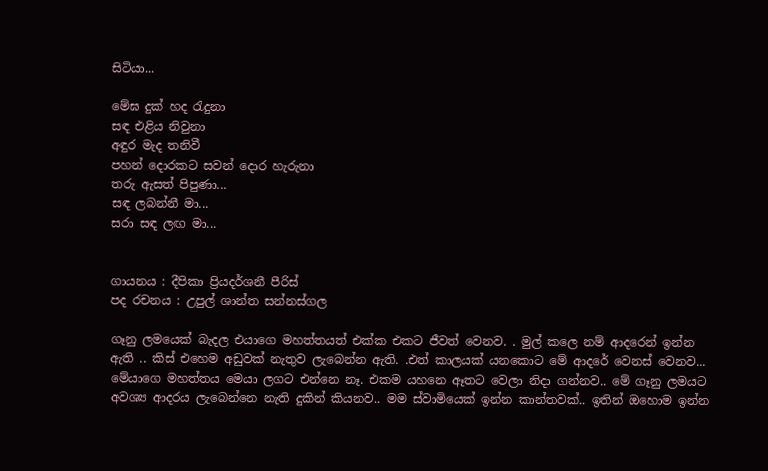සිටියා...

මේඝ දුක් හද රැදුනා
සඳ එළිය නිවුනා
අඳුර මැද තනිවී
පහන් දොරකට සවන් දොර හැරුනා
තරු ඇසත් පිපුණා...
සඳ ලබන්නී මා...
සරා සඳ ලඟ මා...


ගායනය : දීපිකා ප්‍රියදර්ශනී පීරිස්
පද රචනය : උපුල් ශාන්ත සන්නස්ගල

ගෑනු ලමයෙක් බැදල එයාගෙ මහත්තයත් එක්ක එකට ජීවත් වෙනව. . මුල් කලෙ නම් ආදරෙන් ඉන්න ඇති .. කිස් එහෙම අඩුවක් නැතුව ලැබෙන්න ඇති. .එත් කාලයක් යනකොට මේ ආදරේ වෙනස් වෙනව... මේයාගෙ මහත්තය මෙයා ලගට එන්නෙ නෑ. එකම යහනෙ ඈතට වෙලා නිදා ගන්නව.. මේ ගෑනු ලමයට අවශ්‍ය ආදරය ලැබෙන්නෙ නැති දුකින් කියනව.. මම ස්වාමියෙක් ඉන්න කාන්තවක්.. ඉතින් ඔහොම ඉන්න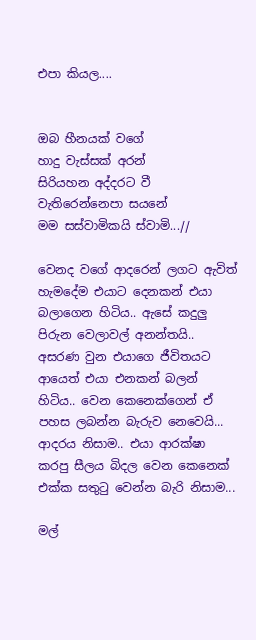එපා කියල....


ඔබ හීනයක් වගේ
හාදු වැස්සක් අරන්
සිරියහන අද්දරට වී
වැතිරෙන්නෙපා සයනේ
මම සස්වාමිකයි ස්වාමි...//

වෙනද වගේ ආදරෙන් ලගට ඇවිත් හැමදේම එයාට දෙනකන් එයා බලාගෙන හිටිය.. ඇසේ කදුලු පිරුන වෙලාවල් අනන්තයි.. අසරණ වුන එයාගෙ ජීවිතයට ආයෙත් එයා එනකන් බලන් හිටිය.. වෙන කෙනෙක්ගෙන් ඒ පහස ලබන්න බැරුව නෙවෙයි... ආදරය නිසාම.. එයා ආරක්ෂා කරපු සීලය බිදල වෙන කෙනෙක් එක්ක සතුටු වෙන්න බැරි නිසාම...

මල්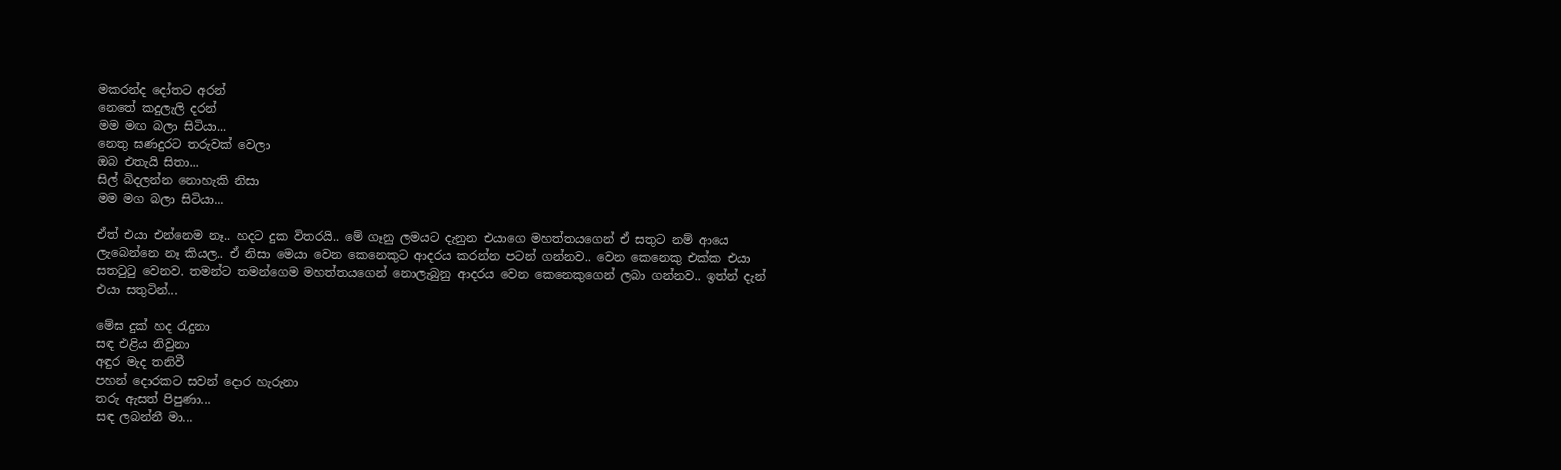මකරන්ද දෝතට අරන්
නෙතේ කදුලැලි දරන්
මම මඟ බලා සිටියා...
නෙතු ඝණදුරට තරුවක් වෙලා
ඔබ ‍එතැයි සිතා...
සිල් බිදලන්න නොහැකි නිසා
මම මග බලා සිටියා...

ඒත් එයා එන්නෙම නෑ.. හදට දුක විතරයි.. මේ ගෑනු ලමයට දැනුන එයාගෙ මහත්තයගෙන් ඒ සතුට නම් ආයෙ ලැබෙන්නෙ නෑ කියල.. ඒ නිසා මෙයා වෙන කෙනෙකුට ආදරය කරන්න පටන් ගන්නව.. වෙන කෙනෙකු එක්ක එයා සතටුටු වෙනව. තමන්ට තමන්ගෙම මහත්තයගෙන් නොලැබුනු ආදරය වෙන කෙනෙකුගෙන් ලබා ගන්නව.. ඉත්න් දැන් එයා සතුටින්...

මේඝ දුක් හද රැදුනා
සඳ එළිය නිවුනා
අඳුර මැද තනිවී
පහන් දොරකට සවන් දොර හැරුනා
තරු ඇසත් පිපුණා...
සඳ ලබන්නී මා...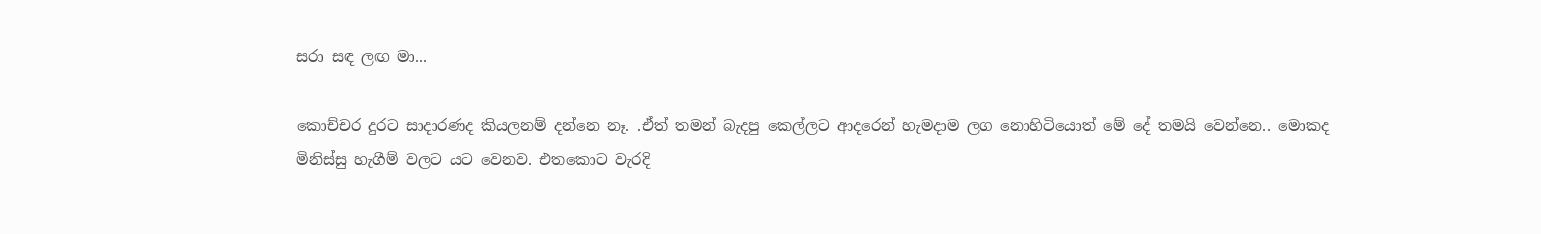සරා සඳ ලඟ මා...

කොච්චර දුරට සාදාරණද කියලනම් දන්නෙ නෑ. .ඒත් තමන් බැදපු කෙල්ලට ආදරෙන් හැමදාම ලග නොහිටියොත් මේ දේ තමයි වෙන්නෙ.. මොකද මිනිස්සු හැගීම් වලට යට වෙනව. එතකොට වැරදි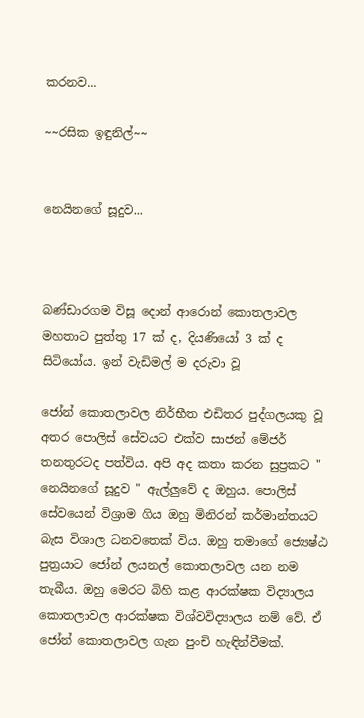කරනව...

~~රසික ඉඳුනිල්~~


නෙයිනගේ සූදුව...



බණ්‌ඩාරගම විසූ දොන් ආරොන් කොතලාවල මහතාට පුත්තු 17 ක්‌ ද, දියණියෝ 3 ක්‌ ද සිටියෝය. ඉන් වැඩිමල් ම දරුවා වූ

ජෝන් කොතලාවල නිර්භීත එඩිතර පුද්ගලයකු වූ අතර පොලිස්‌ සේවයට එක්‌ව සාජන් මේජර් තනතුරටද පත්විය. අපි අද කතා කරන සුප්‍රකට " නෙයිනගේ සූදුව " ඇල්ලුවේ ද ඔහුය. පොලිස්‌ සේවයෙන් විශ්‍රාම ගිය ඔහු මිනිරන් කර්මාන්තයට බැස විශාල ධනවතෙක්‌ විය. ඔහු තමාගේ ජ්‍යෙෂ්ඨ පුත්‍රයාට ජෝන් ලයනල් කොතලාවල යන නම තැබීය. ඔහු මෙරට බිහි කළ ආරක්ෂක විද්‍යාලය කොතලාවල ආරක්ෂක විශ්වවිද්‍යාලය නම් වේ. ඒ ජෝන් කොතලාවල ගැන පුංචි හැඳින්වීමක්.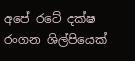අපේ රටේ දක්ෂ රංගන ශිල්පියෙක්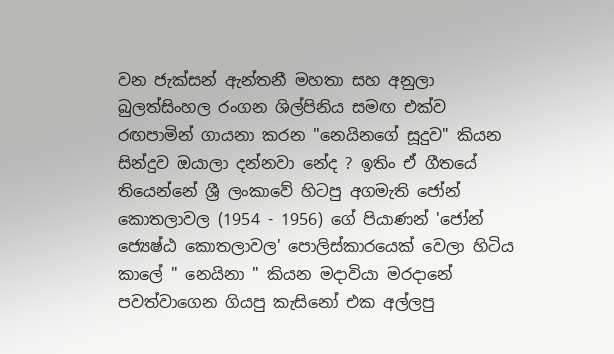වන ජැක්සන් ඇන්තනී මහතා සහ අනුලා බුලත්සිංහල රංගන ශිල්පිනිය සමඟ එක්ව රඟපාමින් ගායනා කරන "නෙයිනගේ සූදුව" කියන සින්දුව ඔයාලා දන්නවා නේද ? ඉතිං ඒ ගීතයේ තියෙන්නේ ශ්‍රී ලංකාවේ හිටපු අගමැති ජෝන් කොතලාවල (1954 - 1956) ගේ පියාණන් 'ජෝන් ජ්‍යෙෂ්ඨ කොතලාවල' පොලිස්කාරයෙක් වෙලා හිටිය කාලේ " නෙයිනා " කියන මදාවියා මරදානේ පවත්වාගෙන ගියපු කැසිනෝ එක අල්ලපු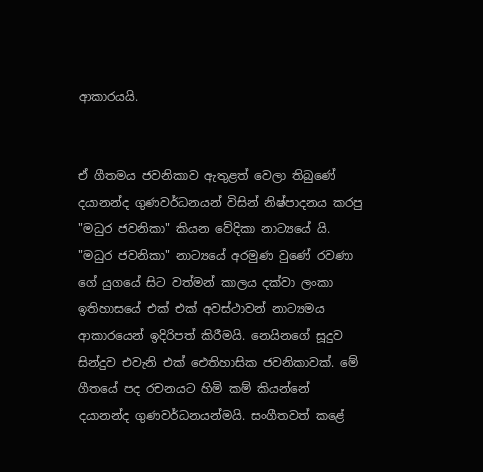ආකාරයයි.


ඒ ගීතමය ජවනිකාව ඇතුළත් වෙලා තිබුණේ දයානන්ද ගුණවර්ධනයන් විසින් නිෂ්පාදනය කරපු "මධුර ජවනිකා" කියන වේදිකා නාට්‍යයේ යි. "මධුර ජවනිකා" නාට්‍යයේ අරමුණ වුණේ රවණා ගේ යුගයේ සිට වත්මන් කාලය දක්වා ලංකා ඉතිහාසයේ එක් එක් අවස්ථාවන් නාට්‍යමය ආකාරයෙන් ඉදිරිපත් කිරීමයි. නෙයිනගේ සූදුව සින්දුව එවැනි එක් ඓතිහාසික ජවනිකාවක්. මේ ගීතයේ පද රචනයට හිමි කම් කියන්නේ දයානන්ද ගුණවර්ධනයන්මයි. සංගීතවත් කළේ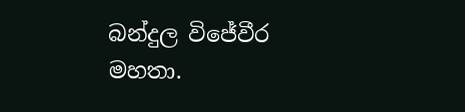බන්දුල විජේවීර මහතා.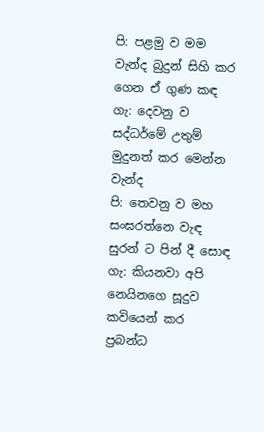පි: පළමු ව මම වැන්ද බුදුන් සිහි කර ගෙන ඒ ගුණ කඳ
ගැ: දෙවනු ව සද්ධර්මේ උතුම් මුදුනත් කර මෙන්න වැන්ද
පි: තෙවනු ව මහ සංඝරත්නෙ වැඳ සුරන් ට පින් දී සොඳ
ගැ: කියනවා අපි නෙයිනගෙ සූදුව කවියෙන් කර ප්‍රබන්ධ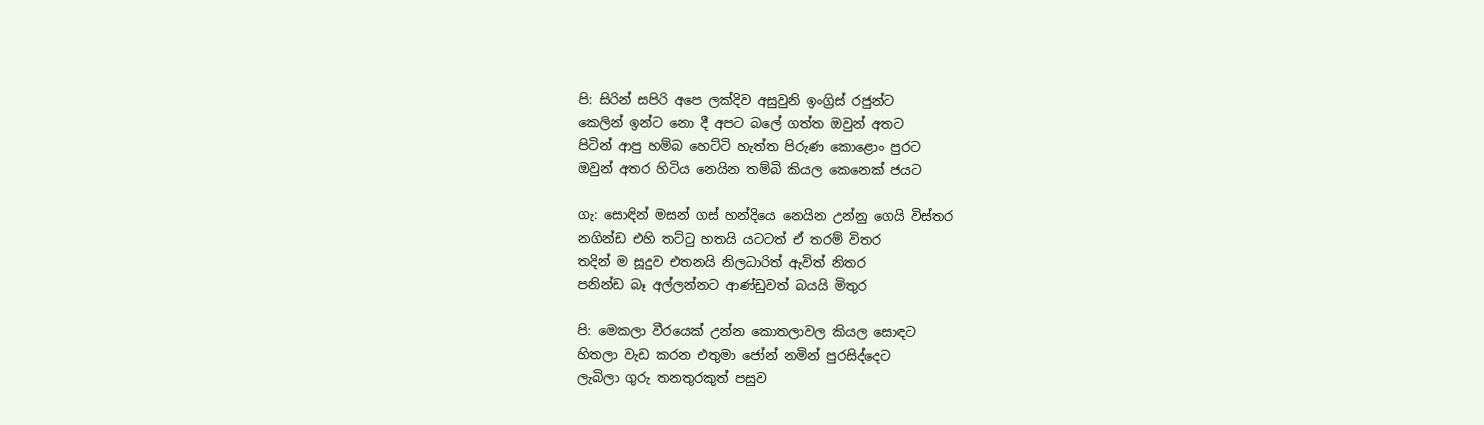පි: සිරින් සපිරි අපෙ ලක්දිව අසුවුනි ඉංග්‍රිස් රජුන්ට
කෙලින් ඉන්ට නො දී අපට බලේ ගත්ත ඔවුන් අතට
පිටින් ආපු හම්බ හෙට්ටි හැත්ත පිරුණ කොළොං පුරට
ඔවුන් අතර හිටිය නෙයින තම්බි කියල කෙනෙක් ජයට

ගැ: සොඳින් මසන් ගස් හන්දියෙ නෙයින උන්නු ගෙයි විස්තර
නගින්ඩ එහි තට්ටු හතයි යටටත් ඒ තරම් විතර
තදින් ම සූදුව එතනයි නිලධාරිත් ඇවිත් නිතර
පනින්ඩ බෑ අල්ලන්නට ආණ්ඩුවත් බයයි මිතුර

පි: මෙකලා වීරයෙක් උන්න කොතලාවල කියල සොඳට
හිතලා වැඩ කරන එතුමා ජෝන් නමින් පුරසිද්දෙට
ලැබිලා ගුරු තනතුරකුත් පසුව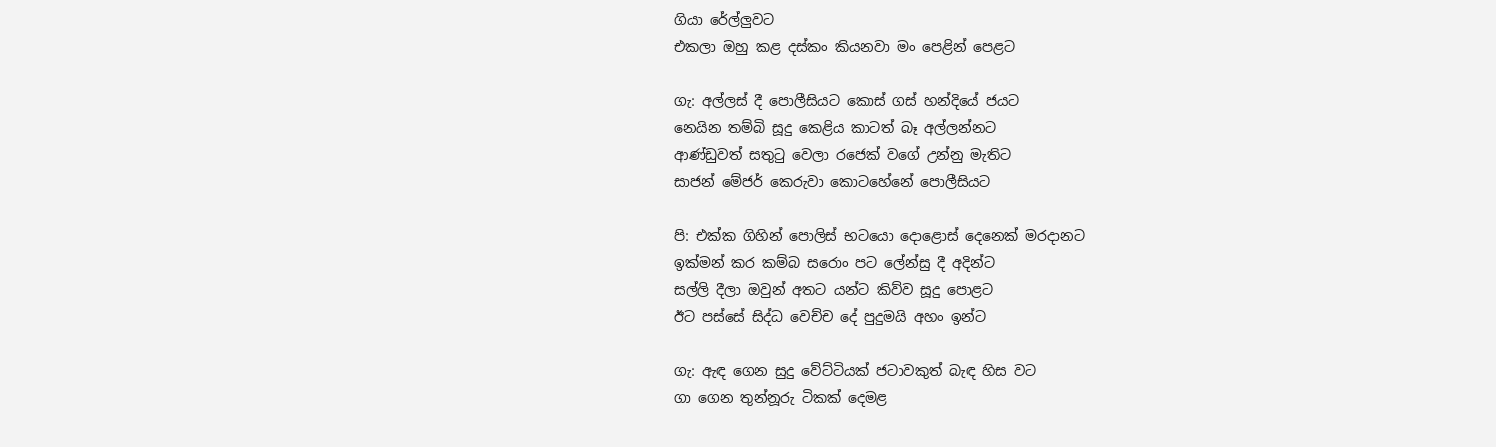ගියා රේල්ලුවට
එකලා ඔහු කළ දස්කං කියනවා මං පෙළින් පෙළට

ගැ: අල්ලස් දී පොලීසියට කොස් ගස් හන්දියේ ජයට
නෙයින තම්බි සූදු කෙළිය කාටත් බෑ අල්ලන්නට
ආණ්ඩුවත් සතුටු වෙලා රජෙක් වගේ උන්නු මැතිට
සාජන් මේජර් කෙරුවා කොටහේනේ පොලීසියට

පි: එක්ක ගිහින් පොලිස් භටයො දොළොස් දෙනෙක් මරදානට
ඉක්මන් කර කම්බ සරොං පට ලේන්සු දී අදින්ට
සල්ලි දීලා ඔවුන් අතට යන්ට කිව්ව සූදු පොළට
ඊට පස්සේ සිද්ධ වෙච්ච දේ පුදුමයි අහං ඉන්ට

ගැ: ඇඳ ගෙන සුදු වේට්ටියක් ජටාවකුත් බැඳ හිස වට
ගා ගෙන තුන්නූරු ටිකක් දෙමළ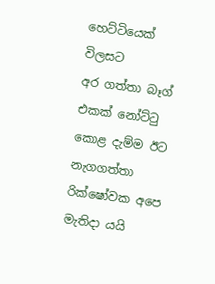හෙට්ටියෙක් විලසට
අර ගත්තා බෑග් එකක් නෝට්ටු කොළ දැම්ම ඊට
නැගගත්තා රික්ෂෝවක අපෙ මැතිදා යයි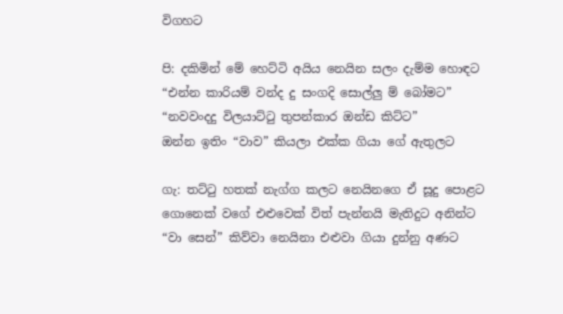විගහට

පි: දකිමින් මේ හෙට්ටි අයිය නෙයින සලං දැම්ම හොඳට
“එන්න කාරියම් වන්ද දු සංගදි සොල්ලු ම් බෝමට”
“නවවංදදු විලයාට්ටු තුපන්කාර ඔන්ඩ කිට්ට”
ඔන්න ඉතිං “වාව” කියලා එක්ක ගියා ගේ ඇතුලට

ගැ: තට්ටු හතක් නැග්ග කලට නෙයිනගෙ ඒ සූදු පොළට
ගොනෙක් වගේ එළුවෙක් විත් පැන්නයි මැතිදුට අනින්ට
“වා සෙන්” කිව්වා නෙයිනා එළුවා ගියා දුන්නු අණට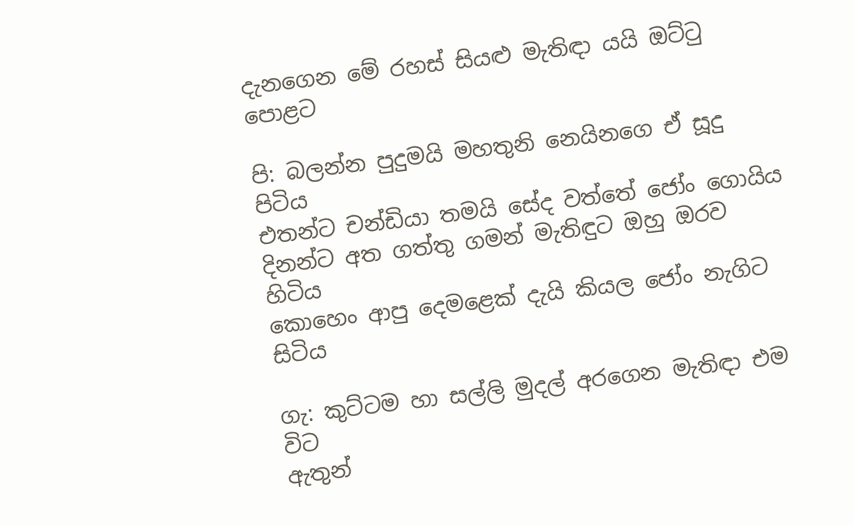දැනගෙන මේ රහස් සියළු මැතිඳා යයි ඔට්ටු පොළට

පි: බලන්න පුදුමයි මහතුනි නෙයිනගෙ ඒ සූදු පිටිය
එතන්ට චන්ඩියා තමයි සේද වත්තේ ජෝං ගොයිය
දිනන්ට අත ගත්තු ගමන් මැතිඳුට ඔහු ඔරව හිටිය
කොහෙං ආපු දෙමළෙක් දැයි කියල ජෝං නැගිට සිටිය

ගැ: කුට්ටම හා සල්ලි මුදල් අරගෙන මැතිඳා එම විට
ඇතුන්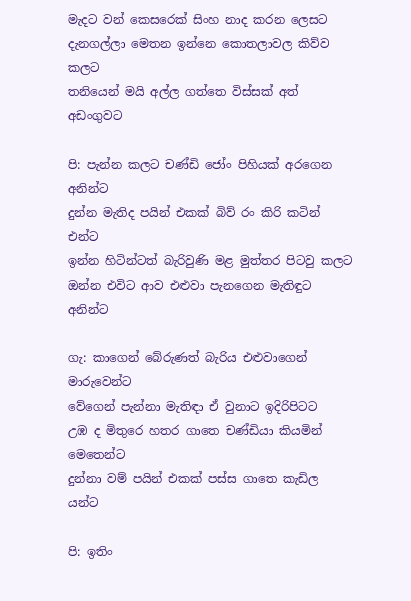මැදට වන් කෙසරෙක් සිංහ නාද කරන ලෙසට
දැනගල්ලා මෙතන ඉන්නෙ කොතලාවල කිව්ව කලට
තනියෙන් මයි අල්ල ගත්තෙ විස්සක් අත් අඩංගුවට

පි: පැන්න කලට චණ්ඩි ජෝං පිහියක් අරගෙන අනින්ට
දුන්න මැතිද පයින් එකක් බිව් රං කිරි කටින් එන්ට
ඉන්න හිටින්ටත් බැරිවුණි මළ මුත්තර පිටවු කලට
ඔන්න එවිට ආව එළුවා පැනගෙන මැතිඳුට අනින්ට

ගැ: කාගෙන් බේරුණත් බැරිය එළුවාගෙන් මාරුවෙන්ට
වේගෙන් පැන්නා මැතිඳා ඒ වුනාට ඉදිරිපිටට
උඹ ද මිතුරෙ හතර ගාතෙ චණ්ඩියා කියමින් මෙතෙන්ට
දුන්නා වම් පයින් එකක් පස්ස ගාතෙ කැඩිල යන්ට

පි: ඉතිං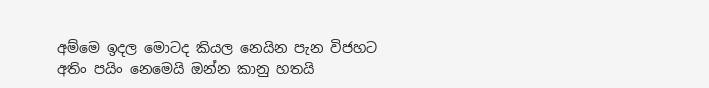අම්මෙ ඉදල මොටද කියල නෙයින පැන විජහට
අතිං පයිං නෙමෙයි ඔන්න කානු හතයි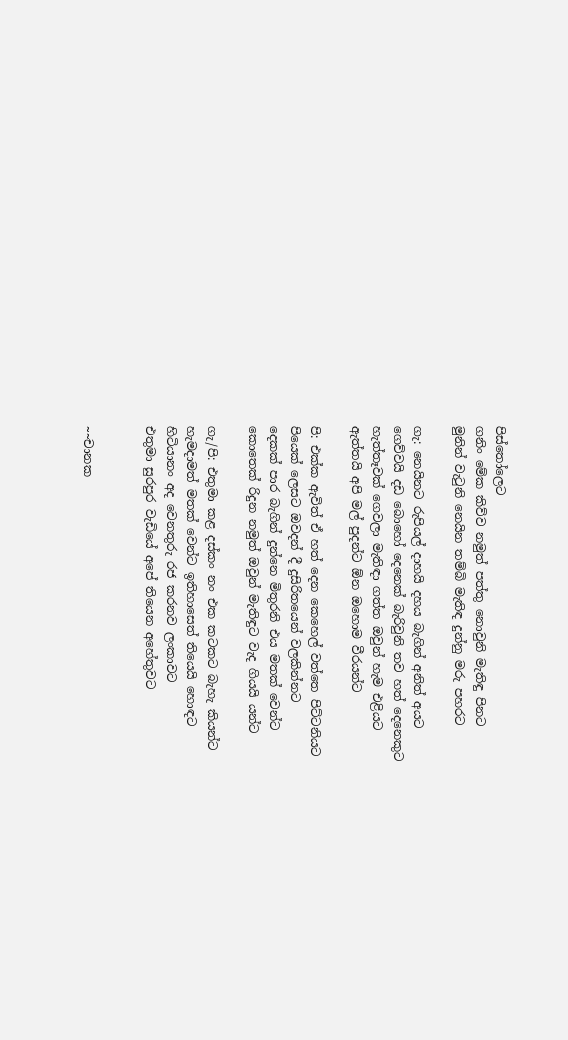පිස්තෝලෙට
ගනිං මේක කිව්ව නමුත් පත්තු නොවුනි මැතිඳු පිනට
මුනින් වැටුනි නෙයින තම්බි මැතිඳ දුන්නු මරු පහරට

ගැ: නෙයිනට රුපියල් දාහයි දහය බැගින් අනිත් අයට
ගෙව්වයි දඩ බොහෝ දෙනෙක් බැරිවුනි තව හත් දෙනෙකුට
හැත්තෑවක් ගෙවලා මැතිඳා ගත්ත ඔවුන් හැම එළියට
ඇත්තයි අපි මල් පුදන්ට ඕන ඔහොම වීරයන්ට

පි: එක්ක ඇවිත් ඒ හත් දෙන කෙහෙල් වත්තෙ පිට්ටනියට
පියෙක් ලෙසට ඔවදන් දී දුසිරිතයෙන් වලකින්නට
දෙකක් පාර බැගින් දුන්නෙ මිතුරනි එය මතක් වෙන්ට
කොතෙක් රිදුන නමුත් ඔවුන් මැතිඳුට වැද ගියයි යන්ට

ගැ/පි: එතුමා කළ දස්කං නං එක කටකට බැහැ කියන්ට
හැමදාමත් මතක් වෙන්ට ඉතිහාසෙත් තියෙයි හොඳට
හිටියානං අද වෙනතුරු රජ කරනව ලංකාවට
එතුමා සුරපුර වැඩියේ අපේ තියෙන අහේතුවට


~~චානක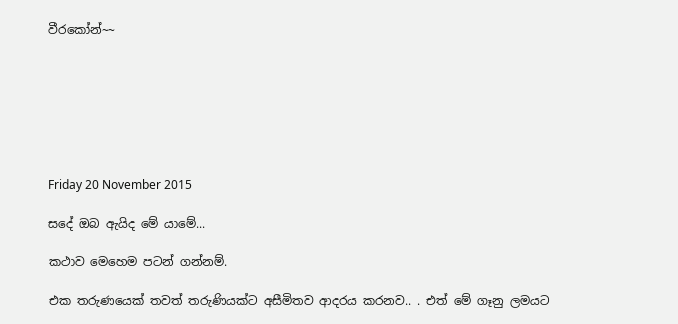වීරකෝන්~~







Friday 20 November 2015

සදේ ඔබ ඇයිද මේ යාමේ...

කථාව මෙහෙම පටන් ගන්නම්.

එක තරුණයෙක් තවත් තරුණියක්ට අසීමිතව ආදරය කරනව.. . එත් මේ ගෑනු ලමයට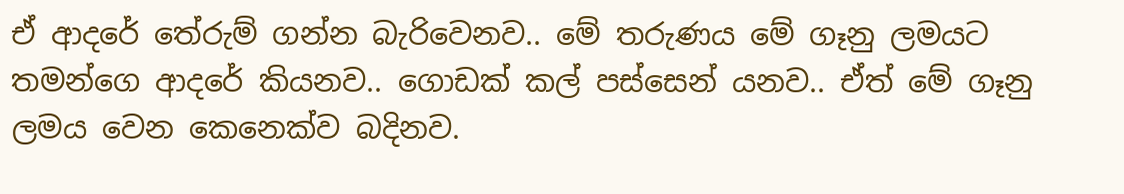ඒ ආදරේ තේරුම් ගන්න බැරිවෙනව.. මේ තරුණය මේ ගෑනු ලමයට තමන්ගෙ ආදරේ කියනව.. ගොඩක් කල් පස්සෙන් යනව.. ඒත් මේ ගෑනු ලමය වෙන කෙනෙක්ව බදිනව.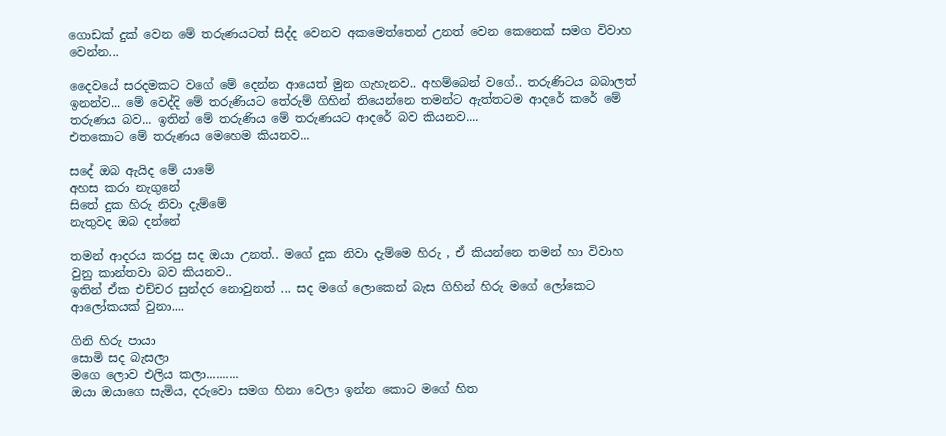ගොඩක් දුක් වෙන මේ තරුණයටත් සිද්ද වෙනව අකමෙත්තෙන් උනත් වෙන කෙනෙක් සමග විවාහ වෙන්න...

දෛවයේ සරදමකට වගේ මේ දෙන්න ආයෙත් මුන ගැහැනව.. අහම්බෙන් වගේ.. තරුණිටය බබාලත් ඉනන්ව... මේ වෙද්දි මේ තරුණියට තේරුම් ගිහින් තියෙන්නෙ තමන්ට ඇත්තටම ආදරේ කරේ මේ තරුණය බව... ඉතින් මේ තරුණිය මේ තරුණයට ආදරේ බව කියනව....
එතකොට මේ තරුණය මෙහෙම කියනව...

සදේ ඔබ ඇයිද මේ යාමේ
අහස කරා නැගුනේ
සිතේ දුක හිරු නිවා දැම්මේ
නැතුවද ඔබ දන්නේ

තමන් ආදරය කරපු සද ඔයා උනත්.. මගේ දුක නිවා දැම්මෙ හිරු , ඒ කියන්නෙ තමන් හා විවාහ වුනු කාන්තවා බව කියනව..
ඉතින් ඒක එච්චර සුන්දර නොවුනත් ... සද මගේ ලොකෙන් බැස ගිහින් හිරු මගේ ලෝකෙට ආලෝකයක් වුනා....

ගිනි හිරු පායා
සොමි සද බැසලා
මගෙ ලොව එලිය කලා..........
ඔයා ඔයාගෙ සැමිය, දරුවො සමග හිනා වෙලා ඉන්න කොට මගේ හිත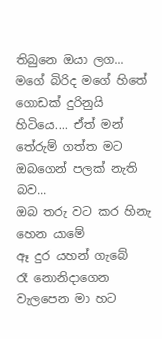තිබුනෙ ඔයා ලග... මගේ බිරිද මගේ හිතේ ගොඩක් දුරිනුයි හිටියෙ.... ඒත් මන් තේරුම් ගත්ත මට ඔබගෙන් පලක් නැති බව...
ඔබ තරු වට කර හිනැ හෙන යාමේ
ඈ දුර යහන් ගැබේ
රෑ නොනිදාගෙන වැලපෙන මා හට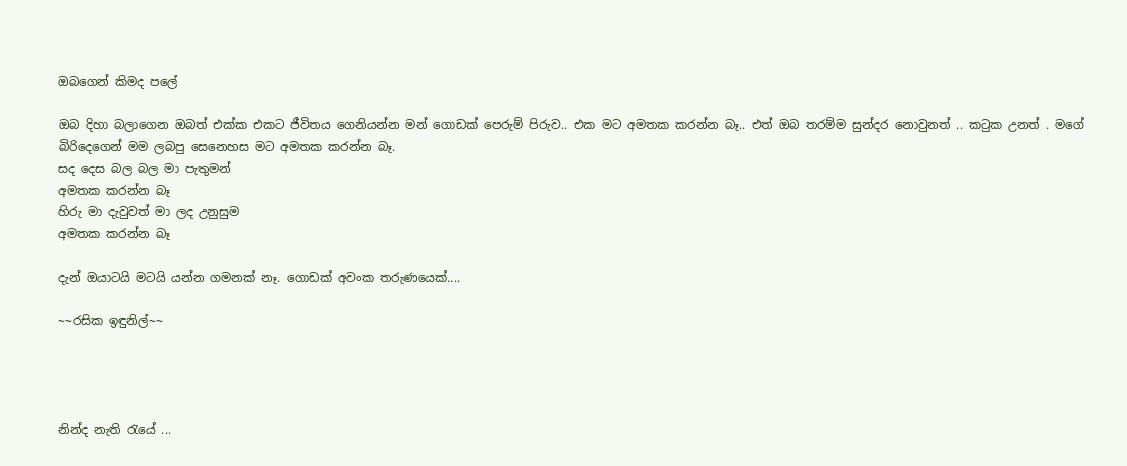ඔබගෙන් කිමද පලේ

ඔබ දිහා බලාගෙන ඔබත් එක්ක එකට ජීවිතය ගෙනියන්න මන් ගොඩක් පෙරුම් පිරුව.. එක මට අමතක කරන්න බෑ.. එත් ඔබ තරම්ම සුන්දර නොවුනත් .. කටුක උනත් . මගේ බිරිදෙගෙන් මම ලබපු සෙනෙහස මට අමතක කරන්න බෑ.
සද දෙස බල බල මා පැතුමන්
අමතක කරන්න බෑ
හිරු මා දැවුවත් මා ලද උනුසුම
අමතක කරන්න බෑ

දැන් ඔයාටයි මටයි යන්න ගමනක් නෑ. ගොඩක් අවංක තරුණයෙක්....

~~රසික ඉඳුනිල්~~




නින්ද නැති රැයේ ...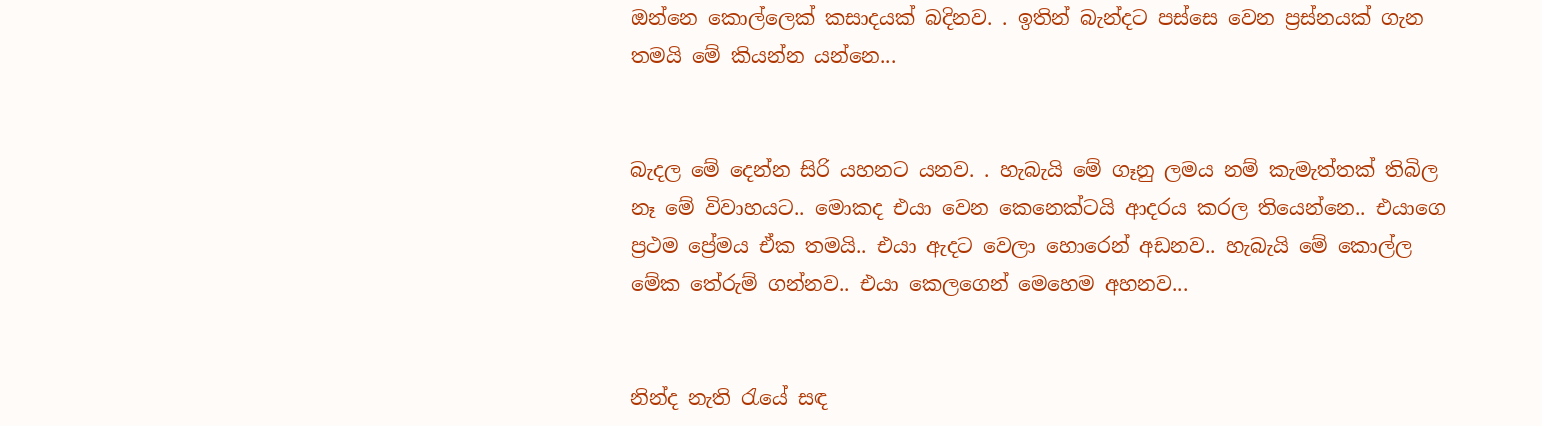ඔන්නෙ කොල්ලෙක් කසාදයක් බදිනව. . ඉතින් බැන්දට පස්සෙ වෙන ප්‍ර‍ස්නයක් ගැන තමයි මේ කියන්න යන්නෙ...


බැදල මේ දෙන්න සිරි යහනට යනව. . හැබැයි මේ ගෑනු ලමය නම් කැමැත්තක් තිබිල නෑ මේ විවාහයට.. මොකද එයා වෙන කෙනෙක්ටයි ආදරය කරල තියෙන්නෙ.. එයාගෙ ප්‍ර‍ථම ප්‍රේමය ඒක තමයි.. එයා ඇදට වෙලා හොරෙන් අඩනව.. හැබැයි මේ කොල්ල මේක තේරුම් ගන්නව.. එයා කෙලගෙන් මෙහෙම අහනව...


නින්ද නැති රැයේ සඳ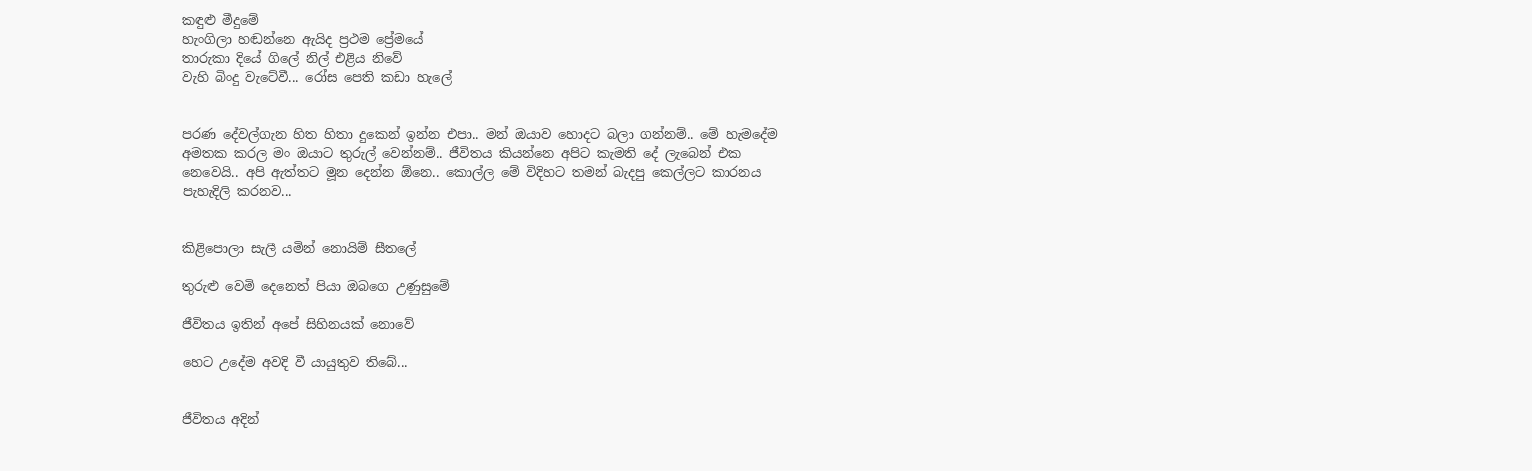කඳුළු මීදුමේ
හැංගිලා හඬන්නෙ ඇයිද ප්‍රථම ප්‍රේමයේ
තාරුකා දියේ ගිලේ නිල් එළිය නිවේ
වැහි බිංදු වැටේවී... රෝස පෙති කඩා හැලේ


පරණ දේවල්ගැන හිත හිතා දුකෙන් ඉන්න එපා.. මන් ඔයාව හොදට බලා ගන්නම්.. මේ හැමදේම අමතක කරල මං ඔයාට තුරුල් වෙන්නම්.. ජීවිතය කියන්නෙ අපිට කැමති දේ ලැබෙන් එක නෙවෙයි.. අපි ඇත්තට මූන දෙන්න ඕනෙ.. කොල්ල මේ විදිහට තමන් බැදපු කෙල්ලට කාරනය පැහැදිලි කරනව...


කිළිපොලා සැලී යමින් නොයිම් සීතලේ

තුරුළු වෙමි දෙනෙත් පියා ඔබගෙ උණුසුමේ

ජීවිතය ඉතින් අපේ සිහිනයක් නොවේ

හෙට උදේම අවදි වී යායුතුව තිබේ...


ජීවිතය අදින්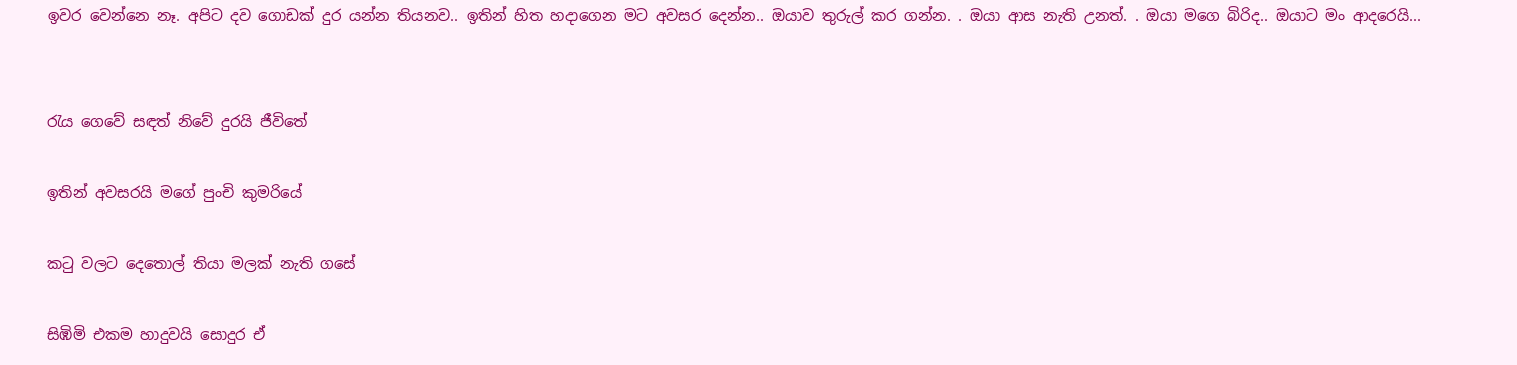ඉවර වෙන්නෙ නෑ. අපිට දව ගොඩක් දුර යන්න තියනව.. ඉතින් හිත හදාගෙන මට අවසර දෙන්න.. ඔයාව තුරුල් කර ගන්න. . ඔයා ආස නැති උනත්. . ඔයා මගෙ බිරිද.. ඔයාට මං ආදරෙයි...


රැය ගෙවේ සඳත් නිවේ දුරයි ජීවිතේ

ඉතින් අවසරයි මගේ පුංචි කුමරියේ

කටු වලට දෙතොල් තියා මලක් නැති ගසේ

සිඹිමි එකම හාදුවයි සොදුර ඒ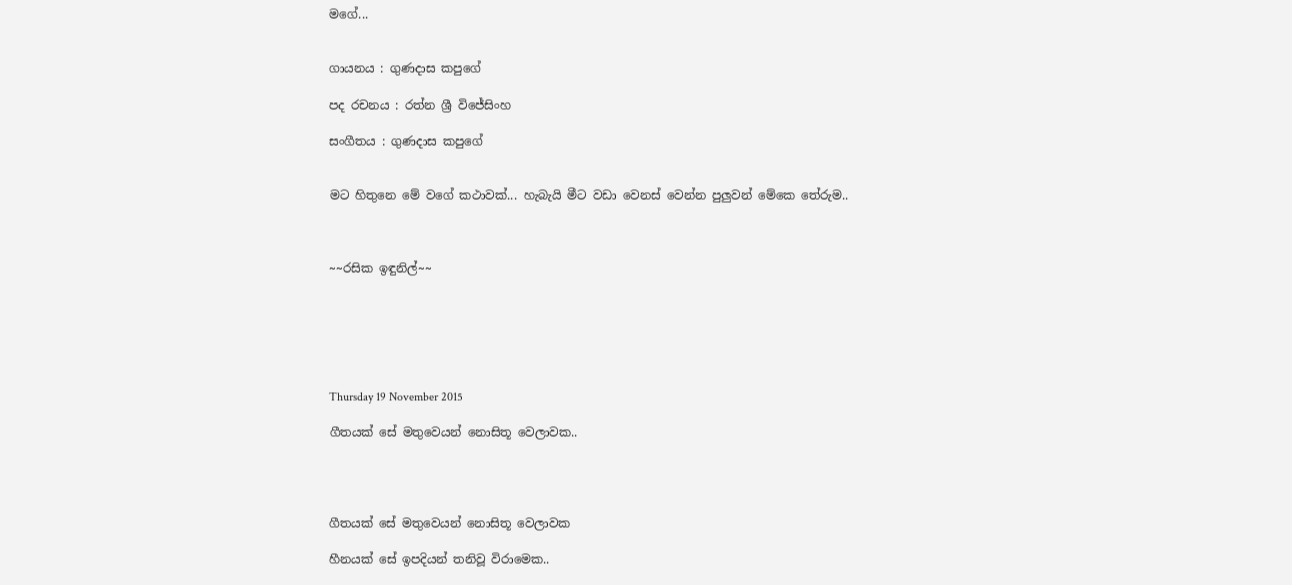මගේ...


ගායනය : ගුණදාස කපුගේ

පද රචනය : රත්න ශ්‍රී විජේසිංහ

සංගීතය : ගුණදාස කපුගේ


මට හිතුනෙ මේ වගේ කථාවක්... හැබැයි මීට වඩා වෙනස් වෙන්න පුලුවන් මේකෙ තේරුම..



~~රසික ඉඳුනිල්~~






Thursday 19 November 2015

ගීතයක් සේ මතුවෙයන් නොසිතූ වෙලාවක..




ගීතයක් සේ මතුවෙයන් නොසිතූ වෙලාවක

හීනයක් සේ ඉපදියන් තනිවූ විරාමෙක..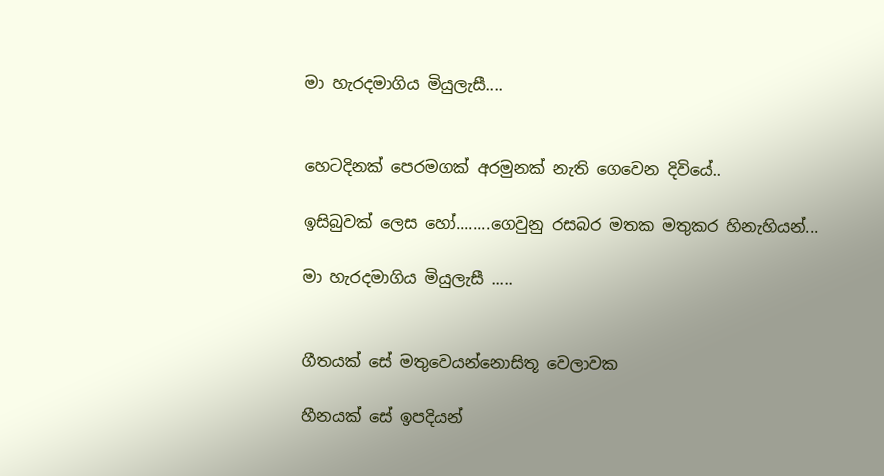මා හැරදමාගිය මියුලැසී....


හෙටදිනක් පෙරමගක් අරමුනක් නැති ගෙවෙන දිවියේ..

ඉසිබුවක් ලෙස හෝ........ගෙවුනු රසබර මතක මතුකර හිනැහියන්...

මා හැරදමාගිය මියුලැසී .....


ගීතයක් සේ මතුවෙයන්නොසිතූ වෙලාවක

හීනයක් සේ ඉපදියන්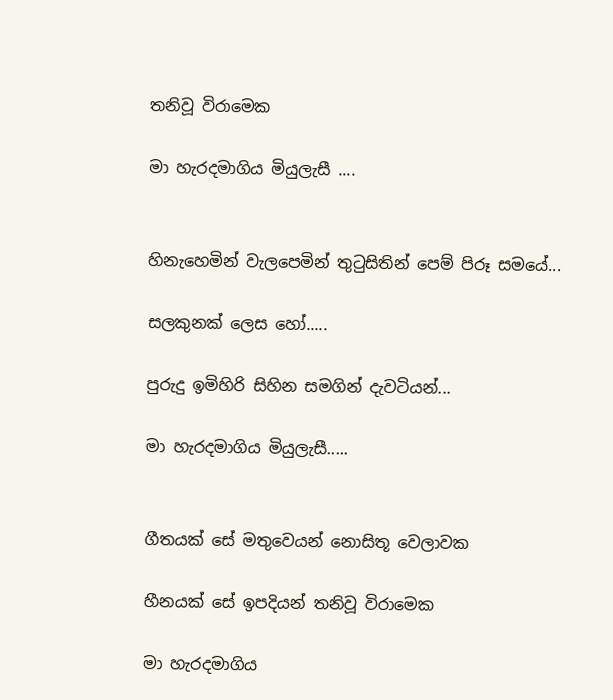තනිවූ විරාමෙක

මා හැරදමාගිය මියුලැසී ....


හිනැහෙමින් වැලපෙමින් තුටුසිතින් පෙම් පිරූ සමයේ...

සලකුනක් ලෙස හෝ.....

පුරුදු ඉමිහිරි සිහින සමගින් දැවටියන්...

මා හැරදමාගිය මියුලැසී.....


ගීතයක් සේ මතුවෙයන් නොසිතූ වෙලාවක

හීනයක් සේ ඉපදියන් තනිවූ විරාමෙක

මා හැරදමාගිය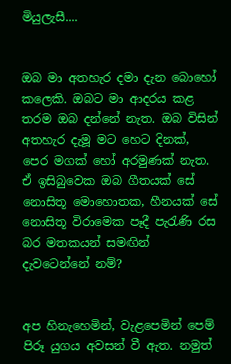මියුලැසී....


ඔබ මා අතහැර දමා දැන බොහෝ කලෙකි. ඔබට මා ආදරය කළ තරම ඔබ දන්නේ නැත. ඔබ විසින් අතහැර දැමූ මට හෙට දිනක්, පෙර මගක් හෝ අරමුණක් නැත. ඒ ඉසිබුවෙක ඔබ ගීතයක් සේ නොසිතූ මොහොතක, හීනයක් සේ නොසිතූ විරාමෙක පෑදී පැරැණි රස බර මතකයන් සමඟින් දැවටෙන්නේ නම්?


අප හිනැහෙමින්, වැළපෙමින් පෙම් පිරූ යුගය අවසන් වී ඇත. නමුත්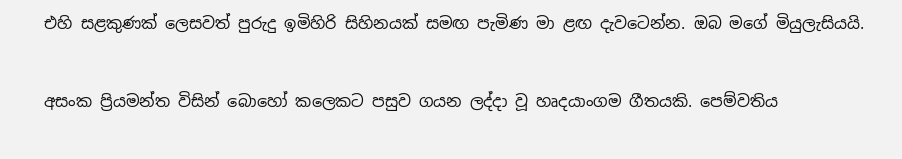එහි සළකුණක් ලෙසවත් පුරුදු ඉමිහිරි සිහිනයක් සමඟ පැමිණ මා ළඟ දැවටෙන්න. ඔබ මගේ මියුලැසියයි.


අසංක ප්‍රියමන්ත විසින් බොහෝ කලෙකට පසුව ගයන ලද්දා වූ හෘදයාංගම ගීතයකි. පෙම්වතිය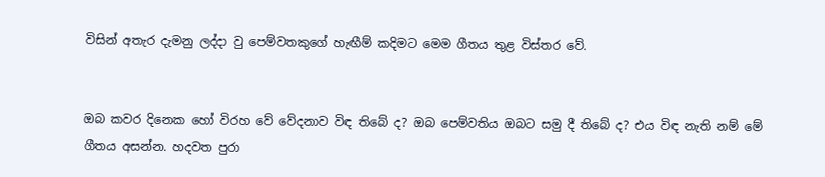විසින් අතැර දැමනු ලද්දා වු පෙම්වතකුගේ හැඟීම් කදිමට මෙම ගීතය තුළ විස්තර වේ.


ඔබ කවර දිනෙක හෝ විරහ වේ වේදනාව විඳ තිබේ ද? ඔබ පෙම්වතිය ඔබට සමු දී තිබේ ද? එය විඳ නැති නම් මේ ගීතය අසන්න. හදවත පුරා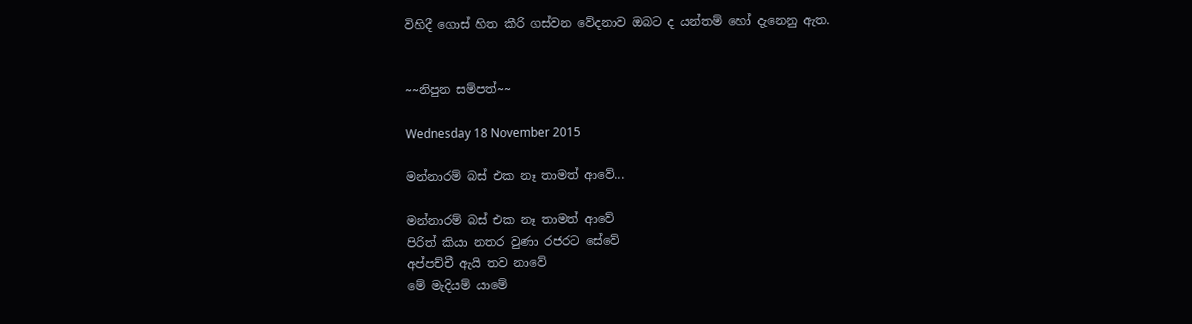විහිදී ගොස් හිත කීරි ගස්වන වේදනාව ඔබට ද යන්තම් හෝ දැනෙනු ඇත.


~~නිපුන සම්පත්~~

Wednesday 18 November 2015

මන්නාරම් බස් එක නෑ තාමත් ආවේ...

මන්නාරම් බස් එක නෑ තාමත් ආවේ
පිරිත් කියා නතර වුණා රජරට සේවේ
අප්පච්චී ඇයි තව නාවේ
මේ මැදියම් යාමේ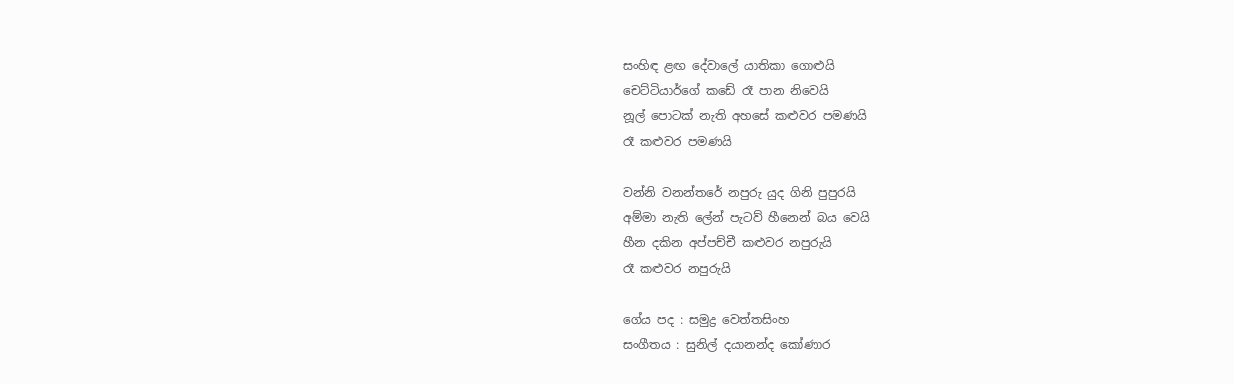සංහිඳ ළඟ දේවාලේ යාතිකා ගොළුයි
චෙට්ටියාර්ගේ කඩේ රෑ පාන නිවෙයි
නූල් පොටක් නැති අහසේ කළුවර පමණයි
රෑ කළුවර පමණයි

වන්නි වනන්තරේ නපුරු යුද ගිනි පුපුරයි
අම්මා නැති ලේන් පැටව් හීනෙන් බය වෙයි
හීන දකින අප්පච්චී කළුවර නපුරුයි
රෑ කළුවර නපුරුයි

ගේය පද : සමුද්‍ර වෙත්තසිංහ
සංගීතය : සුනිල් දයානන්ද කෝණාර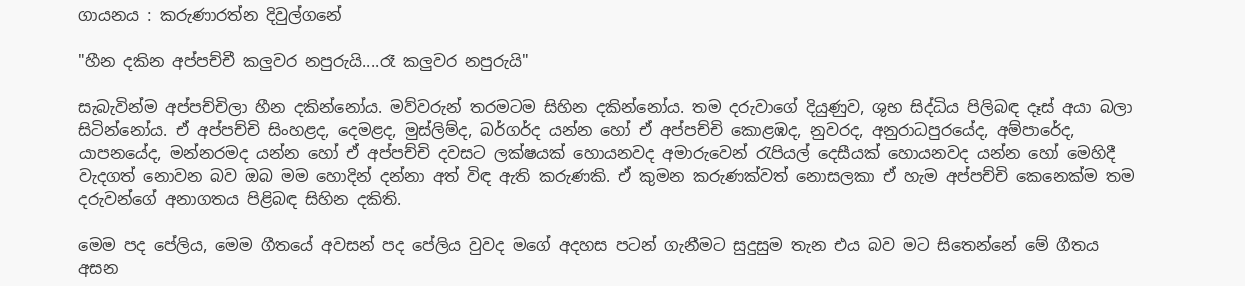ගායනය : කරුණාරත්න දිවුල්ගනේ

"හීන දකින අප්පච්චී කලුවර නපුරුයි....රෑ කලුවර නපුරුයි"

සැබැවින්ම අප්පච්චිලා හීන දකින්නෝය. මව්වරුන් තරමටම සිහින දකින්නෝය. තම දරුවාගේ දියුණුව, ශුභ සිද්ධිය පිලිබඳ දෑස් අයා බලා සිටින්නෝය. ඒ අප්පච්චි සිංහළද, දෙමළද, මුස්ලිම්ද, බර්ගර්ද යන්න හෝ ඒ අප්පච්චි කොළඹද, නුවරද, අනුරාධපුරයේද, අම්පාරේද, යාපනයේද, මන්නරමද යන්න හෝ ඒ අප්පච්චි දවසට ලක්ෂයක් හොයනවද අමාරුවෙන් රැපියල් දෙසීයක් හොයනවද යන්න හෝ මෙහිදී වැදගත් නොවන බව ඔබ මම හොදින් දන්නා අත් විඳ ඇති කරුණකි. ඒ කුමන කරුණක්වත් නොසලකා ඒ හැම අප්පච්චි කෙනෙක්ම තම දරුවන්ගේ අනාගතය පිළිබඳ සිහින දකිති.

මෙම පද පේලිය, මෙම ගීතයේ අවසන් පද පේලිය වුවද මගේ අදහස පටන් ගැනීමට සුදුසුම තැන එය බව මට සිතෙන්නේ මේ ගීතය අසන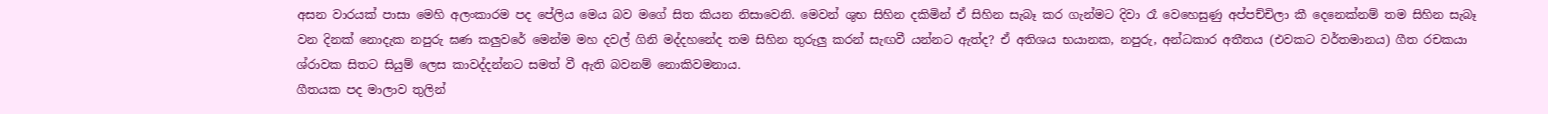අසන වාරයක් පාසා මෙහි අලංකාරම පද පේලිය මෙය බව මගේ සිත කියන නිසාවෙනි. මෙවන් ශුභ සිහින දකිමින් ඒ සිහින සැබෑ කර ගැන්මට දිවා රෑ වෙහෙසුණු අප්පච්චිලා කී දෙනෙක්නම් තම සිහින සැබෑ වන දිනක් නොදැක නපුරු ඝණ කලුවරේ මෙන්ම මහ දවල් ගිනි මද්දහනේද තම සිහින තුරුලු කරන් සැඟවී යන්නට ඇත්ද? ඒ අතිශය භයානක, නපුරු, අන්ධකාර අතීතය (එවකට වර්තමානය) ගීත රචකයා ශ්රාවක සිතට සියුම් ලෙස කාවද්දන්නට සමත් වී ඇති බවනම් නොකිවමනාය.
ගීතයක පද මාලාව තුලින්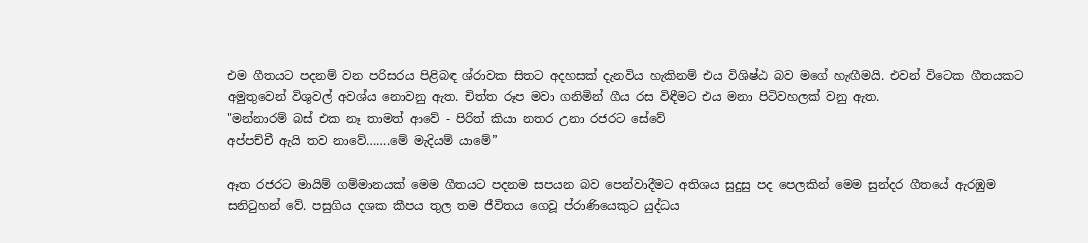එම ගීතයට පදනම් වන පරිසරය පිළිබඳ ශ්රාවක සිතට අදහසක් දැනවිය හැකිනම් එය විශිෂ්ඨ බව මගේ හැඟීමයි. එවන් විටෙක ගීතයකට අමුතුවෙන් විශුවල් අවශ්ය නොවනු ඇත. චිත්ත රූප මවා ගනිමින් ගීය රස විඳීමට එය මනා පිටිවහලක් වනු ඇත.
"මන්නාරම් බස් එක නෑ තාමත් ආවේ - පිරිත් කියා නතර උනා රජරට සේවේ
අප්පච්චී ඇයි තව නාවේ…….මේ මැදියම් යාමේ”

ඈත රජරට මායිම් ගම්මානයක් මෙම ගීතයට පදනම සපයන බව පෙන්වාදීමට අතිශය සුදුසු පද පෙලකින් මෙම සුන්දර ගීතයේ ඇරඹුම සනිටුහන් වේ. පසුගිය දශක කීපය තුල තම ජීවිතය ගෙවූ ප්රාණියෙකුට යුද්ධය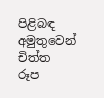පිළිබඳ අමුතුවෙන් චිත්ත රූප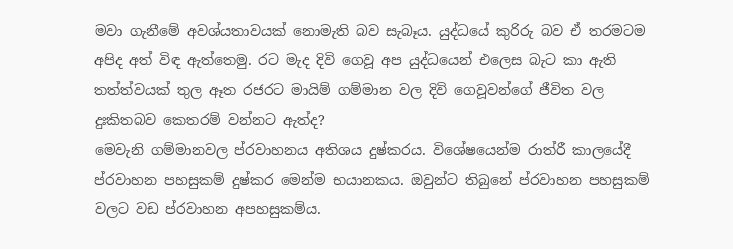මවා ගැනීමේ අවශ්යතාවයක් නොමැති බව සැබෑය. යුද්ධයේ කුරිරු බව ඒ තරමටම අපිද අත් විඳ ඇත්තෙමු. රට මැද දිවි ගෙවූ අප යුද්ධයෙන් එලෙස බැට කා ඇති තත්ත්වයක් තුල ඈත රජරට මායිම් ගම්මාන වල දිවි ගෙවූවන්ගේ ජීවිත වල දුඃකිතබව කෙතරම් වන්නට ඇත්ද?
මෙවැනි ගම්මානවල ප්රවාහනය අතිශය දුෂ්කරය. විශේෂයෙන්ම රාත්රී කාලයේදී ප්රවාහන පහසුකම් දුෂ්කර මෙන්ම භයානකය. ඔවුන්ට තිබුනේ ප්රවාහන පහසුකම් වලට වඩ ප්රවාහන අපහසුකම්ය.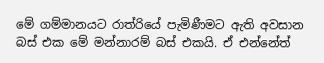මේ ගම්මානයට රාත්රියේ පැමිණීමට ඇති අවසාන බස් එක මේ මන්නාරම් බස් එකයි. ඒ එන්නේත්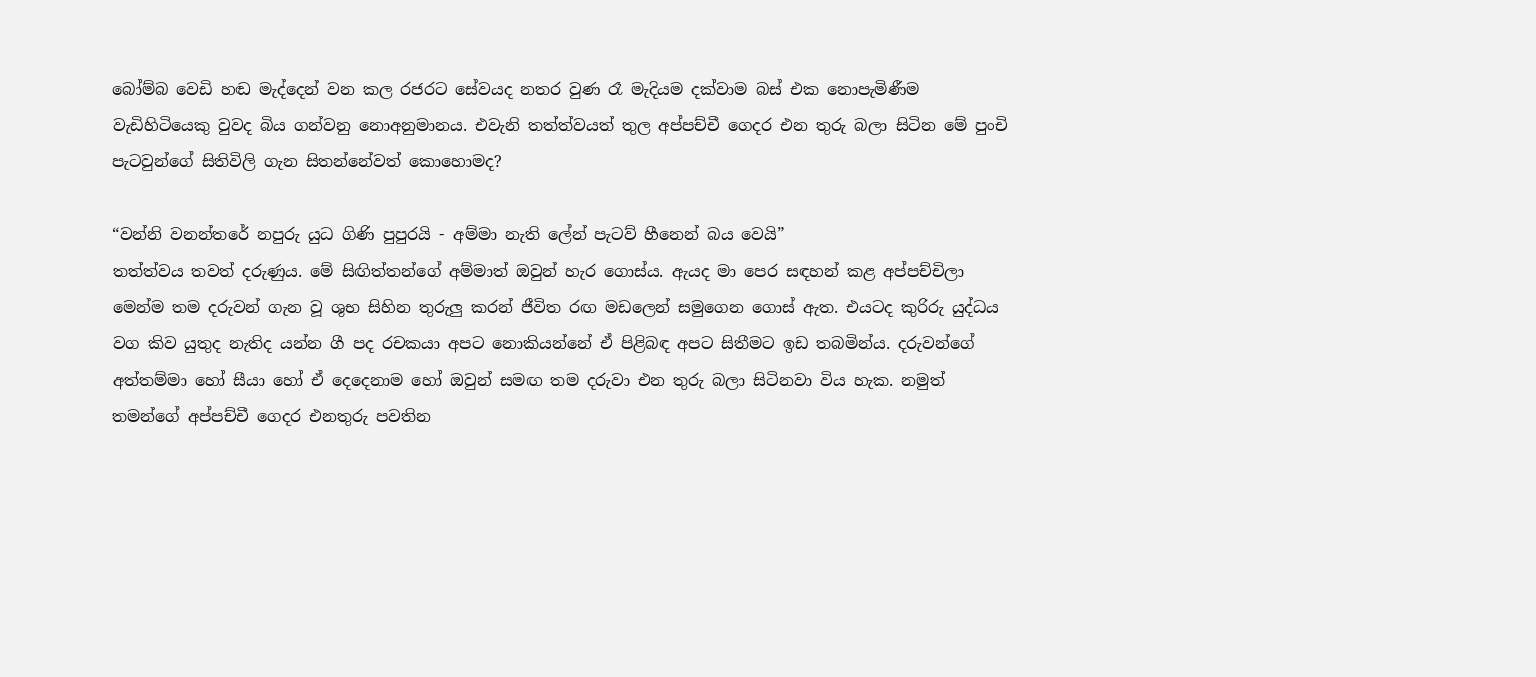බෝම්බ වෙඩි හඬ මැද්දෙන් වන කල රජරට සේවයද නතර වුණ රෑ මැදියම දක්වාම බස් එක නොපැමිණීම වැඩිහිටියෙකු වුවද බිය ගන්වනු නොඅනුමානය. එවැනි තත්ත්වයත් තුල අප්පච්චී ගෙදර එන තුරු බලා සිටින මේ පුංචි පැටවුන්ගේ සිතිවිලි ගැන සිතන්නේවත් කොහොමද?

“වන්නි වනන්තරේ නපුරු යුධ ගිණි පුපුරයි - අම්මා නැති ලේන් පැටව් හීනෙන් බය වෙයි”
තත්ත්වය තවත් දරුණුය. මේ සිඟිත්තන්ගේ අම්මාත් ඔවුන් හැර ගොස්ය. ඇයද මා පෙර සඳහන් කළ අප්පච්චිලා මෙන්ම තම දරුවන් ගැන වූ ශුභ සිහින තුරුලු කරන් ජීවිත රඟ මඩලෙන් සමුගෙන ගොස් ඇත. එයටද කුරිරු යුද්ධය වග කිව යුතුද නැතිද යන්න ගී පද රචකයා අපට නොකියන්නේ ඒ පිළිබඳ අපට සිතීමට ඉඩ තබමින්ය. දරුවන්ගේ අත්තම්මා හෝ සීයා හෝ ඒ දෙදෙනාම හෝ ඔවුන් සමඟ තම දරුවා එන තුරු බලා සිටිනවා විය හැක. නමුත් තමන්ගේ අප්පච්චී ගෙදර එනතුරු පවතින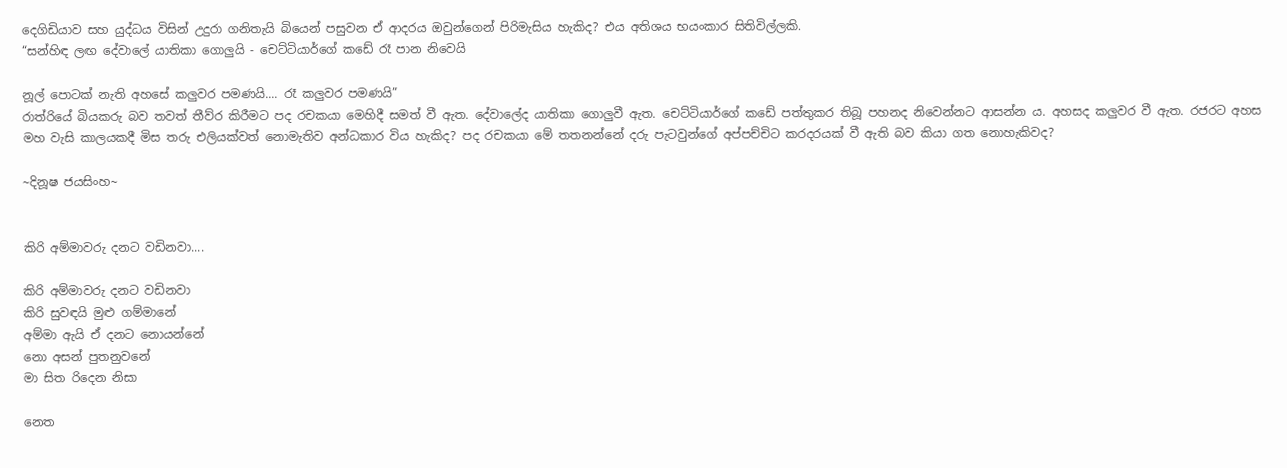දෙගිඩියාව සහ යුද්ධය විසින් උදුරා ගනිතැයි බියෙන් පසුවන ඒ ආදරය ඔවුන්ගෙන් පිරිමැසිය හැකිද? එය අතිශය භයංකාර සිතිවිල්ලකි.
“සන්හිඳ ලඟ දේවාලේ යාතිකා ගොලුයි - චෙට්ටියාර්ගේ කඩේ රෑ පාන නිවෙයි

නූල් පොටක් නැති අහසේ කලුවර පමණයි.... රෑ කලුවර පමණයි”
රාත්රියේ බියකරු බව තවත් තීව්ර කිරීමට පද රචකයා මෙහිදී සමත් වී ඇත. දේවාලේද යාතිකා ගොලුවී ඇත. චෙට්ටියාර්ගේ කඩේ පත්තුකර තිබූ පහනද නිවෙන්නට ආසන්න ය. අහසද කලුවර වී ඇත. රජරට අහස මහ වැසි කාලයකදී මිස තරු එලියක්වත් නොමැතිව අන්ධකාර විය හැකිද? පද රචකයා මේ තතනන්නේ දරු පැටවුන්ගේ අප්පච්චිට කරදරයක් වී ඇති බව කියා ගත නොහැකිවද?

~දිනූෂ ජයසිංහ~


කිරි අම්මාවරු දනට වඩිනවා....

කිරි අම්මාවරු දනට වඩිනවා
කිරි සුවඳයි මුළු ගම්මානේ
අම්මා ඇයි ඒ දනට නොයන්නේ
නො අසන් පුතනුවනේ
මා සිත රිදෙන නිසා

නෙත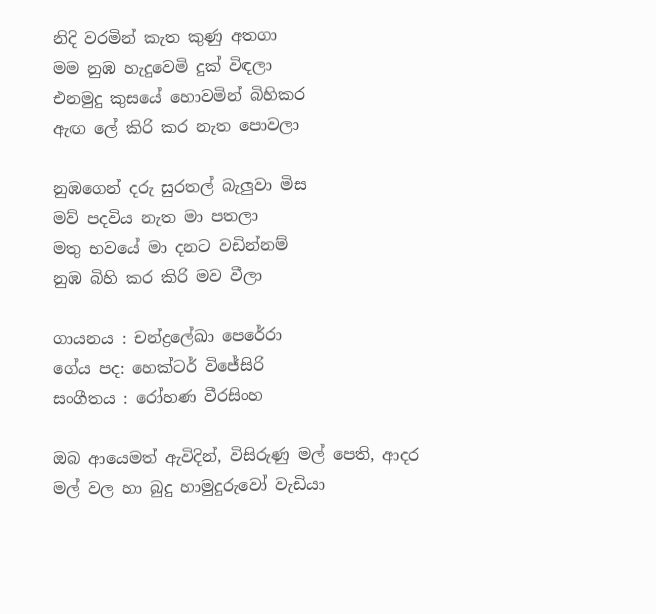නිදි වරමින් කැත කුණු අතගා
මම නුඹ හැදුවෙමි දුක් විඳලා
එනමුදු කුසයේ හොවමින් බිහිකර
ඇඟ ලේ කිරි කර නැත පොවලා

නුඹගෙන් දරු සුරතල් බැලුවා මිස
මව් පදවිය නැත මා පතලා
මතු භවයේ මා දනට වඩින්නම්
නුඹ බිහි කර කිරි මව වීලා

ගායනය : චන්ද්‍රලේඛා පෙරේරා
ගේය පද: හෙක්ටර් විජේසිරි
සංගීතය : රෝහණ වීරසිංහ

ඔබ ආයෙමත් ඇවිදින්, විසිරුණු මල් පෙති, ආදර මල් වල හා බුදු හාමුදුරුවෝ වැඩියා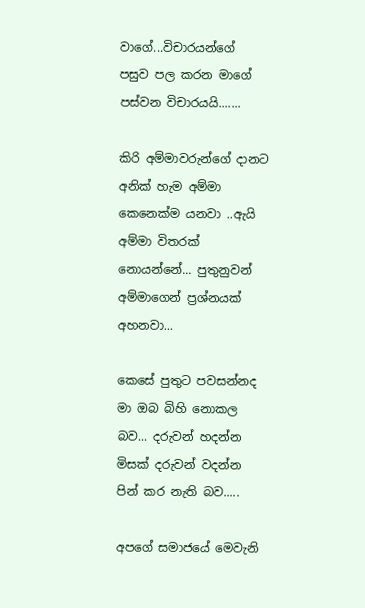වාගේ...විචාරයන්ගේ පසුව පල කරන මාගේ පස්වන විචාරයයි.......

කිරි අම්මාවරුන්ගේ දානට අනික් හැම අම්මා කෙනෙක්ම යනවා ..ඇයි අම්මා විතරක් නොයන්නේ... පුතුනුවන් අම්මාගෙන් ප්‍රශ්නයක් අහනවා...

කෙසේ පුතුට පවසන්නද මා ඔබ බිහි නොකල බව... දරුවන් හදන්න මිසක් දරුවන් වදන්න පින් කර නැති බව.....

අපගේ සමාජයේ මෙවැනි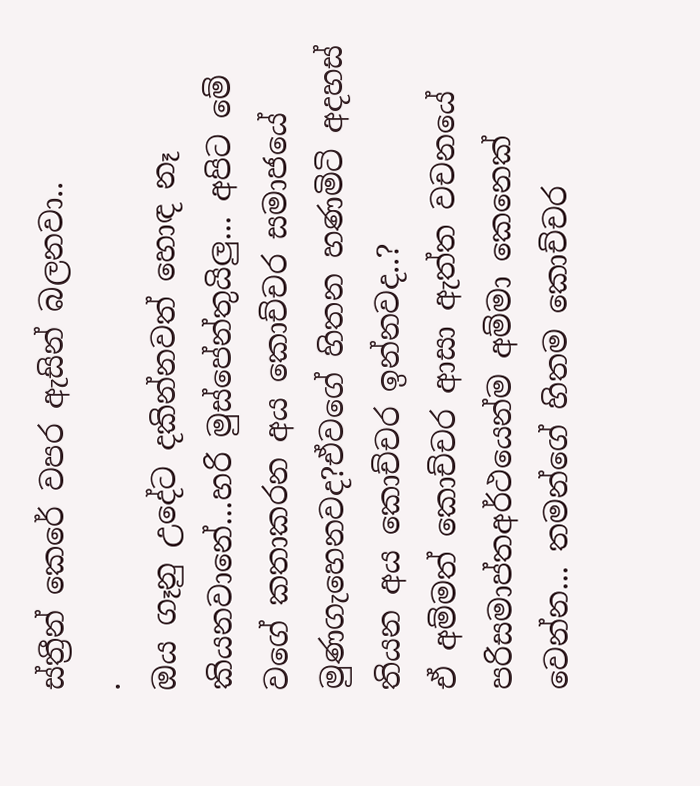ස්ත්‍රීන් කෙරේ වපර ඇසින් බලනවා..
.
ඔය ගෑනු උදේට දකින්නවත් හොඳ නෑ කියනවානේ...හරි මුස්පේන්තුයිලු... අපිට මේ වගේ කතාකරන අය කොච්චර සමාජයේ මුණගැහෙනවද?ඒවගේ හිතන හණමිටි අදහස් තියන අය කොච්චර ඉන්නවද..?
ඒ අම්මත් කොච්චර ආසා ඇත්ත වචනයේ පරිසමාප්තඅර්ථයෙන්ම අම්මා කෙනෙක් වෙන්න... තමන්ගේ හිතම කොච්චර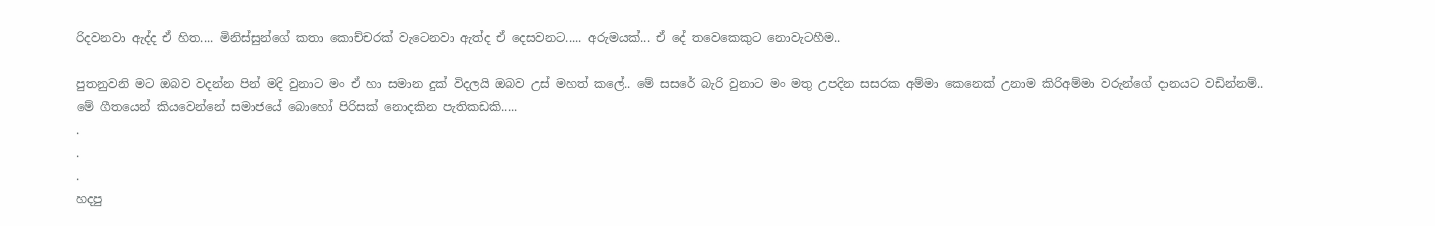රිදවනවා ඇද්ද ඒ හිත.... මිනිස්සුන්ගේ කතා කොච්චරක් වැටෙනවා ඇත්ද ඒ දෙසවනට..... අරුමයක්... ඒ දේ තවෙකෙකුට නොවැටහීම..

පුතනුවනි මට ඔබව වදන්න පින් මදි වුනාට මං ඒ හා සමාන දුක් විදලයි ඔබව උස් මහත් කලේ.. මේ සසරේ බැරි වුනාට මං මතු උපදින සසරක අම්මා කෙනෙක් උනාම කිරිඅම්මා වරුන්ගේ දානයට වඩින්නම්..
මේ ගීතයෙන් කියවෙන්නේ සමාජයේ බොහෝ පිරිසක් නොදකින පැතිකඩකි.....
.
.
.
හදපු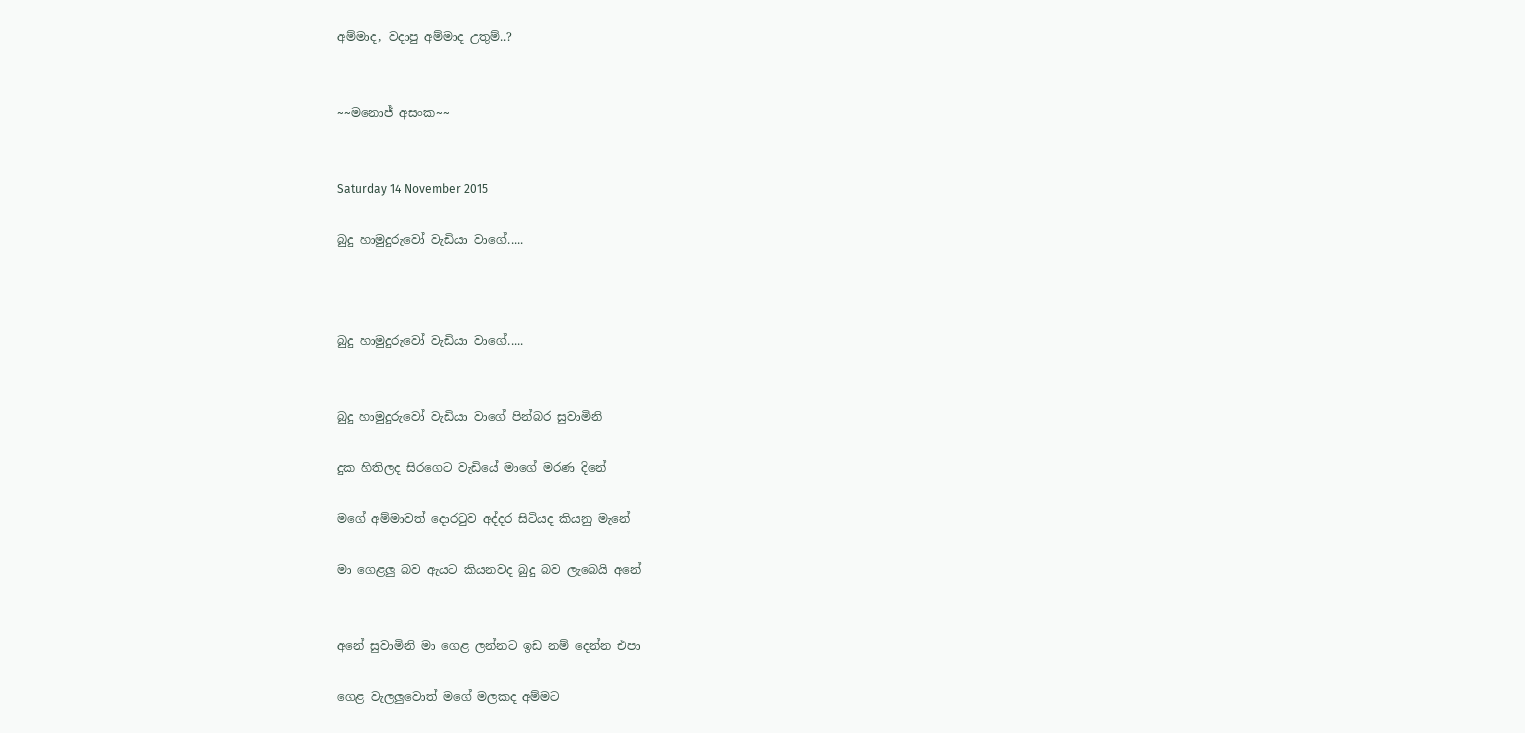අම්මාද, වදාපු අම්මාද උතුම්..?


~~මනොජ් අසංක~~


Saturday 14 November 2015

බුදු හාමුදුරුවෝ වැඩියා වාගේ.....



බුදු හාමුදුරුවෝ වැඩියා වාගේ.....


බුදු හාමුදුරුවෝ වැඩියා වාගේ පින්බර සුවාමිනි

දුක හිතිලද සිරගෙට වැඩියේ මාගේ මරණ දිනේ

මගේ අම්මාවත් දොරටුව අද්දර සිටියද කියනු මැනේ

මා ගෙළලු බව ඇයට කියනවද බුදු බව ලැබෙයි අනේ


අනේ සුවාමිනි මා ගෙළ ලන්නට ඉඩ නම් දෙන්න එපා

ගෙළ වැලලුවොත් මගේ මලකද අම්මට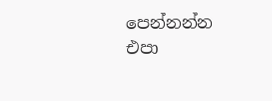පෙන්නන්න එපා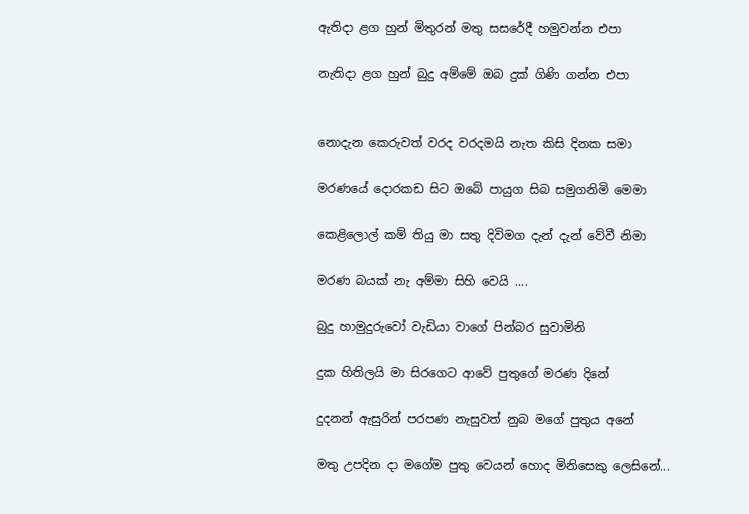ඇතිදා ළග හුන් මිතුරන් මතු සසරේදී හමුවන්න එපා

නැතිදා ළග හුන් බුදු අම්මේ ඔබ දුක් ගිණි ගන්න එපා


නොදැන කෙරුවත් වරද වරදමයි නැත කිසි දිනක සමා

මරණයේ දොරකඩ සිට ඔබේ පායුග සිබ සමුගනිමි මෙමා

කෙළිලොල් කම් තියු මා සතු දිවිමග දැන් දැන් වේවී නිමා

මරණ බයක් නැ අම්මා සිහි වෙයි ....

බුදු හාමුදුරුවෝ වැඩියා වාගේ පින්බර සුවාමිනි

දුක හිතිලයි මා සිරගෙට ආවේ පුතුගේ මරණ දිනේ

දුදනන් ඇසුරින් පරපණ නැසුවත් නුබ මගේ පුතුය අනේ

මතු උපදින දා මගේම පුතු වෙයන් හොද මිනිසෙකු ලෙසිනේ...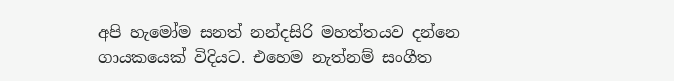අපි හැමෝම සනත් නන්දසිරි මහත්තයව දන්නෙ ගායකයෙක් විදියට. එහෙම නැත්නම් සංගීත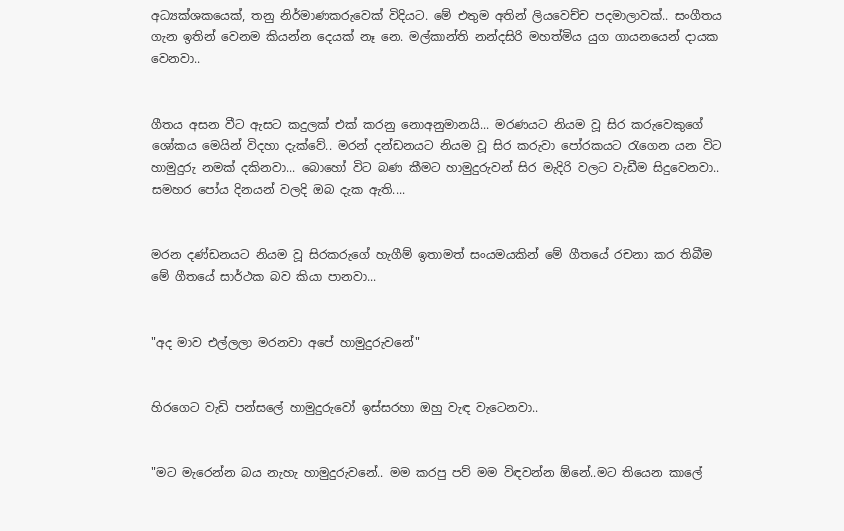අධ්‍යක්ශකයෙක්, තනු නිර්මාණකරුවෙක් විදියට. මේ එතුම අතින් ලියවෙච්ච පදමාලාවක්.. සංගීතය ගැන ඉතින් වෙනම කියන්න දෙයක් නෑ නෙ. මල්කාන්ති නන්දසිරි මහත්මිය යුග ගායනයෙන් දායක වෙනවා..


ගීතය අසන වීට ඇසට කදුලක් එක් කරනු නොඅනුමානයි... මරණයට නියම වූ සිර කරුවෙකුගේ ශෝකය මෙයින් විදහා දැක්වේ.. මරන් දන්ඩනයට නියම වූ සිර කරුවා පෝරකයට රැගෙන යන විට හාමුදුරු නමක් දකිනවා... බොහෝ විට බණ කීමට හාමුදුරුවන් සිර මැදිරි වලට වැඩීම සිදුවෙනවා.. සමහර පෝය දිනයන් වලදි ඔබ දැක ඇති....


මරන දණ්ඩනයට නියම වූ සිරකරුගේ හැගීම් ඉතාමත් සංයමයකින් මේ ගීතයේ රචනා කර තිබීම මේ ගීතයේ සාර්ථක බව කියා පානවා...


"අද මාව එල්ලලා මරනවා අපේ හාමුදුරුවනේ"


හිරගෙට වැඩි පන්සලේ හාමුදුරුවෝ ඉස්සරහා ඔහු වැඳ වැටෙනවා..


"මට මැරෙන්න බය නැහැ හාමුදුරුවනේ.. මම කරපු පව් මම විඳවන්න ඕනේ..මට තියෙන කාලේ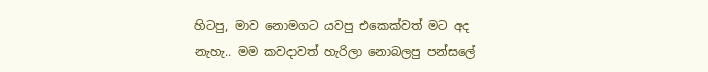හිටපු, මාව නොමගට යවපු එකෙක්වත් මට අද නැහැ.. මම කවදාවත් හැරිලා නොබලපු පන්සලේ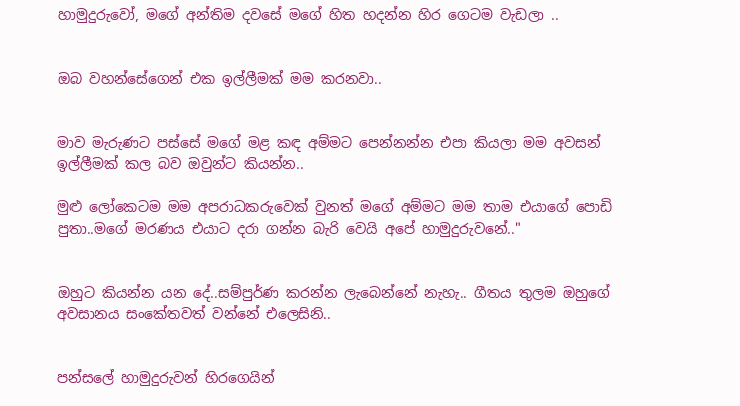හාමුදුරුවෝ, මගේ අන්තිම දවසේ මගේ හිත හදන්න හිර ගෙටම වැඩලා ..


ඔබ වහන්සේගෙන් එක ඉල්ලීමක් මම කරනවා..


මාව මැරුණට පස්සේ මගේ මළ කඳ අම්මට පෙන්නන්න එපා කියලා මම අවසන් ඉල්ලීමක් කල බව ඔවුන්ට කියන්න..

මුළු ලෝකෙටම මම අපරාධකරුවෙක් වුනත් මගේ අම්මට මම තාම එයාගේ පොඩි පුතා..මගේ මරණය එයාට දරා ගන්න බැරි වෙයි අපේ හාමුදුරුවනේ.."


ඔහුට කියන්න යන දේ..සම්පුර්ණ කරන්න ලැබෙන්නේ නැහැ.. ගීතය තුලම ඔහුගේ අවසානය සංකේතවත් වන්නේ එලෙසිනි..


පන්සලේ හාමුදුරුවන් හිරගෙයින්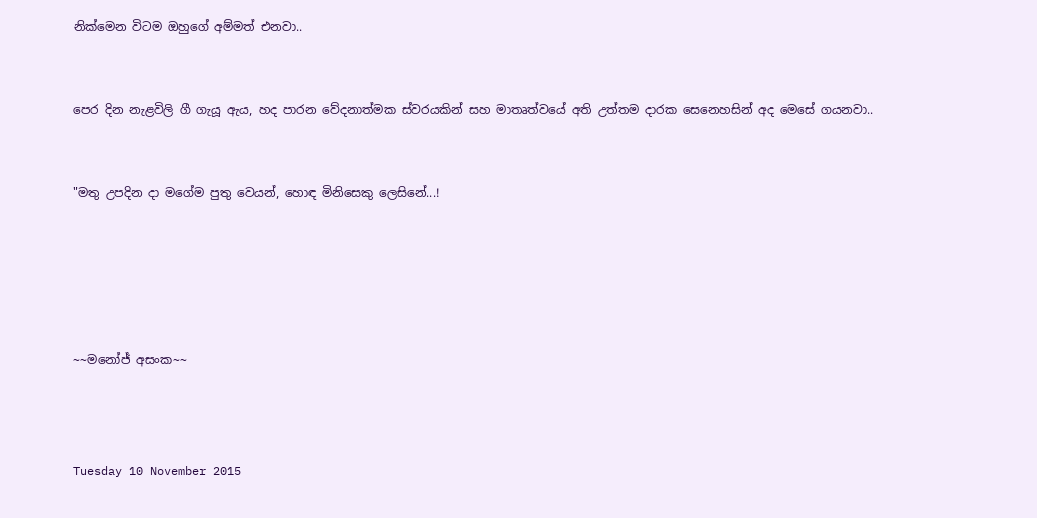නික්මෙන විටම ඔහුගේ අම්මත් එනවා..


පෙර දින නැළවිලි ගී ගැයූ ඇය, හද පාරන වේදනාත්මක ස්වරයකින් සහ මාතෘත්වයේ අති උත්තම දාරක සෙනෙහසින් අද මෙසේ ගයනවා..


"මතු උපදින දා මගේම පුතු වෙයන්, හොඳ මිනිසෙකු ලෙසිනේ...!





~~මනෝජ් අසංක~~



Tuesday 10 November 2015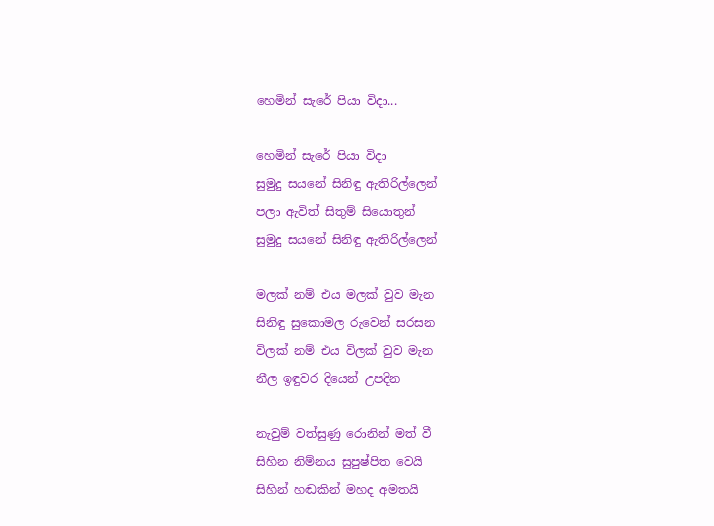හෙමින් සැරේ පියා විදා...

හෙමින් සැරේ පියා විදා
සුමුදු සයනේ සිනිඳු ඇතිරිල්ලෙන්
පලා ඇවිත් සිතුම් සියොතුන්
සුමුදු සයනේ සිනිඳු ඇතිරිල්ලෙන්

මලක් නම් එය මලක් වුව මැන
සිනිඳු සුකොමල රුවෙන් සරසන
විලක් නම් එය විලක් වුව මැන
නීල ඉඳුවර දියෙන් උපදින

නැවුම් වත්සුණු රොනින් මත් වී
සිහින නිම්නය සුපුෂ්පිත වෙයි
සිහින් හඬකින් මහද අමතයි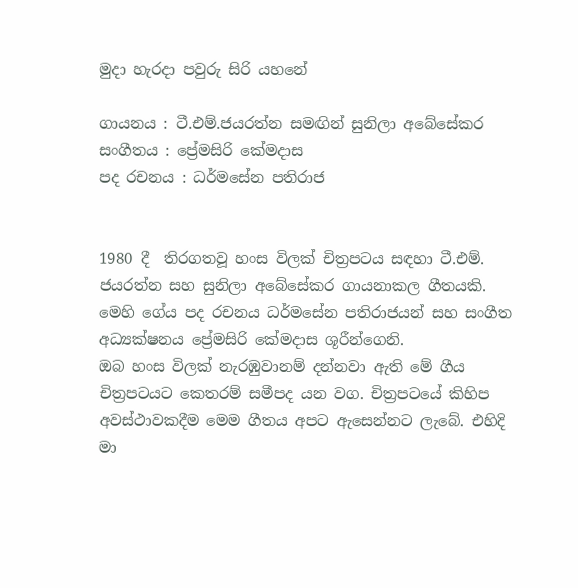මුදා හැරදා පවුරු සිරි යහනේ

ගායනය : ටී.එම්.ජයරත්න සමඟින් සුනිලා අබේසේකර
සංගීතය : ප්‍රේමසිරි කේමදාස
පද රචනය : ධර්මසේන පතිරාජ


1980 දී  තිරගතවූ හංස විලක් චිත්‍රපටය සඳහා ටී.එම්. ජයරත්න සහ සුනිලා අබේසේකර ගායනාකල ගීතයකි. මෙහි ගේය පද රචනය ධර්මසේන පතිරාජයන් සහ සංගීත අධ්‍යක්ෂනය ප්‍රේමසිරි කේමදාස ශූරීන්ගෙනි.
ඔබ හංස විලක් නැරඹුවානම් දන්නවා ඇති මේ ගීය චිත්‍රපටයට කෙතරම් සමීපද යන වග. චිත්‍රපටයේ කිහිප අවස්ථාවකදීම මෙම ගීතය අපට ඇසෙන්නට ලැබේ. එහිදි මා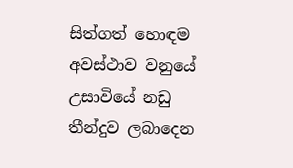සිත්ගත් හොඳම අවස්ථාව වනුයේ උසාවියේ නඩු තීන්දුව ලබාදෙන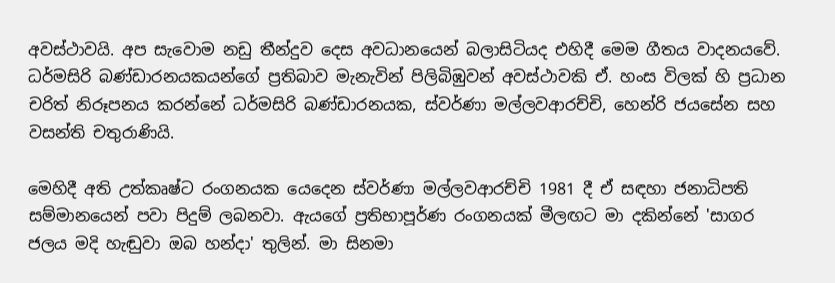අවස්ථාවයි. අප සැවොම නඩු තීන්දුව දෙස අවධානයෙන් බලාසිටියද එහිදී මෙම ගීතය වාදනයවේ.  ධර්මසිරි බණ්ඩාරනයකයන්ගේ ප්‍රතිබාව මැනැවින් පිලිබිඹුවන් අවස්ථාවකි ඒ. හංස විලක් හි ප්‍රධාන චරිත් නිරූපනය කරන්නේ ධර්මසිරි බණ්ඩාරනයක, ස්වර්ණා මල්ලවආරච්චි, හෙන්රි ජයසේන සහ වසන්ති චතුරාණියි.

මෙහිදී අති උත්කෘෂ්ට රංගනයක යෙදෙන ස්වර්ණා මල්ලවආරච්චි 1981 දී ඒ සඳහා ජනාධිපති සම්මානයෙන් පවා පිදුම් ලබනවා. ඇයගේ ප්‍රතිභාපූර්ණ රංගනයක් මීලඟට මා දකින්නේ 'සාගර ජලය මදි හැඬුවා ඔබ හන්දා' තුලින්. මා සිනමා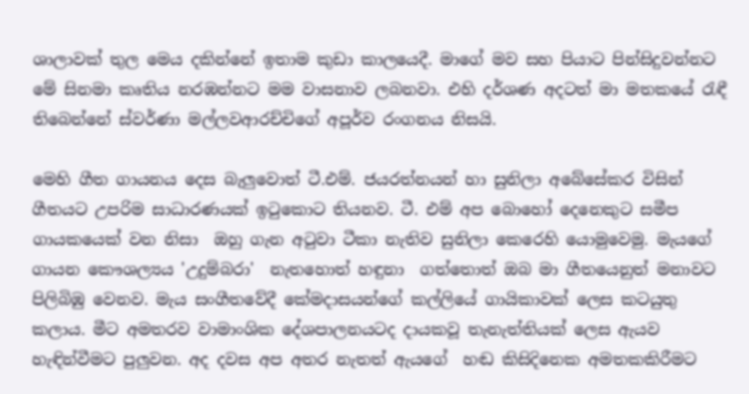ශාලාවක් තුල මෙය දකින්නේ ඉතාම කුඩා කාලයෙදී. මාගේ මව සහ පියාට පින්සිදුවන්නට මේ සිනමා කෘතිය නරඹන්නට මම වාසනාව ලබනවා. එහි දර්ශණ අදටත් මා මතකයේ රැඳී තිබෙන්නේ ස්වර්ණා මල්ලවආරච්චිගේ අපූර්ව රංගනය නිසයි.

මෙහි ගීත ගායනය දෙස බැලුවොත් ටී.එම්. ජයරත්නයන් හා සුනිලා අබේසේකර විසින් ගීතයට උපරිම සාධාරණයක් ඉටුකොට තියනව. ටී. එම් අප බොහෝ දෙනෙකුට සමීප ගායකයෙක් වන නිසා  ඔහු ගැන අටුවා ටීකා නැතිව සුනිලා කෙරෙහි යොමුවෙමු. මැයගේ ගායන කෞශල්‍යය 'උදුම්බරා'  නැතහොත් හඳුනා  ගත්තොත් ඔබ මා ගීතයෙනුත් මනාවට පිලිබිඹු වෙනව. මැය සංගීතවේදී කේමදාසයන්ගේ කල්ලියේ ගායිකාවක් ලෙස කටයුතු කලාය. මීට අමතරව වාමාංශික දේශපාලනයටද දායකවූ තැනැත්තියක් ලෙස ඇයව හැඳින්වීමට පුලුවන. අද දවස අප අතර නැතත් ඇයගේ  හඬ කිසිදිනෙක අමතකකිරීමට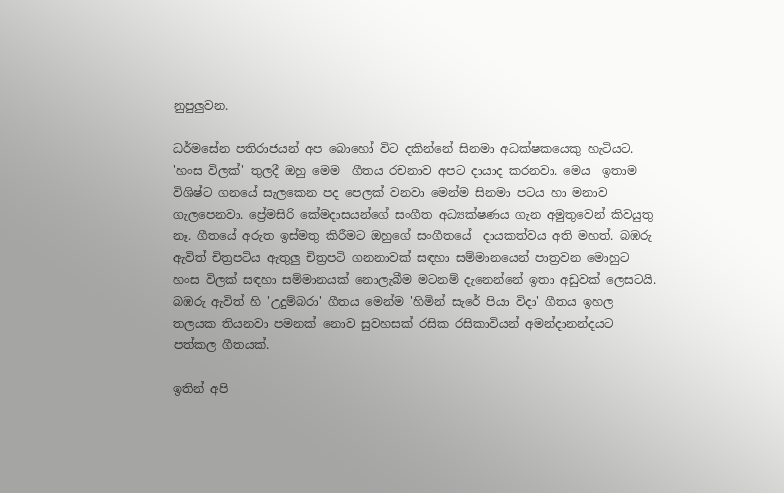නුපුලුවන.

ධර්මසේන පතිරාජයන් අප බොහෝ විට දකින්නේ සිනමා අධක්ෂකයෙකු හැටියට. 'හංස විලක්' තුලදී ඔහු මෙම  ගීතය රචනාව අපට දායාද කරනවා. මෙය  ඉතාම විශිෂ්ට ගනයේ සැලකෙන පද පෙලක් වනවා මෙන්ම සිනමා පටය හා මනාව ගැලපෙනවා. ප්‍රේමසිරි කේමදාසයන්ගේ සංගීත අධ්‍යක්ෂණය ගැන අමුතුවෙන් කිවයුතු නෑ. ගීතයේ අරුත ඉස්මතු කිරීමට ඔහුගේ සංගීතයේ  දායකත්වය අති මහත්. බඹරු ඇවිත් චිත්‍රපටිය ඇතුලු චිත්‍රපටි ගනනාවක් සඳහා සම්මානයෙන් පාත්‍රවන මොහුට හංස විලක් සඳහා සම්මානයක් නොලැබීම මටනම් දැනෙන්නේ ඉතා අඩුවක් ලෙසටයි. බඹරු ඇවිත් හි 'උදුම්බරා' ගීතය මෙන්ම 'හිමින් සැරේ පියා විදා' ගීතය ඉහල තලයක තියනවා පමනක් නොව සුවහසක් රසික රසිකාවියන් අමන්දානන්දයට පත්කල ගීතයක්.

ඉතින් අපි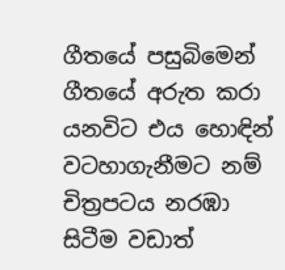ගීතයේ පසුබිමෙන් ගීතයේ අරුත කරා යනවිට එය හොඳින් වටහාගැනීමට නම් චිත්‍රපටය නරඹා සිටීම වඩාත්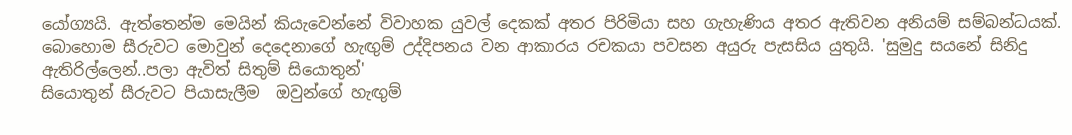යෝග්‍යයි. ඇත්තෙන්ම මෙයින් කියැවෙන්නේ විවාහක යුවල් දෙකක් අතර පිරිමියා සහ ගැහැණිය අතර ඇතිවන අනියම් සම්බන්ධයක්.
බොහොම සීරුවට මොවුන් දෙදෙනාගේ හැඟුම් උද්දිපනය වන ආකාරය රචකයා පවසන අයුරු පැසසිය යුතුයි. 'සුමුදු සයනේ සිනිදු ඇතිරිල්ලෙන්..පලා ඇවිත් සිතුම් සියොතුන්'
සියොතුන් සීරුවට පියාසැලීම  ඔවුන්ගේ හැඟුම්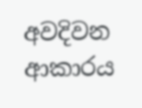අවදිවන ආකාරය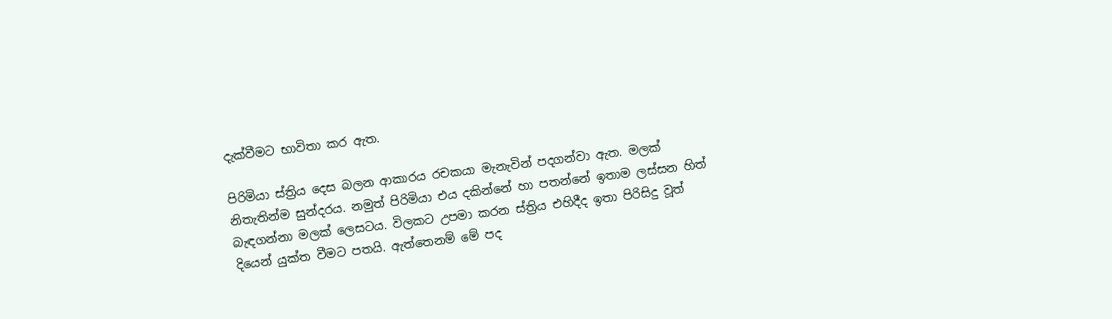දැක්වීමට භාවිතා කර ඇත.

පිරිමියා ස්ත්‍රිය දෙස බලන ආකාරය රචකයා මැනැවින් පදගන්වා ඇත. මලක් නිතැතින්ම සුන්දරය. නමුත් පිරිමියා එය දකින්නේ හා පතන්නේ ඉතාම ලස්සන හිත් බැඳගන්නා මලක් ලෙසටය. විලකට උපමා කරන ස්ත්‍රිය එහිදීද ඉතා පිරිසිදු වූත් දියෙන් යුක්ත වීමට පතයි. ඇත්තෙනම් මේ පද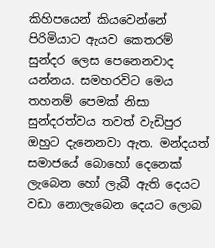කිහිපයෙන් කියවෙන්නේ පිරිමියාට ඇයව කෙතරම් සුන්දර ලෙස පෙනෙනවාද යන්නය. සමහරවිට මෙය තහනම් පෙමක් නිසා සුන්දරත්වය තවත් වැඩිපුර ඔහුට දැනෙනවා ඇත. මන්දයත් සමාජයේ බොහෝ දෙනෙක් ලැබෙන හෝ ලැබී ඇති දෙයට වඩා නොලැබෙන දෙයට ලොබ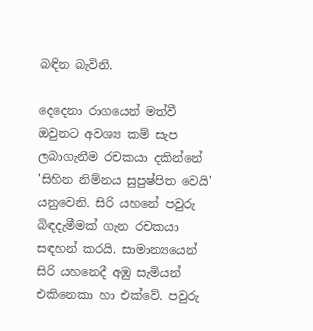බඳින බැවිනි.

දෙදෙනා රාගයෙන් මත්වී ඔවුනට අවශ්‍ය කම් සැප ලබාගැනීම රචකයා දකින්නේ 'සිහින නිම්නය සුපුෂ්පිත වෙයි' යනුවෙනි. සිරි යහනේ පවුරු බිඳදැමීමක් ගැන රචකයා සඳහන් කරයි. සාමාන්‍යයෙන් සිරි යහනෙදී අඹු සැමියන් එකිනෙකා හා එක්වේ. පවුරු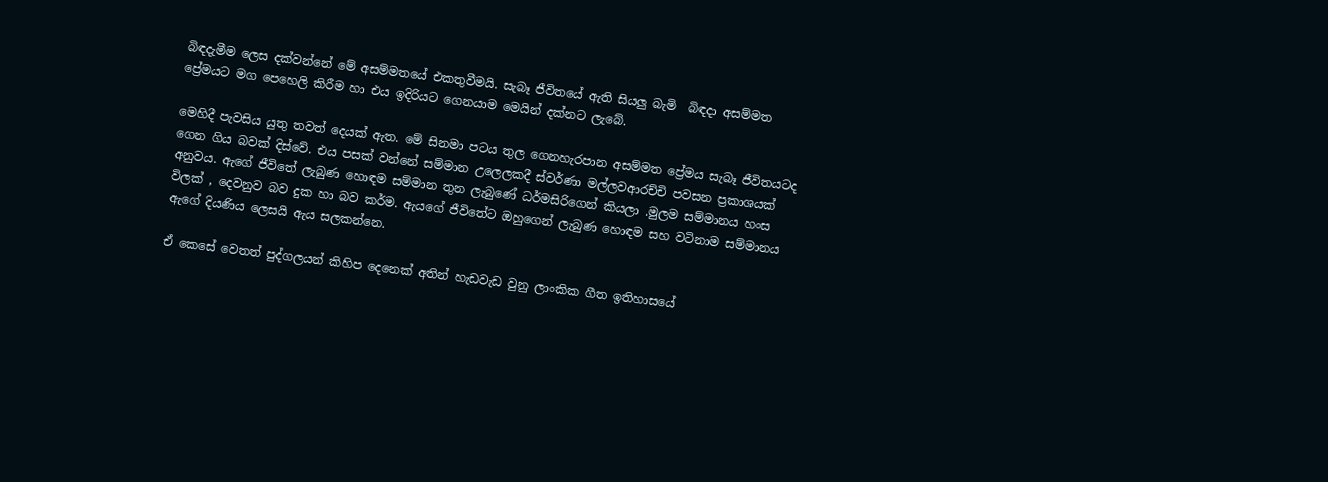බිඳදැමීම ලෙස දක්වන්නේ මේ අසම්මතයේ එකතුවීමයි. සැබෑ ජීවිතයේ ඇති සියලු බැමි  බිඳදා අසම්මත ප්‍රේමයට මග පෙහෙලි කිරීම හා එය ඉදිරියට ගෙනයාම මෙයින් දක්නට ලැබේ.

මෙහිදී පැවසිය යුතු තවත් දෙයක් ඇත. මේ සිනමා පටය තුල ගෙනහැරපාන අසම්මත ප්‍රේමය සැබෑ ජීවිතයටද ගෙන ගිය බවක් දිස්වේ. එය පසක් වන්නේ සම්මාන උලෙලකදී ස්වර්ණා මල්ලවආරච්චි පවසන ප්‍රකාශයක් අනුවය. ඇගේ ජීවිතේ ලැබුණ හොඳම සම්මාන තුන ලැබුණේ ධර්මසිරිගෙන් කියලා .මුලම සම්මානය හංස විලක් , දෙවනුව බව දුක හා බව කර්ම. ඇයගේ ජීවිතේට ඔහුගෙන් ලැබුණ හොඳම සහ වටිනාම සම්මානය ඇගේ දියණිය ලෙසයි ඇය සලකන්නෙ.

ඒ කෙසේ වෙතත් පුද්ගලයන් කිහිප දෙනෙක් අතින් හැඩවැඩ වුනු ලාංකික ගීත ඉතිහාසයේ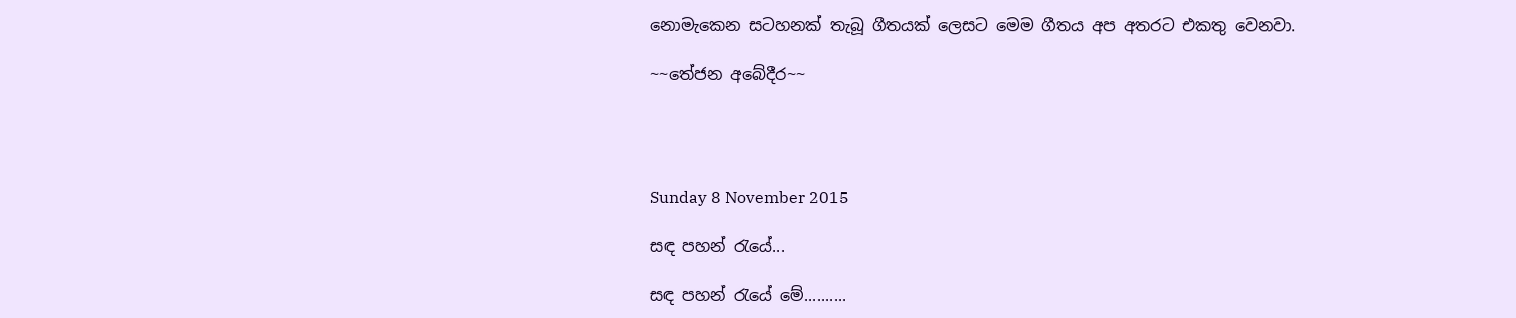නොමැකෙන සටහනක් තැබූ ගීතයක් ලෙසට මෙම ගීතය අප අතරට එකතු වෙනවා.

~~තේජන අබේදීර~~




Sunday 8 November 2015

සඳ පහන් රැයේ...

සඳ පහන් රැයේ මේ..........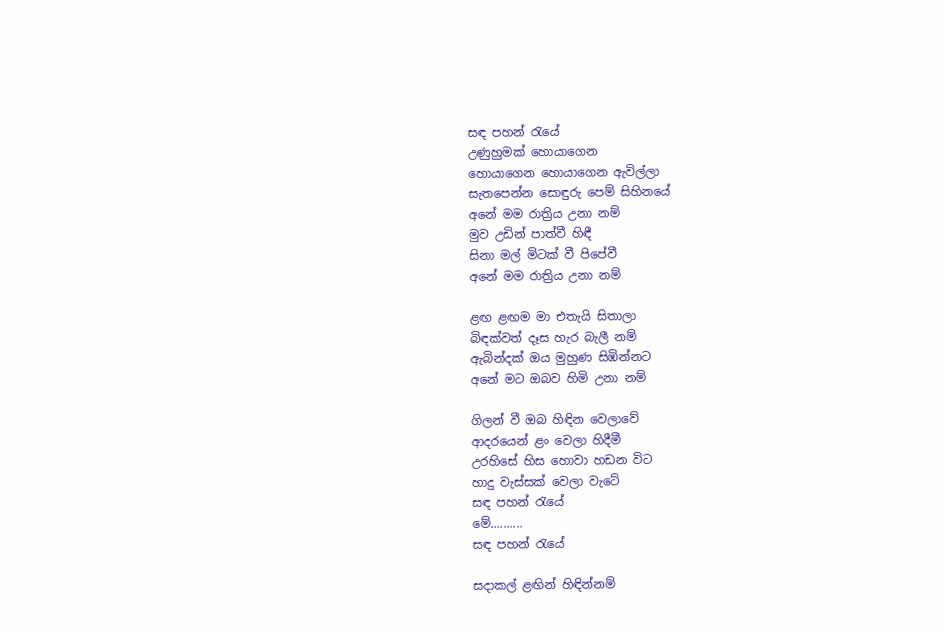සඳ පහන් රැයේ
උණුහුමක් හොයාගෙන
හොයාගෙන හොයාගෙන ඇවිල්ලා
සැතපෙන්න සොඳුරු පෙම් සිහිනයේ
අනේ මම රාත්‍රිය උනා නම්
මුව උඩින් පාත්වී හිඳී
සිනා මල් මිටක් වී පිපේවී
අනේ මම රාත්‍රිය උනා නම්

ළඟ ළඟම මා එතැයි සිතාලා
බිඳක්වත් දෑස හැර බැලී නම්
ඇබින්දක් ඔය මුහුණ සිඹින්නට
අනේ මට ඔබව හිමි උනා නම්

ගිලන් වී ඔබ හිඳින වෙලාවේ
ආදරයෙන් ළං වෙලා හිදීමී
උරහිසේ හිස හොවා හඩන විට
හාදු වැස්සක් වෙලා වැටේ
සඳ පහන් රැයේ
මේ..........
සඳ පහන් රැයේ

සදාකල් ළඟින් හිඳින්නම්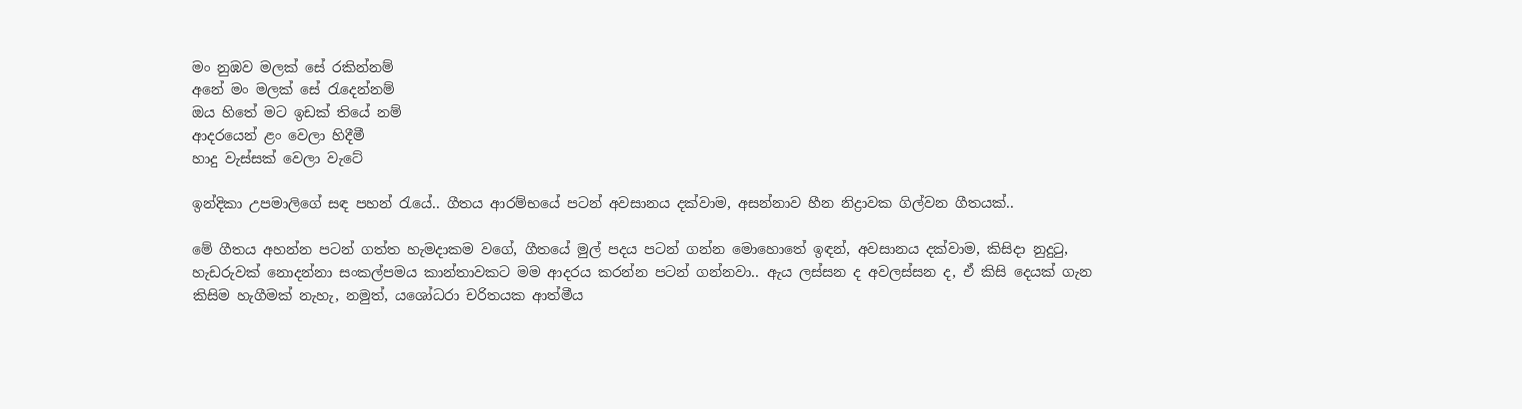මං නුඹව මලක් සේ රකින්නම්
අනේ මං මලක් සේ රැදෙන්නම්
ඔය හිතේ මට ඉඩක් තියේ නම්
ආදරයෙන් ළං වෙලා හිදීමී
හාදු වැස්සක් වෙලා වැටේ

ඉන්දිකා උපමාලිගේ සඳ පහන් රැයේ.. ගීතය ආරම්භයේ පටන් අවසානය දක්වාම, අසන්නාව හීන නිද්‍රාවක ගිල්වන ගීතයක්..

මේ ගීතය අහන්න පටන් ගත්ත හැමදාකම වගේ, ගීතයේ මුල් පදය පටන් ගන්න මොහොතේ ඉඳන්, අවසානය දක්වාම, කිසිදා නුදුටු, හැඩරුවක් නොදන්නා සංකල්පමය කාන්තාවකට මම ආදරය කරන්න පටන් ගන්නවා.. ඇය ලස්සන ද අවලස්සන ද, ඒ කිසි දෙයක් ගැන කිසිම හැගීමක් නැහැ, නමුත්, යශෝධරා චරිතයක ආත්මීය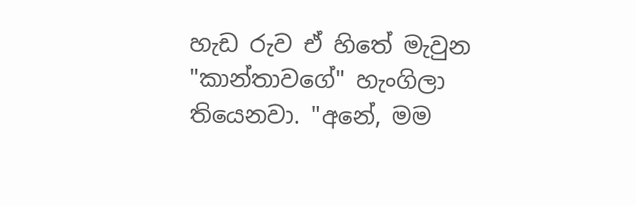හැඩ රුව ඒ හිතේ මැවුන "කාන්තාවගේ" හැංගිලා තියෙනවා. "අනේ, මම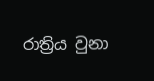රාත්‍රිය වුනා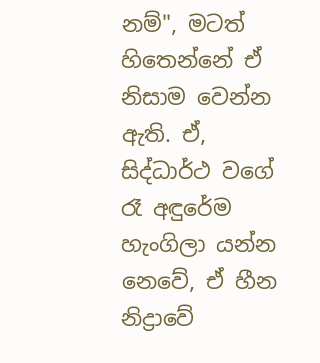නම්", මටත් හිතෙන්නේ ඒ නිසාම වෙන්න ඇති. ඒ, සිද්ධාර්ථ වගේ රෑ අඳුරේම හැංගිලා යන්න නෙවේ, ඒ හීන නිද්‍රාවේ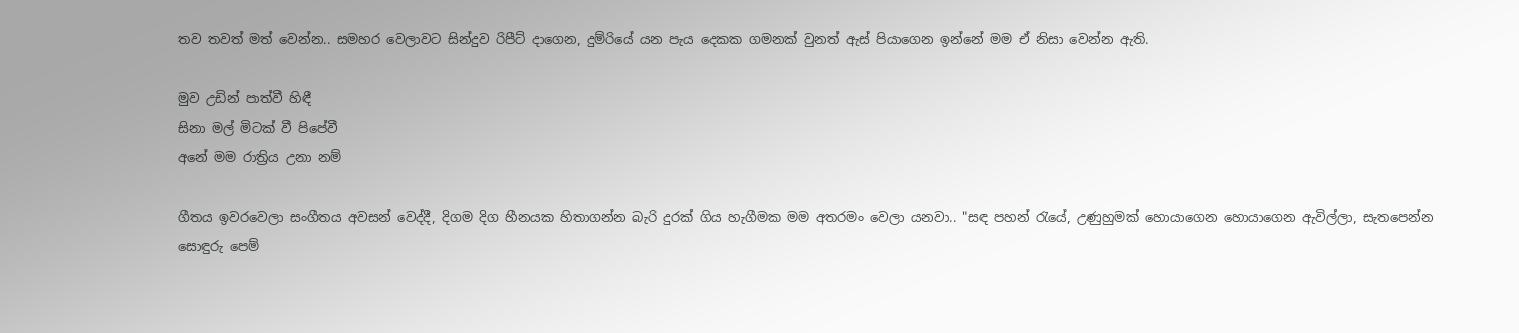තව තවත් මත් වෙන්න.. සමහර වෙලාවට සින්දුව රිපීට් දාගෙන, දුම්රියේ යන පැය දෙකක ගමනක් වුනත් ඇස් පියාගෙන ඉන්නේ මම ඒ නිසා වෙන්න ඇති.

මුව උඩින් පාත්වී හිඳී
සිනා මල් මිටක් වී පිපේවී
අනේ මම රාත්‍රිය උනා නම්

ගීතය ඉවරවෙලා සංගීතය අවසන් වෙද්දී, දිගම දිග හීනයක හිතාගන්න බැරි දුරක් ගිය හැගීමක මම අතරමං වෙලා යනවා.. "සඳ පහන් රැයේ, උණුහුමක් හොයාගෙන හොයාගෙන ඇවිල්ලා, සැතපෙන්න සොඳුරු පෙම්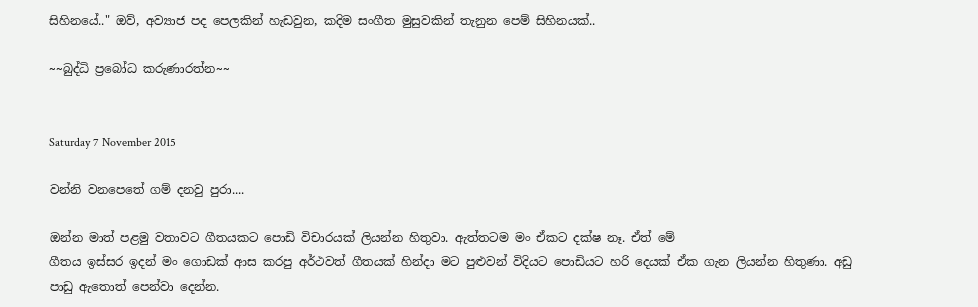සිහිනයේ.." ඔව්, අව්‍යාජ පද පෙලකින් හැඩවුන, කදිම සංගීත මුසුවකින් තැනුන පෙම් සිහිනයක්..

~~බුද්ධි ප්‍රබෝධ කරුණාරත්න~~


Saturday 7 November 2015

වන්නි වනපෙතේ ගම් දනවු පුරා....

ඔන්න මාත් පළමු වතාවට ගීතයකට පොඩි විචාරයක් ලියන්න හිතුවා. ඇත්තටම මං ඒකට දක්ෂ නෑ. ඒත් මේ
ගීතය ඉස්සර ඉදන් මං ගොඩක් ආස කරපු අර්ථවත් ගීතයක් හින්දා මට පුළුවන් විදියට පොඩියට හරි දෙයක් ඒක ගැන ලියන්න හිතුණා. අඩු පාඩු ඇතොත් පෙන්වා දෙන්න.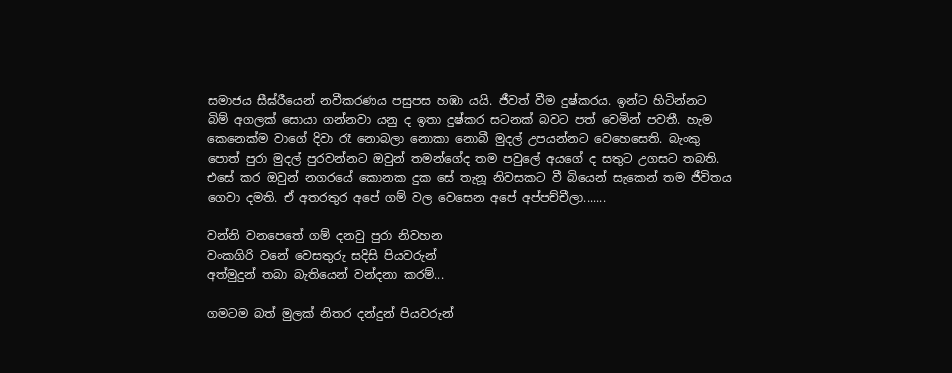සමාජය සීඝ්රීයෙන් නවීකරණය පසුපස හඹා යයි. ජීවත් වීම දුෂ්කරය. ඉන්ට හිටින්නට බිම් අගලක් සොයා ගන්නවා යනු ද ඉතා දුෂ්කර සටනක් බවට පත් වෙමින් පවතී. හැම කෙනෙක්ම වාගේ දිවා රෑ නොබලා නොකා නොබී මුදල් උපයන්නට වෙහෙසෙති. බැංකු පොත් පුරා මුදල් පුරවන්නට ඔවුන් තමන්ගේද තම පවුලේ අයගේ ද සතුට උගසට තබති. එසේ කර ඔවුන් නගරයේ කොනක දුක සේ තැනූ නිවසකට වී බියෙන් සැකෙන් තම ජීවිතය ගෙවා දමති. ඒ අතරතුර අපේ ගම් වල වෙසෙන අපේ අප්පච්චීලා.......

වන්නි වනපෙතේ ගම් දනවු පුරා නිවහන
වංකගිරි වනේ වෙසතුරු සදිසි පියවරුන්
අත්මුදුන් තබා බැතියෙන් වන්දනා කරම්...

ගමටම බත් මුලක් නිතර දන්දුන් පියවරුන්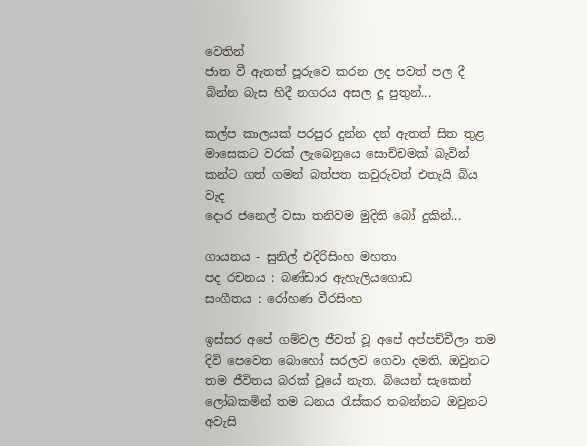වෙතින්
ජාත වී ඇතත් පූරුවෙ කරන ලද පවත් පල දී
බින්න බැස හිදී නගරය අසල දූ පුතුන්...

කල්ප කාලයක් පරපුර දුන්න දන් ඇතත් සිත තුළ
මාසෙකට වරක් ලැබෙනුයෙ සොච්චමක් බැවින්
කන්ට ගත් ගමන් බත්පත කවුරුවත් එතැයි බිය වැද
දොර ජනෙල් වසා තනිවම මුදිති බෝ දුකින්...

ගායනය - සුනිල් එදිරිසිංහ මහතා
පද රචනය : බණ්ඩාර ඇහැලියගොඩ
සංගීතය : රෝහණ වීරසිංහ

ඉස්සර අපේ ගම්වල ජීවත් වූ අපේ අප්පච්චීලා තම දිවි පෙවෙත බොහෝ සරලව ගෙවා දමති. ඔවුනට තම ජීවිතය බරක් වූයේ නැත. බියෙන් සැකෙන් ලෝබකමින් තම ධනය රැස්කර තබන්නට ඔවුනට අවැසි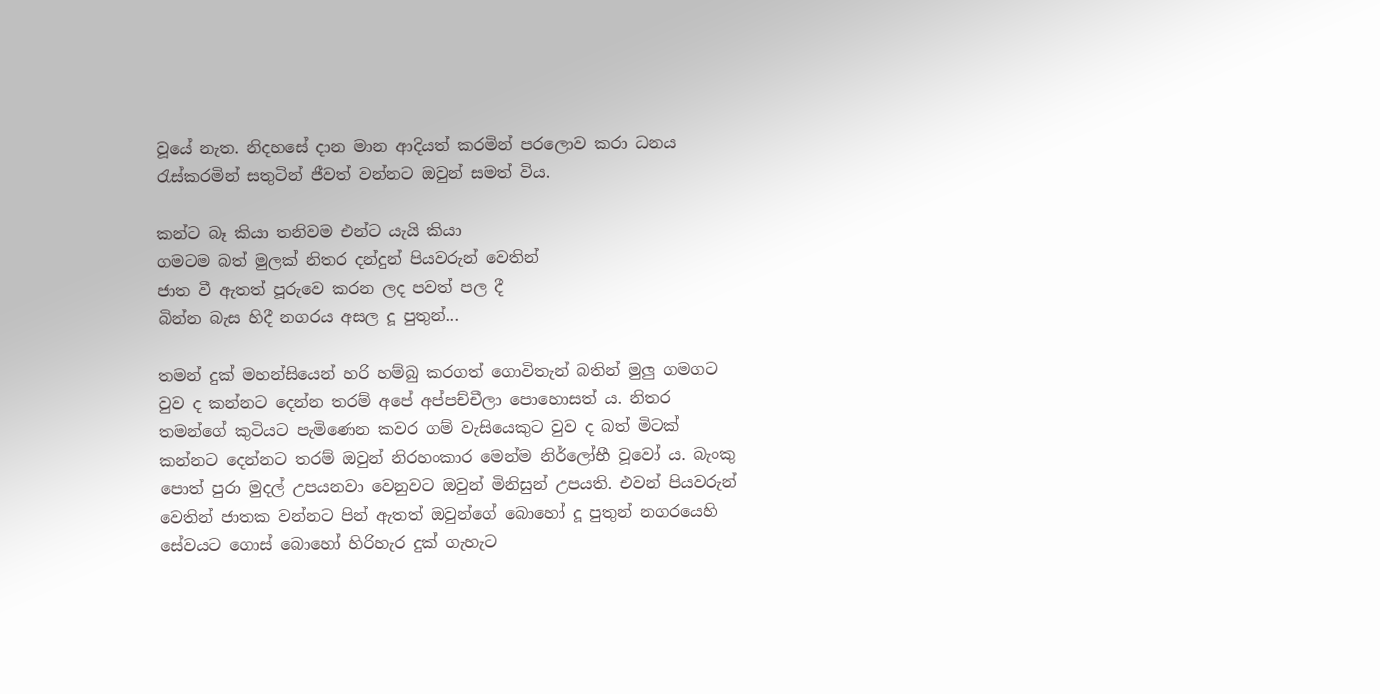වූයේ නැත. නිදහසේ දාන මාන ආදියත් කරමින් පරලොව කරා ධනය රැස්කරමින් සතුටින් ජීවත් වන්නට ඔවුන් සමත් විය.

කන්ට බෑ කියා තනිවම එන්ට යැයි කියා
ගමටම බත් මුලක් නිතර දන්දුන් පියවරුන් වෙතින්
ජාත වී ඇතත් පූරුවෙ කරන ලද පවත් පල දී
බින්න බැස හිදී නගරය අසල දූ පුතුන්...

තමන් දුක් මහන්සියෙන් හරි හම්බු කරගත් ගොවිතැන් බතින් මුලු ගමගට වුව ද කන්නට දෙන්න තරම් අපේ අප්පච්චීලා පොහොසත් ය. නිතර තමන්ගේ කුටියට පැමිණෙන කවර ගම් වැසියෙකුට වුව ද බත් මිටක් කන්නට දෙන්නට තරම් ඔවුන් නිරහංකාර මෙන්ම නිර්ලෝභී වූවෝ ය. බැංකු පොත් පුරා මුදල් උපයනවා වෙනුවට ඔවුන් මිනිසුන් උපයති. එවන් පියවරුන් වෙතින් ජාතක වන්නට පින් ඇතත් ඔවුන්ගේ බොහෝ දූ පුතුන් නගරයෙහි සේවයට ගොස් බොහෝ හිරිහැර දුක් ගැහැට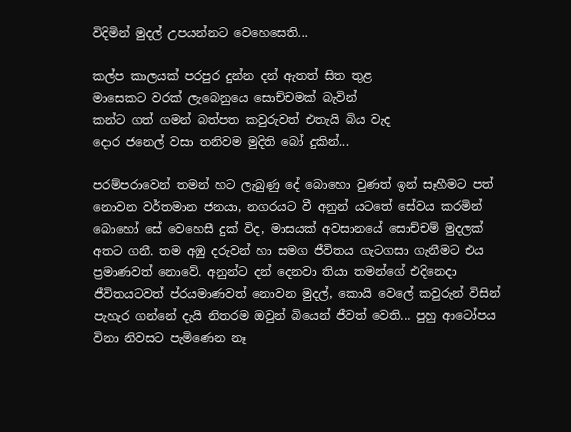විදිමින් මුදල් උපයන්නට වෙහෙසෙති...

කල්ප කාලයක් පරපුර දුන්න දන් ඇතත් සිත තුළ
මාසෙකට වරක් ලැබෙනුයෙ සොච්චමක් බැවින්
කන්ට ගත් ගමන් බත්පත කවුරුවත් එතැයි බිය වැද
දොර ජනෙල් වසා තනිවම මුදිති බෝ දුකින්...

පරම්පරාවෙන් තමන් හට ලැබුණු දේ බොහො වුණත් ඉන් සෑහීමට පත් නොවන වර්තමාන ජනයා, නගරයට වී අනුන් යටතේ සේවය කරමින් බොහෝ සේ වෙහෙසී දුක් විද, මාසයක් අවසානයේ සොච්චම් මුදලක් අතට ගනී. තම අඹු දරුවන් හා සමග ජීවිතය ගැටගසා ගැනීමට එය ප්‍රමාණවත් නොවේ. අනුන්ට දන් දෙනවා තියා තමන්ගේ එදිනෙදා ජීවිතයටවත් ප්රයමාණවත් නොවන මුදල්, කොයි වෙලේ කවුරුන් විසින් පැහැර ගන්නේ දැයි නිතරම ඔවුන් බියෙන් ජීවත් වෙති... පුහු ආටෝපය විනා නිවසට පැමිණෙන නෑ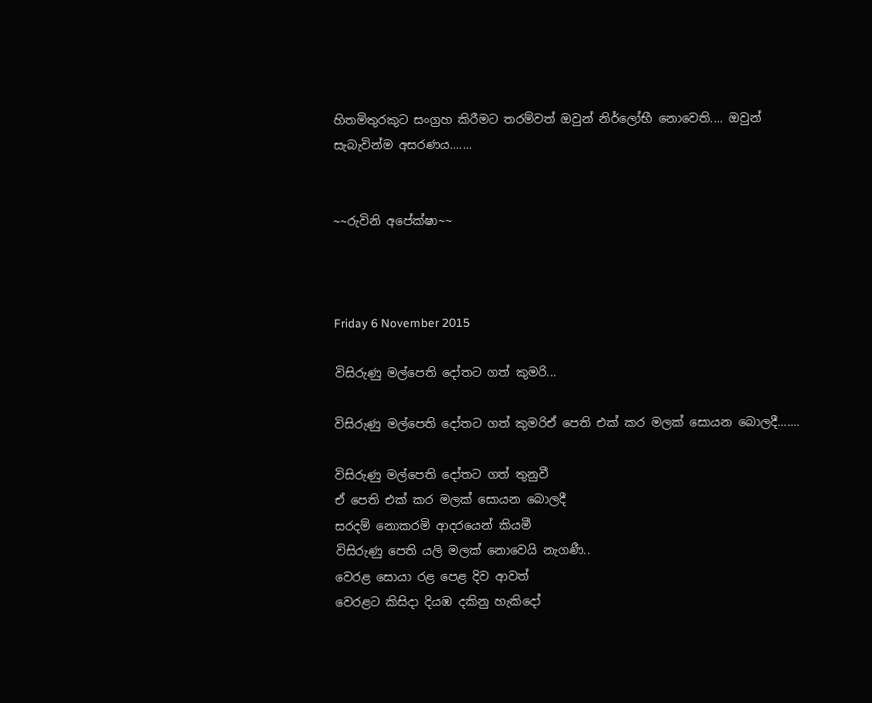හිතමිතුරකුට සංග්‍රහ කිරීමට තරම්වත් ඔවුන් නිර්ලෝභී නොවෙති.... ඔවුන් සැබැවින්ම අසරණය.......


~~රුවිනි අපේක්ෂා~~



Friday 6 November 2015

විසිරුණු මල්පෙති දෝතට ගත් කුමරි...

විසිරුණු මල්පෙති දෝතට ගත් කුමරිඒ පෙති එක් කර මලක් සොයන බොලදී.......

විසිරුණු මල්පෙති දෝතට ගත් තුනුවී
ඒ පෙති එක් කර මලක් සොයන බොලදී
සරදම් නොකරමි ආදරයෙන් කියමී
විසිරුණු පෙති යලි මලක් නොවෙයි නැගණී..
වෙරළ සොයා රළ පෙළ දිව ආවත්
වෙරළට කිසිදා දියඹ දකිනු හැකිදෝ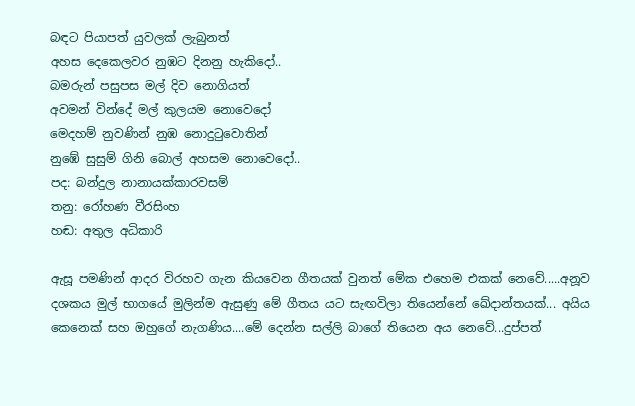බඳට පියාපත් යුවලක් ලැබුනත්
අහස දෙකෙලවර නුඹට දිනනු හැකිදෝ..
බමරුන් පසුපස මල් දිව නොගියත්
අවමන් වින්දේ මල් කුලයම නොවෙදෝ
මෙදහම් නුවණින් නුඹ නොදුටුවොතින්
නුඹේ සුසුම් ගිනි බොල් අහසම නොවෙදෝ..
පද: බන්දුල නානායක්කාරවසම්
තනු: රෝහණ වීරසිංහ
හඬ: අතුල අධිකාරි

ඇසූ පමණින් ආදර විරහව ගැන කියවෙන ගීතයක් වුනත් මේක එහෙම එකක් නෙවේ.....අනූව දශකය මුල් භාගයේ මුලින්ම ඇසුණු මේ ගීතය යට සැඟවිලා තියෙන්නේ ඛේදාන්තයක්... අයිය කෙනෙක් සහ ඔහුගේ නැගණිය....මේ දෙන්න සල්ලි බාගේ තියෙන අය නෙවේ...දුප්පත්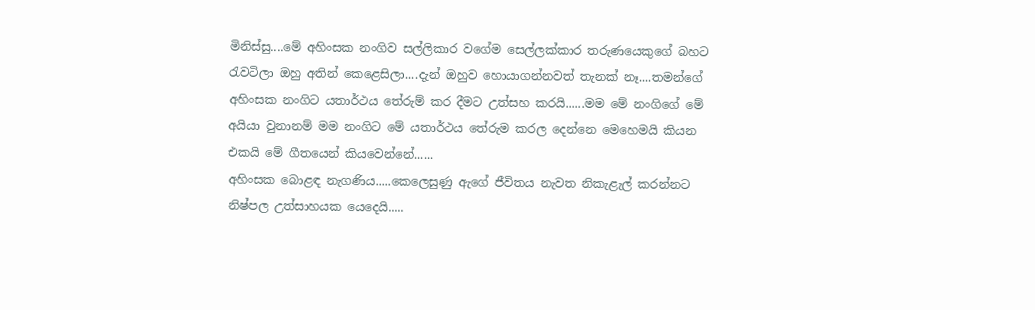මිනිස්සු....මේ අහිංසක නංගිව සල්ලිකාර වගේම සෙල්ලක්කාර තරුණයෙකුගේ බහට රැවටිලා ඔහු අතින් කෙළෙසිලා....දැන් ඔහුව හොයාගන්නවත් තැනක් නෑ....තමන්ගේ අහිංසක නංගිට යතාර්ථය තේරුම් කර දීමට උත්සහ කරයි......මම මේ නංගිගේ මේ අයියා වුනානම් මම නංගිට මේ යතාර්ථය තේරුම කරල දෙන්නෙ මෙහෙමයි කියන එකයි මේ ගීතයෙන් කියවෙන්නේ......
අහිංසක බොළඳ නැගණිය.....කෙලෙසුණු ඇගේ ජීවිතය නැවත නිකැළැල් කරන්නට නිෂ්පල උත්සාහයක යෙදෙයි.....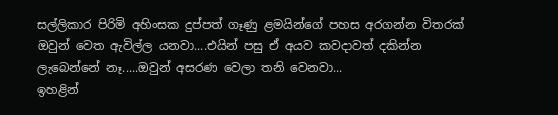සල්ලිකාර පිරිමි අහිංසක දුප්පත් ගෑණු ළමයින්ගේ පහස අරගන්න විතරක් ඔවුන් වෙත ඇවිල්ල යනවා....එයින් පසු ඒ අයව කවදාවත් දකින්න ලැබෙන්නේ නෑ.....ඔවුන් අසරණ වෙලා තනි වෙනවා...
ඉහළින්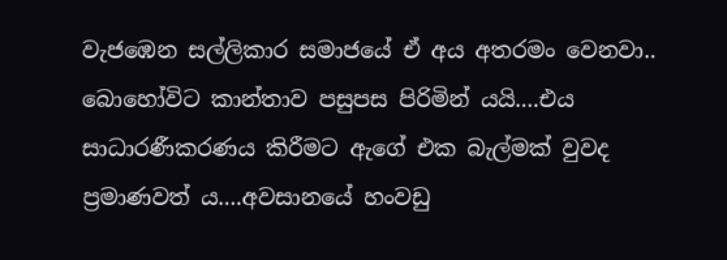වැජඹෙන සල්ලිකාර සමාජයේ ඒ අය අතරමං වෙනවා..
බොහෝවිට කාන්තාව පසුපස පිරිමින් යයි....එය සාධාරණීකරණය කිරීමට ඇගේ එක බැල්මක් වුවද ප්‍රමාණවත් ය....අවසානයේ හංවඩු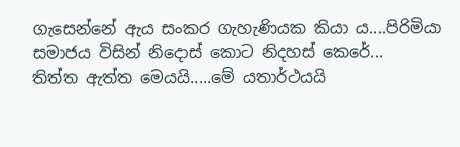ගැසෙන්නේ ඇය සංකර ගැහැණියක කියා ය....පිරිමියා සමාජය විසින් නිදොස් කොට නිදහස් කෙරේ...
තිත්ත ඇත්ත මෙයයි.....මේ යතාර්ථයයි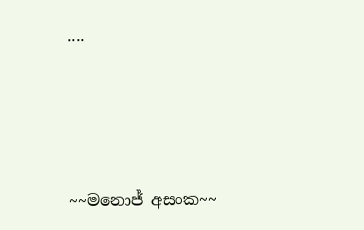....






~~මනොජ් අසංක~~